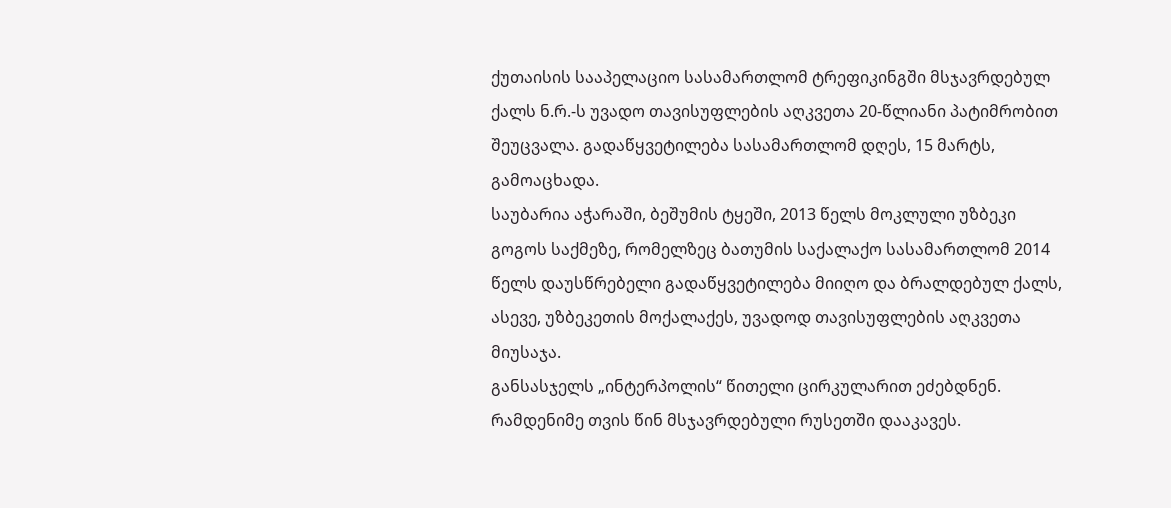ქუთაისის სააპელაციო სასამართლომ ტრეფიკინგში მსჯავრდებულ ქალს ნ.რ.-ს უვადო თავისუფლების აღკვეთა 20-წლიანი პატიმრობით შეუცვალა. გადაწყვეტილება სასამართლომ დღეს, 15 მარტს, გამოაცხადა.
საუბარია აჭარაში, ბეშუმის ტყეში, 2013 წელს მოკლული უზბეკი გოგოს საქმეზე, რომელზეც ბათუმის საქალაქო სასამართლომ 2014 წელს დაუსწრებელი გადაწყვეტილება მიიღო და ბრალდებულ ქალს, ასევე, უზბეკეთის მოქალაქეს, უვადოდ თავისუფლების აღკვეთა მიუსაჯა.
განსასჯელს „ინტერპოლის“ წითელი ცირკულარით ეძებდნენ. რამდენიმე თვის წინ მსჯავრდებული რუსეთში დააკავეს.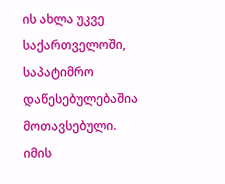ის ახლა უკვე საქართველოში, საპატიმრო დაწესებულებაშია მოთავსებული.
იმის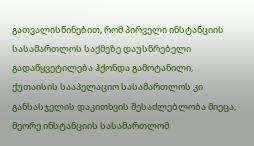გათვალისწინებით, რომ პირველი ინსტანციის სასამართლოს საქმეზე დაუსწრებელი გადაწყვეტილება ჰქონდა გამოტანილი, ქუთაისის სააპელაციო სასამართლოს კი განსასჯელის დაკითხვის შესაძლებლობა მიეცა, მეორე ინსტანციის სასამართლომ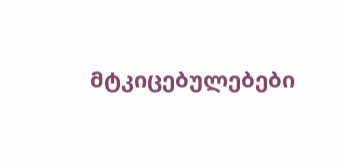მტკიცებულებები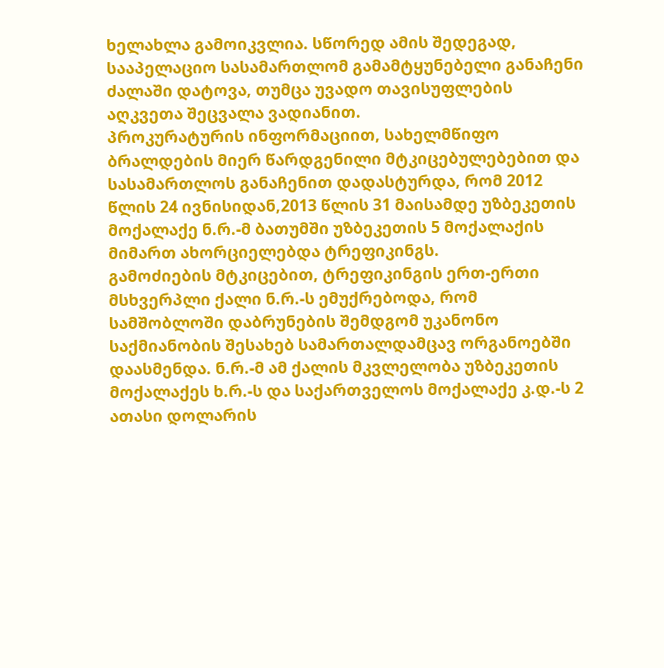ხელახლა გამოიკვლია. სწორედ ამის შედეგად, სააპელაციო სასამართლომ გამამტყუნებელი განაჩენი ძალაში დატოვა, თუმცა უვადო თავისუფლების აღკვეთა შეცვალა ვადიანით.
პროკურატურის ინფორმაციით, სახელმწიფო ბრალდების მიერ წარდგენილი მტკიცებულებებით და სასამართლოს განაჩენით დადასტურდა, რომ 2012 წლის 24 ივნისიდან,2013 წლის 31 მაისამდე უზბეკეთის მოქალაქე ნ.რ.-მ ბათუმში უზბეკეთის 5 მოქალაქის მიმართ ახორციელებდა ტრეფიკინგს.
გამოძიების მტკიცებით, ტრეფიკინგის ერთ-ერთი მსხვერპლი ქალი ნ.რ.-ს ემუქრებოდა, რომ სამშობლოში დაბრუნების შემდგომ უკანონო საქმიანობის შესახებ სამართალდამცავ ორგანოებში დაასმენდა. ნ.რ.-მ ამ ქალის მკვლელობა უზბეკეთის მოქალაქეს ხ.რ.-ს და საქართველოს მოქალაქე კ.დ.-ს 2 ათასი დოლარის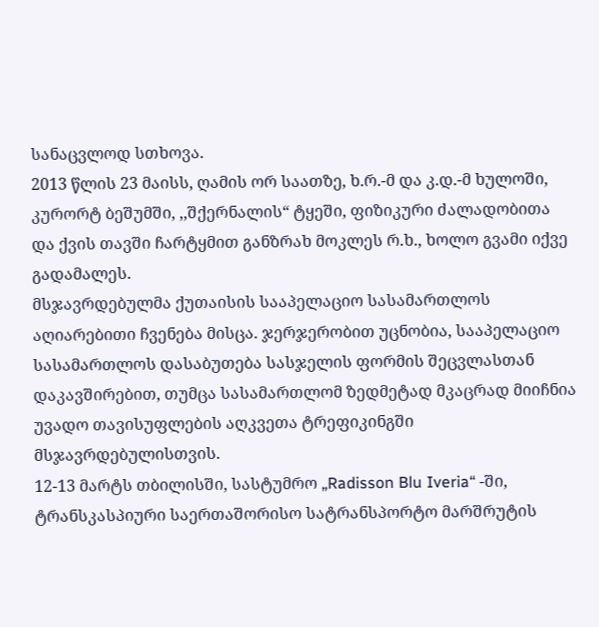სანაცვლოდ სთხოვა.
2013 წლის 23 მაისს, ღამის ორ საათზე, ხ.რ.-მ და კ.დ.-მ ხულოში, კურორტ ბეშუმში, ,,შქერნალის“ ტყეში, ფიზიკური ძალადობითა და ქვის თავში ჩარტყმით განზრახ მოკლეს რ.ხ., ხოლო გვამი იქვე გადამალეს.
მსჯავრდებულმა ქუთაისის სააპელაციო სასამართლოს აღიარებითი ჩვენება მისცა. ჯერჯერობით უცნობია, სააპელაციო სასამართლოს დასაბუთება სასჯელის ფორმის შეცვლასთან დაკავშირებით, თუმცა სასამართლომ ზედმეტად მკაცრად მიიჩნია უვადო თავისუფლების აღკვეთა ტრეფიკინგში მსჯავრდებულისთვის.
12-13 მარტს თბილისში, სასტუმრო „Radisson Blu Iveria“ -ში, ტრანსკასპიური საერთაშორისო სატრანსპორტო მარშრუტის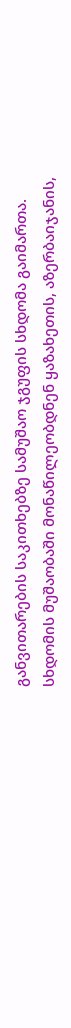განვითარების საკითხებზე სამუშაო ჯგუფის სხდომა გაიმართა.
სხდომის მუშაობაში მონაწილეობდნენ ყაზახეთის, აზერბაიჯანის,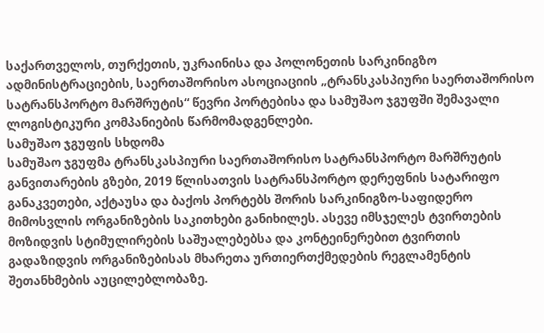საქართველოს, თურქეთის, უკრაინისა და პოლონეთის სარკინიგზო ადმინისტრაციების, საერთაშორისო ასოციაციის „ტრანსკასპიური საერთაშორისო სატრანსპორტო მარშრუტის“ წევრი პორტებისა და სამუშაო ჯგუფში შემავალი ლოგისტიკური კომპანიების წარმომადგენლები.
სამუშაო ჯგუფის სხდომა
სამუშაო ჯგუფმა ტრანსკასპიური საერთაშორისო სატრანსპორტო მარშრუტის განვითარების გზები, 2019 წლისათვის სატრანსპორტო დერეფნის სატარიფო განაკვეთები, აქტაუსა და ბაქოს პორტებს შორის სარკინიგზო-საფიდერო მიმოსვლის ორგანიზების საკითხები განიხილეს. ასევე იმსჯელეს ტვირთების მოზიდვის სტიმულირების საშუალებებსა და კონტეინერებით ტვირთის გადაზიდვის ორგანიზებისას მხარეთა ურთიერთქმედების რეგლამენტის შეთანხმების აუცილებლობაზე.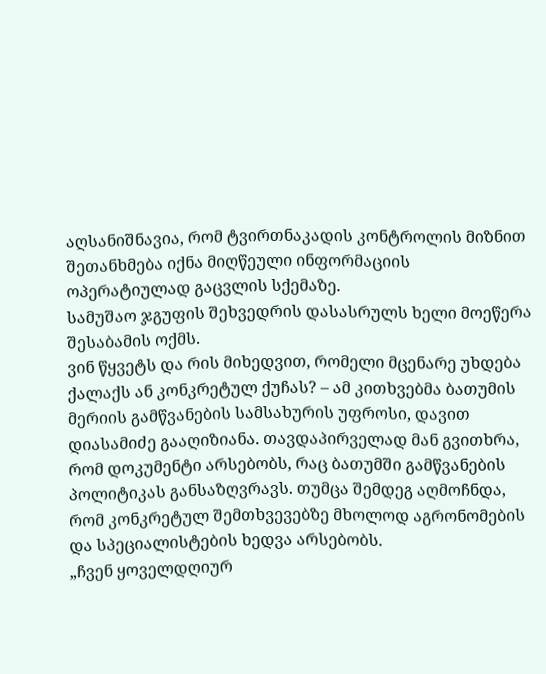აღსანიშნავია, რომ ტვირთნაკადის კონტროლის მიზნით შეთანხმება იქნა მიღწეული ინფორმაციის ოპერატიულად გაცვლის სქემაზე.
სამუშაო ჯგუფის შეხვედრის დასასრულს ხელი მოეწერა შესაბამის ოქმს.
ვინ წყვეტს და რის მიხედვით, რომელი მცენარე უხდება ქალაქს ან კონკრეტულ ქუჩას? – ამ კითხვებმა ბათუმის მერიის გამწვანების სამსახურის უფროსი, დავით დიასამიძე გააღიზიანა. თავდაპირველად მან გვითხრა, რომ დოკუმენტი არსებობს, რაც ბათუმში გამწვანების პოლიტიკას განსაზღვრავს. თუმცა შემდეგ აღმოჩნდა, რომ კონკრეტულ შემთხვევებზე მხოლოდ აგრონომების და სპეციალისტების ხედვა არსებობს.
„ჩვენ ყოველდღიურ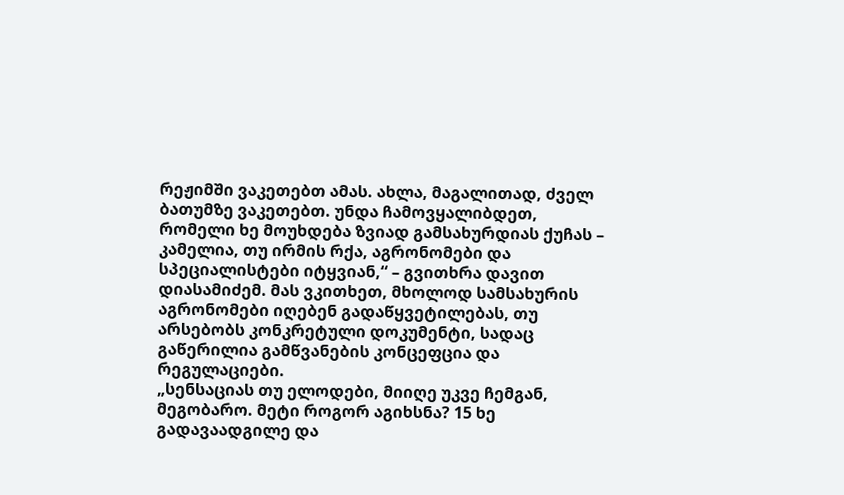რეჟიმში ვაკეთებთ ამას. ახლა, მაგალითად, ძველ ბათუმზე ვაკეთებთ. უნდა ჩამოვყალიბდეთ, რომელი ხე მოუხდება ზვიად გამსახურდიას ქუჩას – კამელია, თუ ირმის რქა, აგრონომები და სპეციალისტები იტყვიან,“ – გვითხრა დავით დიასამიძემ. მას ვკითხეთ, მხოლოდ სამსახურის აგრონომები იღებენ გადაწყვეტილებას, თუ არსებობს კონკრეტული დოკუმენტი, სადაც გაწერილია გამწვანების კონცეფცია და რეგულაციები.
„სენსაციას თუ ელოდები, მიიღე უკვე ჩემგან, მეგობარო. მეტი როგორ აგიხსნა? 15 ხე გადავაადგილე და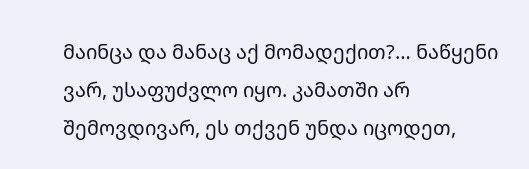მაინცა და მანაც აქ მომადექით?… ნაწყენი ვარ, უსაფუძვლო იყო. კამათში არ შემოვდივარ, ეს თქვენ უნდა იცოდეთ,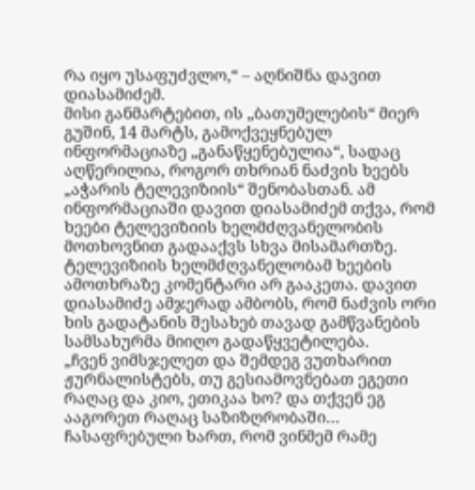რა იყო უსაფუძვლო,“ – აღნიშნა დავით დიასამიძემ.
მისი განმარტებით, ის „ბათუმელების“ მიერ გუშინ, 14 მარტს, გამოქვეყნებულ ინფორმაციაზე „განაწყენებულია“, სადაც აღწერილია, როგორ თხრიან ნაძვის ხეებს „აჭარის ტელევიზიის“ შენობასთან. ამ ინფორმაციაში დავით დიასამიძემ თქვა, რომ ხეები ტელევიზიის ხელმძღვანელობის მოთხოვნით გადააქვს სხვა მისამართზე. ტელევიზიის ხელმძღვანელობამ ხეების ამოთხრაზე კომენტარი არ გააკეთა. დავით დიასამიძე ამჯერად ამბობს, რომ ნაძვის ორი ხის გადატანის შესახებ თავად გამწვანების სამსახურმა მიიღო გადაწყვეტილება.
„ჩვენ ვიმსჯელეთ და შემდეგ ვუთხარით ჟურნალისტებს, თუ გესიამოვნებათ ეგეთი რაღაც და კიო, ეთიკაა ხო? და თქვენ ეგ ააგორეთ რაღაც საზიზღრობაში… ჩასაფრებული ხართ, რომ ვინმემ რამე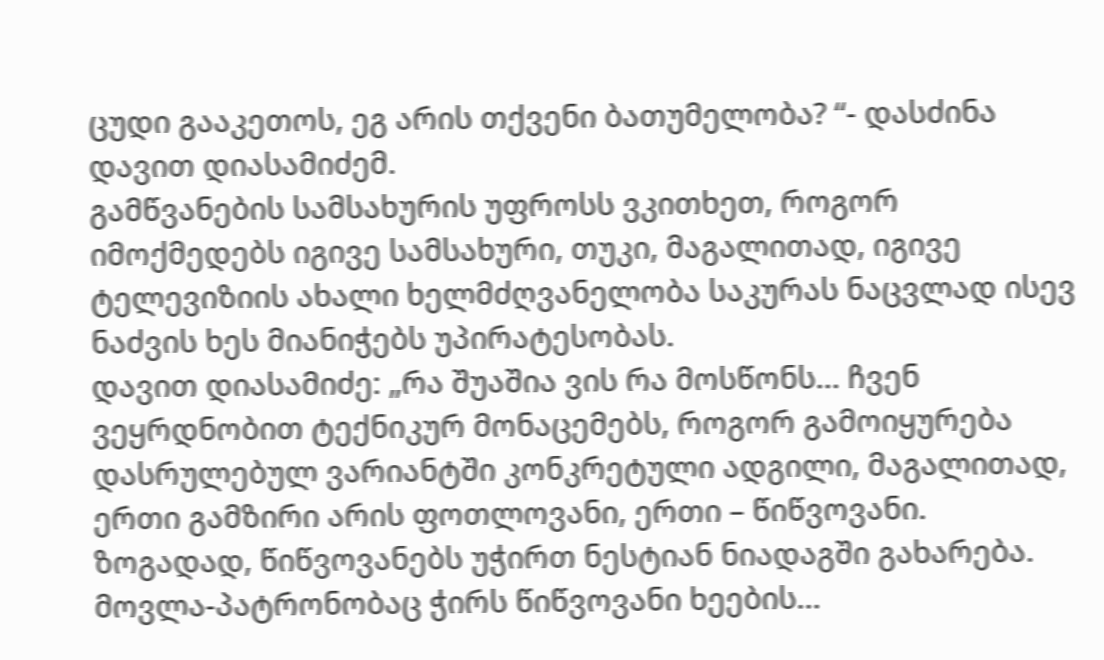ცუდი გააკეთოს, ეგ არის თქვენი ბათუმელობა? “- დასძინა დავით დიასამიძემ.
გამწვანების სამსახურის უფროსს ვკითხეთ, როგორ იმოქმედებს იგივე სამსახური, თუკი, მაგალითად, იგივე ტელევიზიის ახალი ხელმძღვანელობა საკურას ნაცვლად ისევ ნაძვის ხეს მიანიჭებს უპირატესობას.
დავით დიასამიძე: „რა შუაშია ვის რა მოსწონს… ჩვენ ვეყრდნობით ტექნიკურ მონაცემებს, როგორ გამოიყურება დასრულებულ ვარიანტში კონკრეტული ადგილი, მაგალითად, ერთი გამზირი არის ფოთლოვანი, ერთი – წიწვოვანი. ზოგადად, წიწვოვანებს უჭირთ ნესტიან ნიადაგში გახარება. მოვლა-პატრონობაც ჭირს წიწვოვანი ხეების…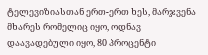ტელევიზიასთან ერთ-ერთ ხეს, მარჯვენა მხარეს რომელიც იყო, ოდნავ დაავადებული იყო, 80 პროცენტი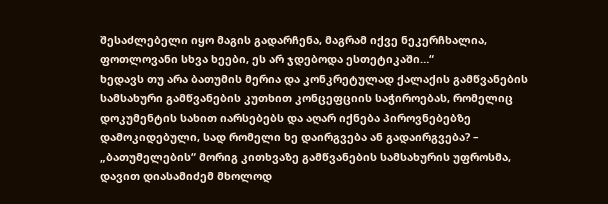შესაძლებელი იყო მაგის გადარჩენა, მაგრამ იქვე ნეკერჩხალია, ფოთლოვანი სხვა ხეები, ეს არ ჯდებოდა ესთეტიკაში…“
ხედავს თუ არა ბათუმის მერია და კონკრეტულად ქალაქის გამწვანების სამსახური გამწვანების კუთხით კონცეფციის საჭიროებას, რომელიც დოკუმენტის სახით იარსებებს და აღარ იქნება პიროვნებებზე დამოკიდებული, სად რომელი ხე დაირგვება ან გადაირგვება? – „ბათუმელების“ მორიგ კითხვაზე გამწვანების სამსახურის უფროსმა, დავით დიასამიძემ მხოლოდ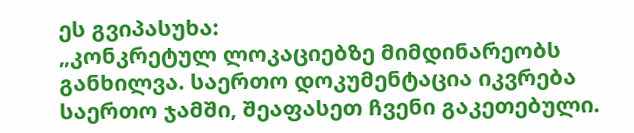ეს გვიპასუხა:
„კონკრეტულ ლოკაციებზე მიმდინარეობს განხილვა. საერთო დოკუმენტაცია იკვრება საერთო ჯამში, შეაფასეთ ჩვენი გაკეთებული.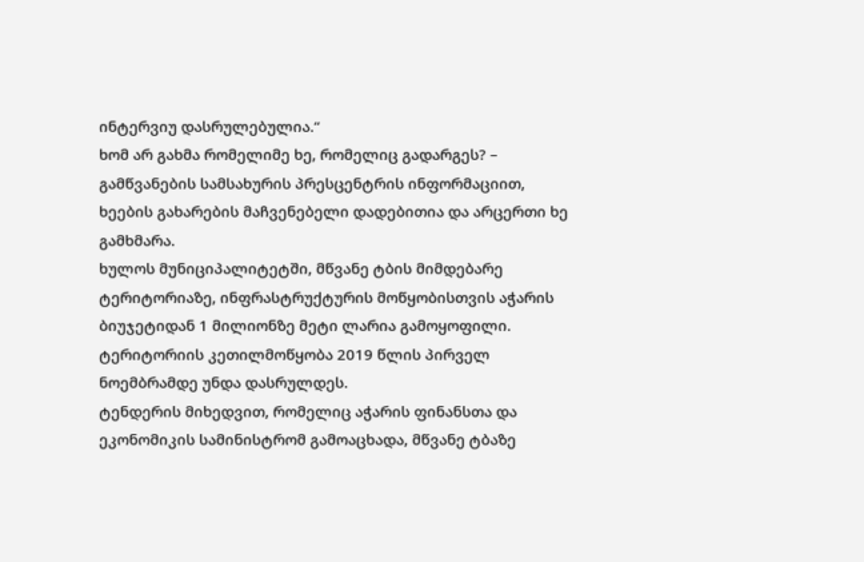ინტერვიუ დასრულებულია.“
ხომ არ გახმა რომელიმე ხე, რომელიც გადარგეს? – გამწვანების სამსახურის პრესცენტრის ინფორმაციით, ხეების გახარების მაჩვენებელი დადებითია და არცერთი ხე გამხმარა.
ხულოს მუნიციპალიტეტში, მწვანე ტბის მიმდებარე ტერიტორიაზე, ინფრასტრუქტურის მოწყობისთვის აჭარის ბიუჯეტიდან 1 მილიონზე მეტი ლარია გამოყოფილი. ტერიტორიის კეთილმოწყობა 2019 წლის პირველ ნოემბრამდე უნდა დასრულდეს.
ტენდერის მიხედვით, რომელიც აჭარის ფინანსთა და ეკონომიკის სამინისტრომ გამოაცხადა, მწვანე ტბაზე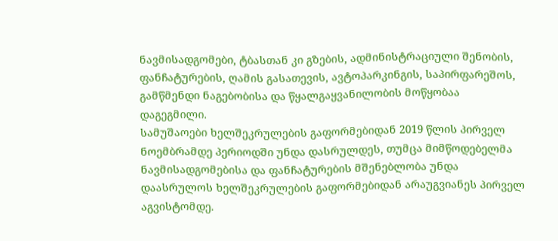ნავმისადგომები, ტბასთან კი გზების, ადმინისტრაციული შენობის, ფანჩატურების, ღამის გასათევის, ავტოპარკინგის, საპირფარეშოს, გამწმენდი ნაგებობისა და წყალგაყვანილობის მოწყობაა დაგეგმილი.
სამუშაოები ხელშეკრულების გაფორმებიდან 2019 წლის პირველ ნოემბრამდე პერიოდში უნდა დასრულდეს, თუმცა მიმწოდებელმა ნავმისადგომებისა და ფანჩატურების მშენებლობა უნდა დაასრულოს ხელშეკრულების გაფორმებიდან არაუგვიანეს პირველ აგვისტომდე.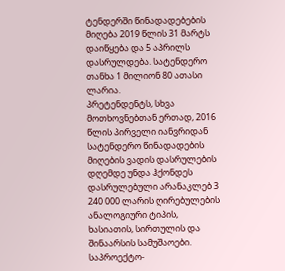ტენდერში წინადადებების მიღება 2019 წლის 31 მარტს დაიწყება და 5 აპრილს დასრულდება. სატენდერო თანხა 1 მილიონ 80 ათასი ლარია.
პრეტენდენტს, სხვა მოთხოვნებთან ერთად, 2016 წლის პირველი იანვრიდან სატენდერო წინადადების მიღების ვადის დასრულების დღემდე უნდა ჰქონდეს დასრულებული არანაკლებ 3 240 000 ლარის ღირებულების ანალოგიური ტიპის, ხასიათის, სირთულის და შინაარსის სამუშაოები.
საპროექტო-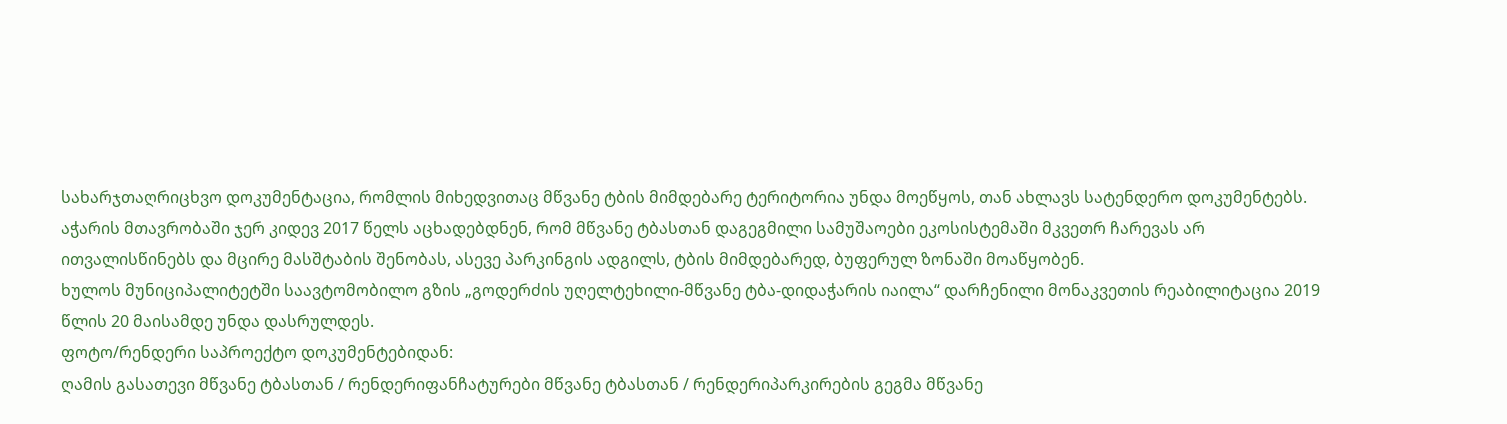სახარჯთაღრიცხვო დოკუმენტაცია, რომლის მიხედვითაც მწვანე ტბის მიმდებარე ტერიტორია უნდა მოეწყოს, თან ახლავს სატენდერო დოკუმენტებს.
აჭარის მთავრობაში ჯერ კიდევ 2017 წელს აცხადებდნენ, რომ მწვანე ტბასთან დაგეგმილი სამუშაოები ეკოსისტემაში მკვეთრ ჩარევას არ ითვალისწინებს და მცირე მასშტაბის შენობას, ასევე პარკინგის ადგილს, ტბის მიმდებარედ, ბუფერულ ზონაში მოაწყობენ.
ხულოს მუნიციპალიტეტში საავტომობილო გზის „გოდერძის უღელტეხილი-მწვანე ტბა-დიდაჭარის იაილა“ დარჩენილი მონაკვეთის რეაბილიტაცია 2019 წლის 20 მაისამდე უნდა დასრულდეს.
ფოტო/რენდერი საპროექტო დოკუმენტებიდან:
ღამის გასათევი მწვანე ტბასთან / რენდერიფანჩატურები მწვანე ტბასთან / რენდერიპარკირების გეგმა მწვანე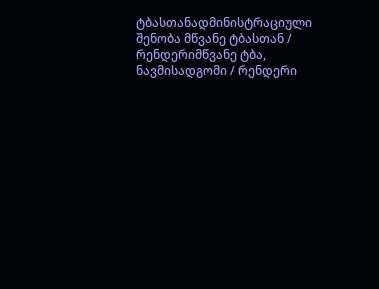ტბასთანადმინისტრაციული შენობა მწვანე ტბასთან / რენდერიმწვანე ტბა, ნავმისადგომი / რენდერი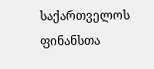საქართველოს ფინანსთა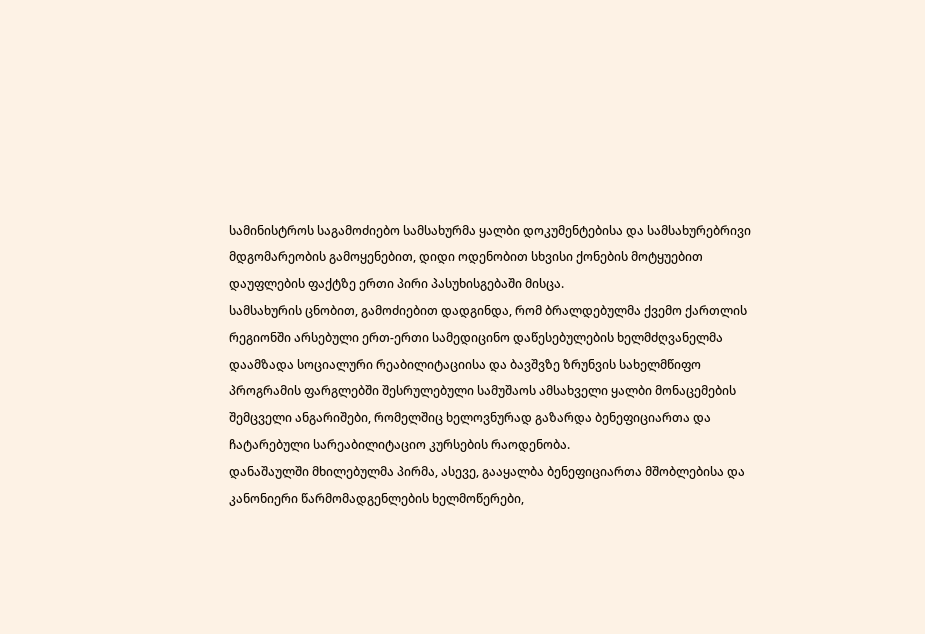სამინისტროს საგამოძიებო სამსახურმა ყალბი დოკუმენტებისა და სამსახურებრივი მდგომარეობის გამოყენებით, დიდი ოდენობით სხვისი ქონების მოტყუებით დაუფლების ფაქტზე ერთი პირი პასუხისგებაში მისცა.
სამსახურის ცნობით, გამოძიებით დადგინდა, რომ ბრალდებულმა ქვემო ქართლის რეგიონში არსებული ერთ-ერთი სამედიცინო დაწესებულების ხელმძღვანელმა დაამზადა სოციალური რეაბილიტაციისა და ბავშვზე ზრუნვის სახელმწიფო პროგრამის ფარგლებში შესრულებული სამუშაოს ამსახველი ყალბი მონაცემების შემცველი ანგარიშები, რომელშიც ხელოვნურად გაზარდა ბენეფიციართა და ჩატარებული სარეაბილიტაციო კურსების რაოდენობა.
დანაშაულში მხილებულმა პირმა, ასევე, გააყალბა ბენეფიციართა მშობლებისა და კანონიერი წარმომადგენლების ხელმოწერები,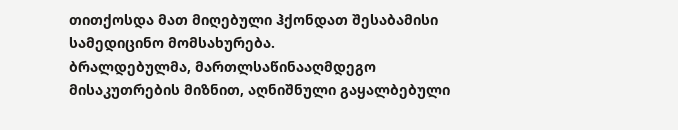თითქოსდა მათ მიღებული ჰქონდათ შესაბამისი სამედიცინო მომსახურება.
ბრალდებულმა, მართლსაწინააღმდეგო მისაკუთრების მიზნით, აღნიშნული გაყალბებული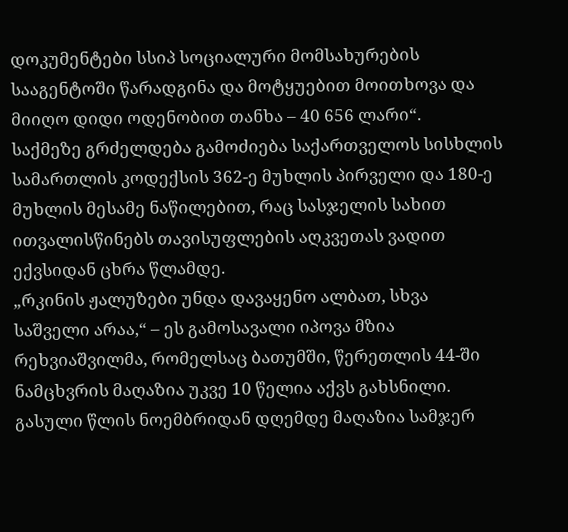დოკუმენტები სსიპ სოციალური მომსახურების სააგენტოში წარადგინა და მოტყუებით მოითხოვა და მიიღო დიდი ოდენობით თანხა – 40 656 ლარი“.
საქმეზე გრძელდება გამოძიება საქართველოს სისხლის სამართლის კოდექსის 362-ე მუხლის პირველი და 180-ე მუხლის მესამე ნაწილებით, რაც სასჯელის სახით ითვალისწინებს თავისუფლების აღკვეთას ვადით ექვსიდან ცხრა წლამდე.
„რკინის ჟალუზები უნდა დავაყენო ალბათ, სხვა საშველი არაა,“ – ეს გამოსავალი იპოვა მზია რეხვიაშვილმა, რომელსაც ბათუმში, წერეთლის 44-ში ნამცხვრის მაღაზია უკვე 10 წელია აქვს გახსნილი. გასული წლის ნოემბრიდან დღემდე მაღაზია სამჯერ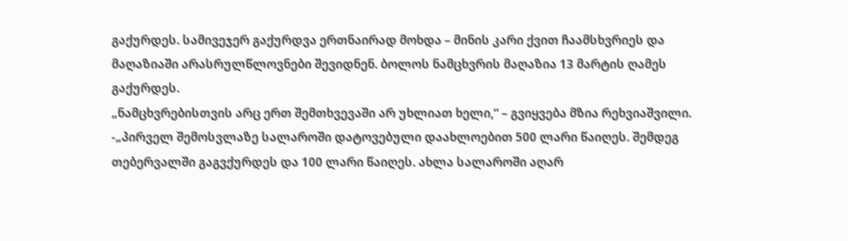გაქურდეს. სამივეჯერ გაქურდვა ერთნაირად მოხდა – მინის კარი ქვით ჩაამსხვრიეს და მაღაზიაში არასრულწლოვნები შევიდნენ. ბოლოს ნამცხვრის მაღაზია 13 მარტის ღამეს გაქურდეს.
„ნამცხვრებისთვის არც ერთ შემთხვევაში არ უხლიათ ხელი,“ – გვიყვება მზია რეხვიაშვილი. -„პირველ შემოსვლაზე სალაროში დატოვებული დაახლოებით 500 ლარი წაიღეს. შემდეგ თებერვალში გაგვქურდეს და 100 ლარი წაიღეს. ახლა სალაროში აღარ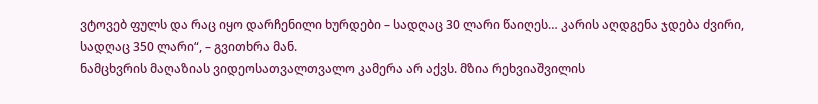ვტოვებ ფულს და რაც იყო დარჩენილი ხურდები – სადღაც 30 ლარი წაიღეს… კარის აღდგენა ჯდება ძვირი, სადღაც 350 ლარი“, – გვითხრა მან.
ნამცხვრის მაღაზიას ვიდეოსათვალთვალო კამერა არ აქვს. მზია რეხვიაშვილის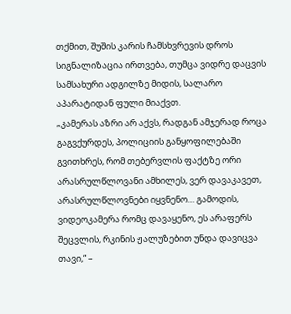თქმით, შუშის კარის ჩამსხვრევის დროს სიგნალიზაცია ირთვება, თუმცა ვიდრე დაცვის სამსახური ადგილზე მიდის, სალარო აპარატიდან ფული მიაქვთ.
„კამერას აზრი არ აქვს, რადგან ამჯერად როცა გაგვქურდეს, პოლიციის განყოფილებაში გვითხრეს, რომ თებერვლის ფაქტზე ორი არასრულწლოვანი ამხილეს, ვერ დავაკავეთ, არასრულწლოვნები იყვნენო… გამოდის, ვიდეოკამერა რომც დავაყენო, ეს არაფერს შეცვლის, რკინის ჟალუზებით უნდა დავიცვა თავი,“ –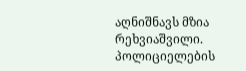აღნიშნავს მზია რეხვიაშვილი.
პოლიციელების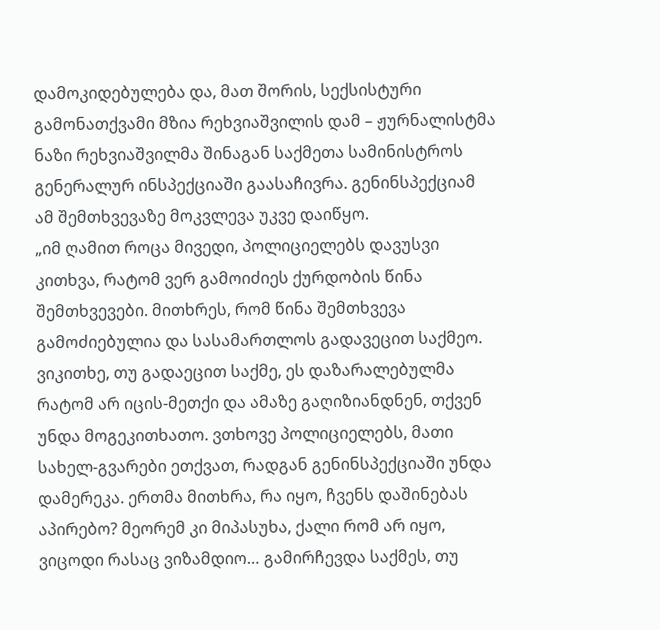დამოკიდებულება და, მათ შორის, სექსისტური გამონათქვამი მზია რეხვიაშვილის დამ – ჟურნალისტმა ნაზი რეხვიაშვილმა შინაგან საქმეთა სამინისტროს გენერალურ ინსპექციაში გაასაჩივრა. გენინსპექციამ ამ შემთხვევაზე მოკვლევა უკვე დაიწყო.
„იმ ღამით როცა მივედი, პოლიციელებს დავუსვი კითხვა, რატომ ვერ გამოიძიეს ქურდობის წინა შემთხვევები. მითხრეს, რომ წინა შემთხვევა გამოძიებულია და სასამართლოს გადავეცით საქმეო. ვიკითხე, თუ გადაეცით საქმე, ეს დაზარალებულმა რატომ არ იცის-მეთქი და ამაზე გაღიზიანდნენ, თქვენ უნდა მოგეკითხათო. ვთხოვე პოლიციელებს, მათი სახელ-გვარები ეთქვათ, რადგან გენინსპექციაში უნდა დამერეკა. ერთმა მითხრა, რა იყო, ჩვენს დაშინებას აპირებო? მეორემ კი მიპასუხა, ქალი რომ არ იყო, ვიცოდი რასაც ვიზამდიო… გამირჩევდა საქმეს, თუ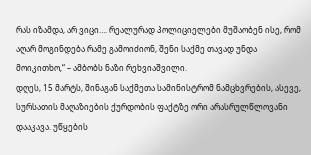რას იზამდა, არ ვიცი…. რეალურად პოლიციელები მუშაობენ ისე, რომ აღარ მოგინდება რამე გამოიძიონ, შენი საქმე თავად უნდა მოიკითხო,“ – ამბობს ნაზი რეხვიაშვილი.
დღეს, 15 მარტს, შინაგან საქმეთა სამინისტრომ ნამცხვრების, ასევე, სურსათის მაღაზიების ქურდობის ფაქტზე ორი არასრულწლოვანი დააკავა. უწყების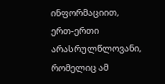ინფორმაციით, ერთ-ერთი არასრულწლოვანი, რომელიც ამ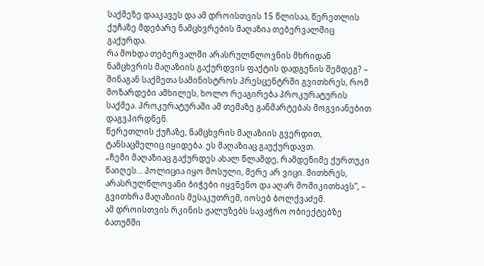საქმეზე დააკავეს და ამ დროისთვის 15 წლისაა, წერეთლის ქუჩაზე მდებარე ნამცხვრების მაღაზია თებერვალშიც გაქურდა.
რა მოხდა თებერვალში არასრულწლოვნის მხრიდან ნამცხვრის მაღაზიის გაქურდვის ფაქტის დადგენის შემდეგ? – შინაგან საქმეთა სამინისტროს პრესცენტრში გვითხრეს, რომ მოზარდები ამხილეს, ხოლო რეაგირება პროკურატურის საქმეა. პროკურატურაში ამ თემაზე განმარტებას მოგვიანებით დაგვპირდნენ.
წერეთლის ქუჩაზე, ნამცხვრის მაღაზიის გვერდით, ტანსაცმელიც იყიდება. ეს მაღაზიაც გაუქურდავთ.
„ჩემი მაღაზიაც გაქურდეს ახალ წლამდე, რამდენიმე ქურთუკი წაიღეს… პოლიცია იყო მოსული, მერე არ ვიცი. მითხრეს, არასრულწლოვანი ბიჭები იყვნენო და აღარ მომიკითხავს“, – გვითხრა მაღაზიის მესაკუთრემ, იოსებ ბოლქვაძემ.
ამ დროისთვის რკინის ჟალუზებს სავაჭრო ობიექტებზე ბათუმში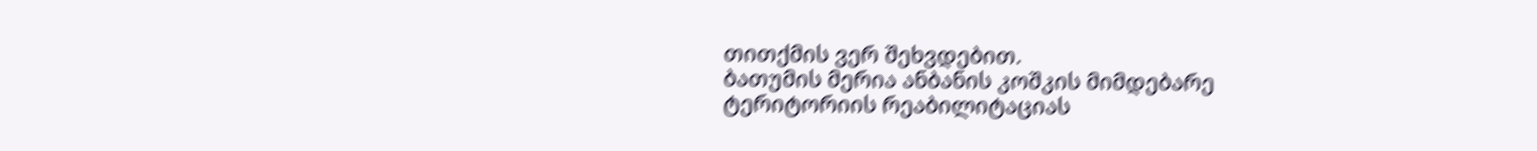თითქმის ვერ შეხვდებით.
ბათუმის მერია ანბანის კოშკის მიმდებარე ტერიტორიის რეაბილიტაციას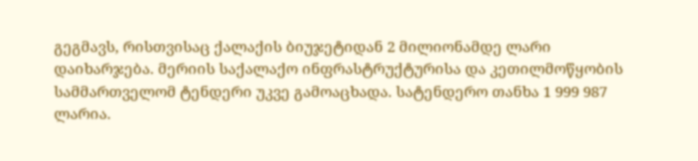გეგმავს, რისთვისაც ქალაქის ბიუჯეტიდან 2 მილიონამდე ლარი დაიხარჯება. მერიის საქალაქო ინფრასტრუქტურისა და კეთილმოწყობის სამმართველომ ტენდერი უკვე გამოაცხადა. სატენდერო თანხა 1 999 987 ლარია.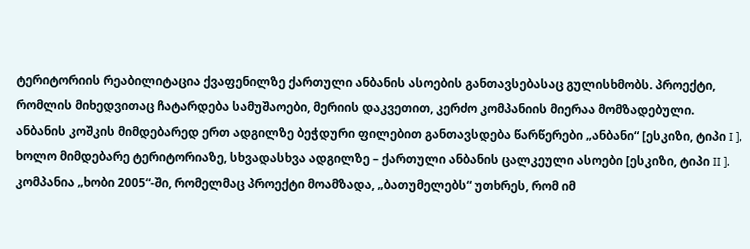ტერიტორიის რეაბილიტაცია ქვაფენილზე ქართული ანბანის ასოების განთავსებასაც გულისხმობს. პროექტი, რომლის მიხედვითაც ჩატარდება სამუშაოები, მერიის დაკვეთით, კერძო კომპანიის მიერაა მომზადებული.
ანბანის კოშკის მიმდებარედ ერთ ადგილზე ბეჭდური ფილებით განთავსდება წარწერები „ანბანი“ [ესკიზი, ტიპი I ], ხოლო მიმდებარე ტერიტორიაზე, სხვადასხვა ადგილზე – ქართული ანბანის ცალკეული ასოები [ესკიზი, ტიპი II ].
კომპანია „ხობი 2005“-ში, რომელმაც პროექტი მოამზადა, „ბათუმელებს“ უთხრეს, რომ იმ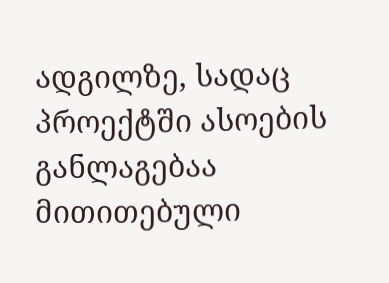ადგილზე, სადაც პროექტში ასოების განლაგებაა მითითებული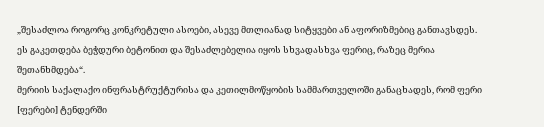„შესაძლოა როგორც კონკრეტული ასოები, ასევე მთლიანად სიტყვები ან აფორიზმებიც განთავსდეს. ეს გაკეთდება ბეჭდური ბეტონით და შესაძლებელია იყოს სხვადასხვა ფერიც, რაზეც მერია შეთანხმდება“.
მერიის საქალაქო ინფრასტრუქტურისა და კეთილმოწყობის სამმართველოში განაცხადეს, რომ ფერი [ფერები] ტენდერში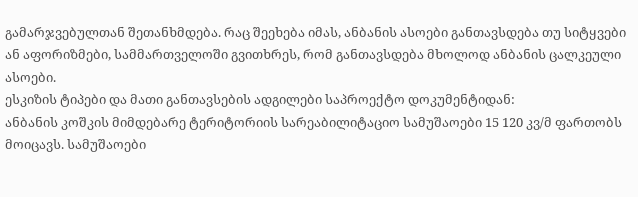გამარჯვებულთან შეთანხმდება. რაც შეეხება იმას, ანბანის ასოები განთავსდება თუ სიტყვები ან აფორიზმები, სამმართველოში გვითხრეს, რომ განთავსდება მხოლოდ ანბანის ცალკეული ასოები.
ესკიზის ტიპები და მათი განთავსების ადგილები საპროექტო დოკუმენტიდან:
ანბანის კოშკის მიმდებარე ტერიტორიის სარეაბილიტაციო სამუშაოები 15 120 კვ/მ ფართობს მოიცავს. სამუშაოები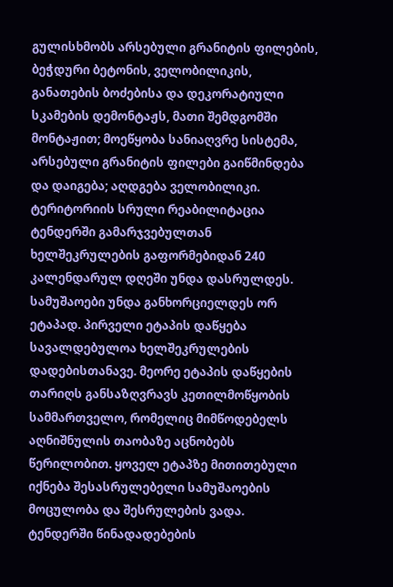გულისხმობს არსებული გრანიტის ფილების, ბეჭდური ბეტონის, ველობილიკის, განათების ბოძებისა და დეკორატიული სკამების დემონტაჟს, მათი შემდგომში მონტაჟით; მოეწყობა სანიაღვრე სისტემა, არსებული გრანიტის ფილები გაიწმინდება და დაიგება; აღდგება ველობილიკი.
ტერიტორიის სრული რეაბილიტაცია ტენდერში გამარჯვებულთან ხელშეკრულების გაფორმებიდან 240 კალენდარულ დღეში უნდა დასრულდეს. სამუშაოები უნდა განხორციელდეს ორ ეტაპად. პირველი ეტაპის დაწყება სავალდებულოა ხელშეკრულების დადებისთანავე. მეორე ეტაპის დაწყების თარიღს განსაზღვრავს კეთილმოწყობის სამმართველო, რომელიც მიმწოდებელს აღნიშნულის თაობაზე აცნობებს წერილობით. ყოველ ეტაპზე მითითებული იქნება შესასრულებელი სამუშაოების მოცულობა და შესრულების ვადა.
ტენდერში წინადადებების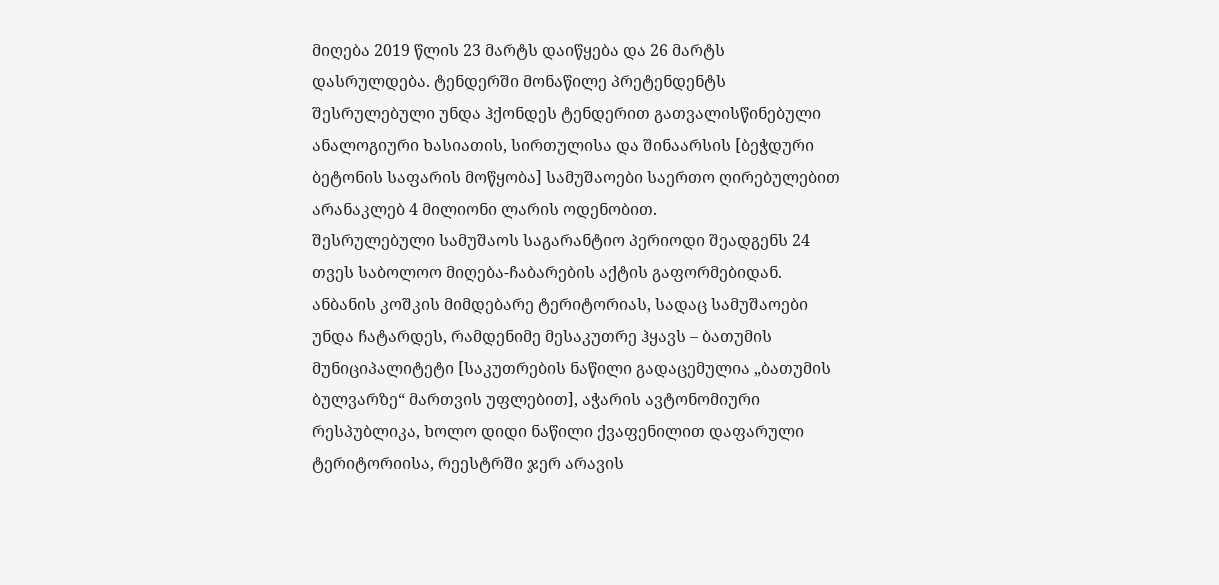მიღება 2019 წლის 23 მარტს დაიწყება და 26 მარტს დასრულდება. ტენდერში მონაწილე პრეტენდენტს შესრულებული უნდა ჰქონდეს ტენდერით გათვალისწინებული ანალოგიური ხასიათის, სირთულისა და შინაარსის [ბეჭდური ბეტონის საფარის მოწყობა] სამუშაოები საერთო ღირებულებით არანაკლებ 4 მილიონი ლარის ოდენობით.
შესრულებული სამუშაოს საგარანტიო პერიოდი შეადგენს 24 თვეს საბოლოო მიღება-ჩაბარების აქტის გაფორმებიდან.
ანბანის კოშკის მიმდებარე ტერიტორიას, სადაც სამუშაოები უნდა ჩატარდეს, რამდენიმე მესაკუთრე ჰყავს – ბათუმის მუნიციპალიტეტი [საკუთრების ნაწილი გადაცემულია „ბათუმის ბულვარზე“ მართვის უფლებით], აჭარის ავტონომიური რესპუბლიკა, ხოლო დიდი ნაწილი ქვაფენილით დაფარული ტერიტორიისა, რეესტრში ჯერ არავის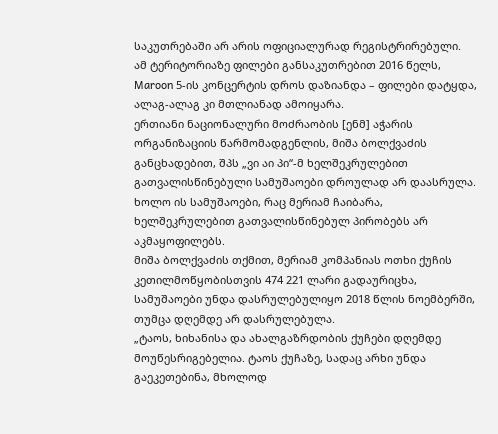საკუთრებაში არ არის ოფიციალურად რეგისტრირებული.
ამ ტერიტორიაზე ფილები განსაკუთრებით 2016 წელს, Maroon 5-ის კონცერტის დროს დაზიანდა – ფილები დატყდა, ალაგ-ალაგ კი მთლიანად ამოიყარა.
ერთიანი ნაციონალური მოძრაობის [ენმ] აჭარის ორგანიზაციის წარმომადგენლის, მიშა ბოლქვაძის განცხადებით, შპს „ვი აი პი“-მ ხელშეკრულებით გათვალისწინებული სამუშაოები დროულად არ დაასრულა. ხოლო ის სამუშაოები, რაც მერიამ ჩაიბარა, ხელშეკრულებით გათვალისწინებულ პირობებს არ აკმაყოფილებს.
მიშა ბოლქვაძის თქმით, მერიამ კომპანიას ოთხი ქუჩის კეთილმოწყობისთვის 474 221 ლარი გადაურიცხა, სამუშაოები უნდა დასრულებულიყო 2018 წლის ნოემბერში, თუმცა დღემდე არ დასრულებულა.
„ტაოს, ხიხანისა და ახალგაზრდობის ქუჩები დღემდე მოუწესრიგებელია. ტაოს ქუჩაზე, სადაც არხი უნდა გაეკეთებინა, მხოლოდ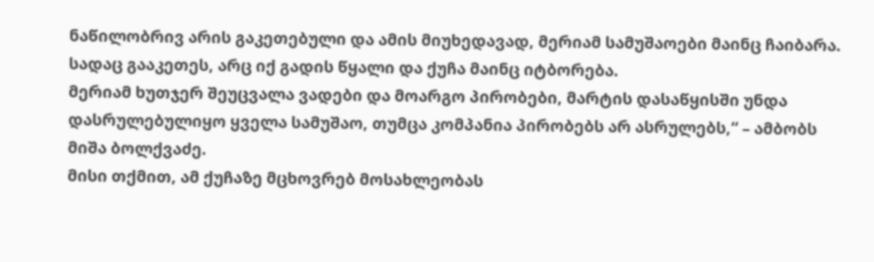ნაწილობრივ არის გაკეთებული და ამის მიუხედავად, მერიამ სამუშაოები მაინც ჩაიბარა. სადაც გააკეთეს, არც იქ გადის წყალი და ქუჩა მაინც იტბორება.
მერიამ ხუთჯერ შეუცვალა ვადები და მოარგო პირობები, მარტის დასაწყისში უნდა დასრულებულიყო ყველა სამუშაო, თუმცა კომპანია პირობებს არ ასრულებს,“ – ამბობს მიშა ბოლქვაძე.
მისი თქმით, ამ ქუჩაზე მცხოვრებ მოსახლეობას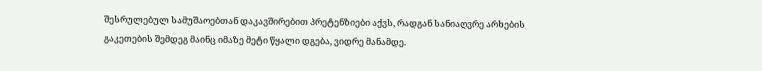შესრულებულ სამუშაოებთან დაკავშირებით პრეტენზიები აქვს, რადგან სანიაღვრე არხების გაკეთების შემდეგ მაინც იმაზე მეტი წყალი დგება, ვიდრე მანამდე.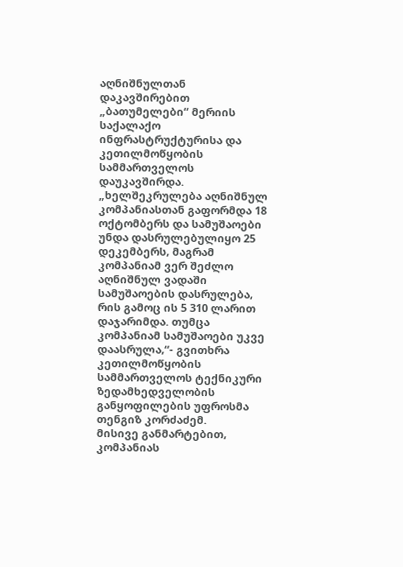აღნიშნულთან დაკავშირებით „ბათუმელები“ მერიის საქალაქო ინფრასტრუქტურისა და კეთილმოწყობის სამმართველოს დაუკავშირდა.
„ხელშეკრულება აღნიშნულ კომპანიასთან გაფორმდა 18 ოქტომბერს და სამუშაოები უნდა დასრულებულიყო 25 დეკემბერს, მაგრამ კომპანიამ ვერ შეძლო აღნიშნულ ვადაში სამუშაოების დასრულება, რის გამოც ის 5 310 ლარით დაჯარიმდა. თუმცა კომპანიამ სამუშაოები უკვე დაასრულა,“- გვითხრა კეთილმოწყობის სამმართველოს ტექნიკური ზედამხედველობის განყოფილების უფროსმა თენგიზ კორძაძემ.
მისივე განმარტებით, კომპანიას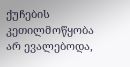ქუჩების კეთილმოწყობა არ ევალებოდა,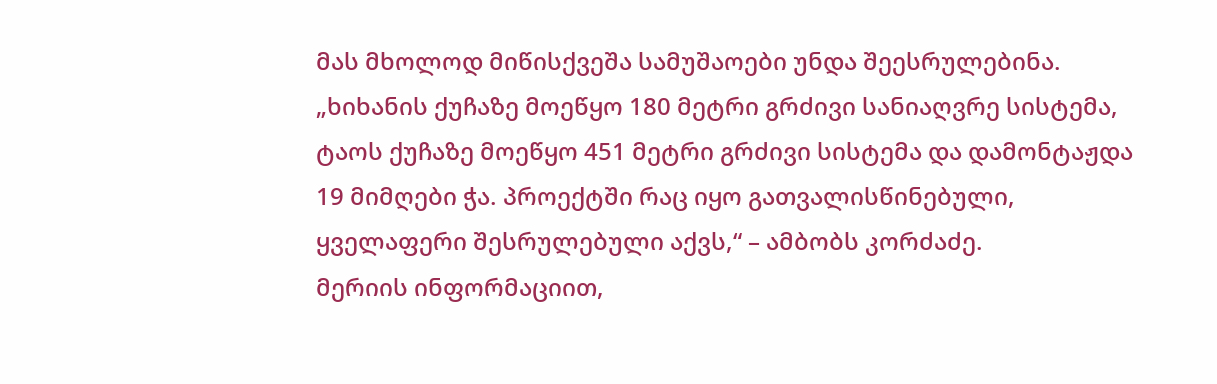მას მხოლოდ მიწისქვეშა სამუშაოები უნდა შეესრულებინა.
„ხიხანის ქუჩაზე მოეწყო 180 მეტრი გრძივი სანიაღვრე სისტემა, ტაოს ქუჩაზე მოეწყო 451 მეტრი გრძივი სისტემა და დამონტაჟდა 19 მიმღები ჭა. პროექტში რაც იყო გათვალისწინებული, ყველაფერი შესრულებული აქვს,“ – ამბობს კორძაძე.
მერიის ინფორმაციით,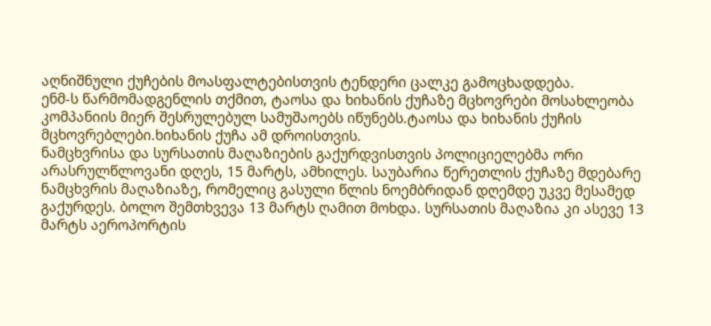აღნიშნული ქუჩების მოასფალტებისთვის ტენდერი ცალკე გამოცხადდება.
ენმ-ს წარმომადგენლის თქმით, ტაოსა და ხიხანის ქუჩაზე მცხოვრები მოსახლეობა კომპანიის მიერ შესრულებულ სამუშაოებს იწუნებს.ტაოსა და ხიხანის ქუჩის მცხოვრებლები.ხიხანის ქუჩა ამ დროისთვის.
ნამცხვრისა და სურსათის მაღაზიების გაქურდვისთვის პოლიციელებმა ორი არასრულწლოვანი დღეს, 15 მარტს, ამხილეს. საუბარია წერეთლის ქუჩაზე მდებარე ნამცხვრის მაღაზიაზე, რომელიც გასული წლის ნოემბრიდან დღემდე უკვე მესამედ გაქურდეს. ბოლო შემთხვევა 13 მარტს ღამით მოხდა. სურსათის მაღაზია კი ასევე 13 მარტს აეროპორტის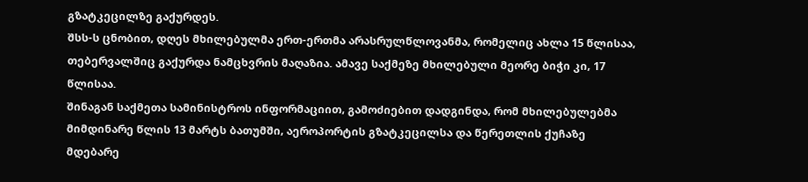გზატკეცილზე გაქურდეს.
შსს-ს ცნობით, დღეს მხილებულმა ერთ-ერთმა არასრულწლოვანმა, რომელიც ახლა 15 წლისაა, თებერვალშიც გაქურდა ნამცხვრის მაღაზია. ამავე საქმეზე მხილებული მეორე ბიჭი კი, 17 წლისაა.
შინაგან საქმეთა სამინისტროს ინფორმაციით, გამოძიებით დადგინდა, რომ მხილებულებმა მიმდინარე წლის 13 მარტს ბათუმში, აეროპორტის გზატკეცილსა და წერეთლის ქუჩაზე მდებარე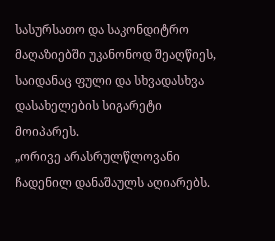სასურსათო და საკონდიტრო მაღაზიებში უკანონოდ შეაღწიეს, საიდანაც ფული და სხვადასხვა დასახელების სიგარეტი მოიპარეს.
„ორივე არასრულწლოვანი ჩადენილ დანაშაულს აღიარებს.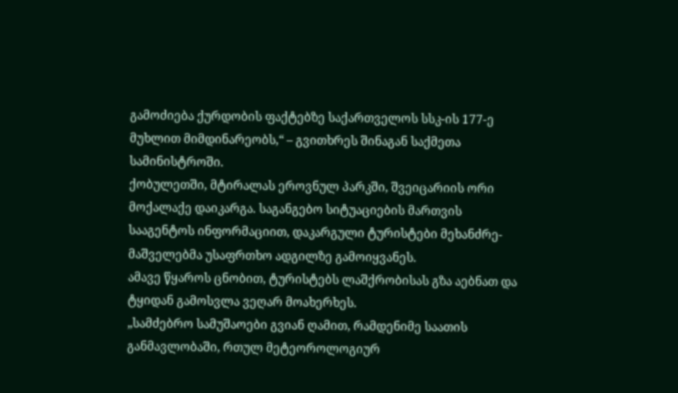გამოძიება ქურდობის ფაქტებზე საქართველოს სსკ-ის 177-ე მუხლით მიმდინარეობს,“ – გვითხრეს შინაგან საქმეთა სამინისტროში.
ქობულეთში, მტირალას ეროვნულ პარკში, შვეიცარიის ორი მოქალაქე დაიკარგა. საგანგებო სიტუაციების მართვის სააგენტოს ინფორმაციით, დაკარგული ტურისტები მეხანძრე-მაშველებმა უსაფრთხო ადგილზე გამოიყვანეს.
ამავე წყაროს ცნობით, ტურისტებს ლაშქრობისას გზა აებნათ და ტყიდან გამოსვლა ვეღარ მოახერხეს.
„სამძებრო სამუშაოები გვიან ღამით, რამდენიმე საათის განმავლობაში, რთულ მეტეოროლოგიურ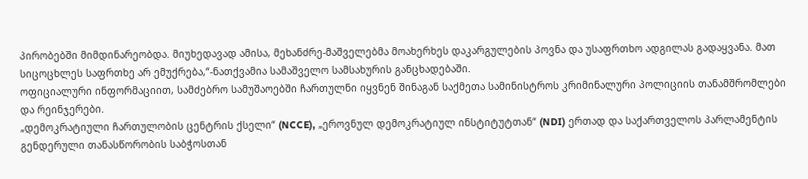პირობებში მიმდინარეობდა. მიუხედავად ამისა, მეხანძრე-მაშველებმა მოახერხეს დაკარგულების პოვნა და უსაფრთხო ადგილას გადაყვანა. მათ სიცოცხლეს საფრთხე არ ემუქრება,“-ნათქვამია სამაშველო სამსახურის განცხადებაში.
ოფიციალური ინფორმაციით, სამძებრო სამუშაოებში ჩართულნი იყვნენ შინაგან საქმეთა სამინისტროს კრიმინალური პოლიციის თანამშრომლები და რეინჯერები.
„დემოკრატიული ჩართულობის ცენტრის ქსელი“ (NCCE), „ეროვნულ დემოკრატიულ ინსტიტუტთან“ (NDI) ერთად და საქართველოს პარლამენტის გენდერული თანასწორობის საბჭოსთან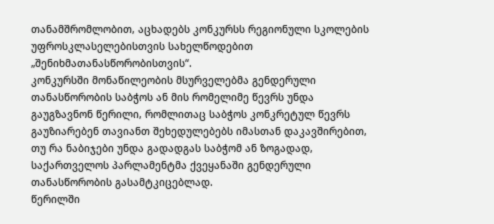თანამშრომლობით, აცხადებს კონკურსს რეგიონული სკოლების უფროსკლასელებისთვის სახელწოდებით „შენიხმათანასწორობისთვის“.
კონკურსში მონაწილეობის მსურველებმა გენდერული თანასწორობის საბჭოს ან მის რომელიმე წევრს უნდა გაუგზავნონ წერილი, რომლითაც საბჭოს კონკრეტულ წევრს გაუზიარებენ თავიანთ შეხედულებებს იმასთან დაკავშირებით, თუ რა ნაბიჯები უნდა გადადგას საბჭომ ან ზოგადად, საქართველოს პარლამენტმა ქვეყანაში გენდერული თანასწორობის გასამტკიცებლად.
წერილში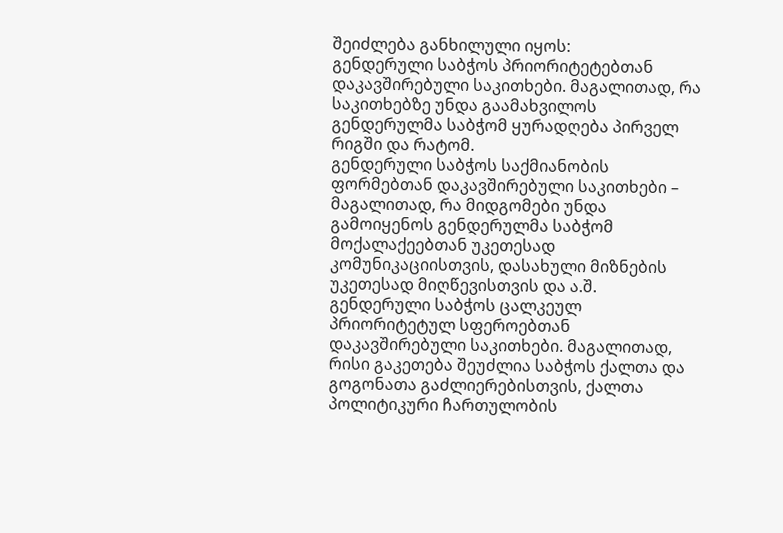შეიძლება განხილული იყოს:
გენდერული საბჭოს პრიორიტეტებთან დაკავშირებული საკითხები. მაგალითად, რა საკითხებზე უნდა გაამახვილოს გენდერულმა საბჭომ ყურადღება პირველ რიგში და რატომ.
გენდერული საბჭოს საქმიანობის ფორმებთან დაკავშირებული საკითხები – მაგალითად, რა მიდგომები უნდა გამოიყენოს გენდერულმა საბჭომ მოქალაქეებთან უკეთესად კომუნიკაციისთვის, დასახული მიზნების უკეთესად მიღწევისთვის და ა.შ.
გენდერული საბჭოს ცალკეულ პრიორიტეტულ სფეროებთან დაკავშირებული საკითხები. მაგალითად, რისი გაკეთება შეუძლია საბჭოს ქალთა და გოგონათა გაძლიერებისთვის, ქალთა პოლიტიკური ჩართულობის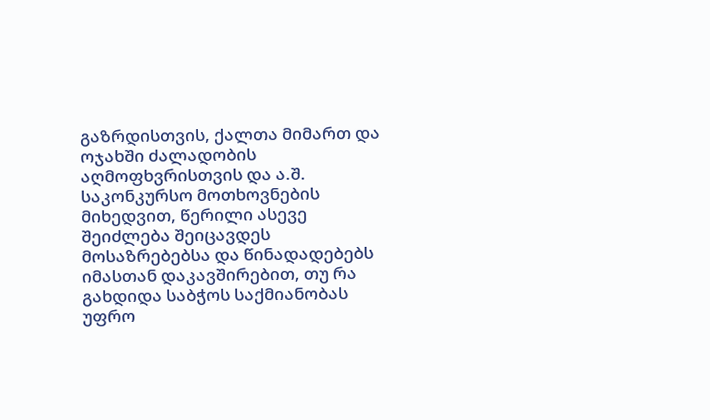გაზრდისთვის, ქალთა მიმართ და ოჯახში ძალადობის აღმოფხვრისთვის და ა.შ.
საკონკურსო მოთხოვნების მიხედვით, წერილი ასევე შეიძლება შეიცავდეს მოსაზრებებსა და წინადადებებს იმასთან დაკავშირებით, თუ რა გახდიდა საბჭოს საქმიანობას უფრო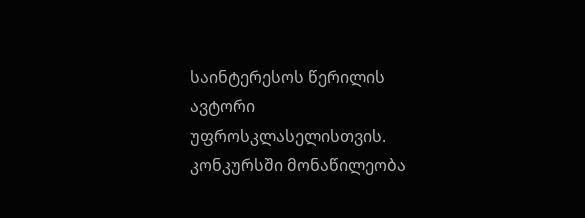საინტერესოს წერილის ავტორი უფროსკლასელისთვის.
კონკურსში მონაწილეობა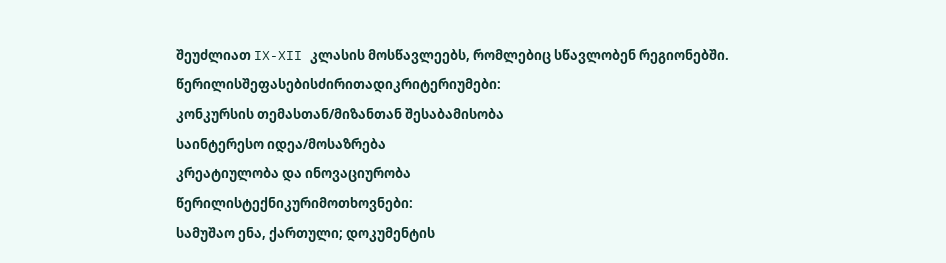შეუძლიათ IX-XII კლასის მოსწავლეებს, რომლებიც სწავლობენ რეგიონებში.
წერილისშეფასებისძირითადიკრიტერიუმები:
კონკურსის თემასთან/მიზანთან შესაბამისობა
საინტერესო იდეა/მოსაზრება
კრეატიულობა და ინოვაციურობა
წერილისტექნიკურიმოთხოვნები:
სამუშაო ენა, ქართული; დოკუმენტის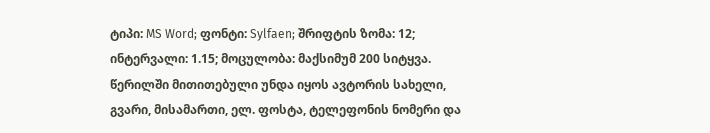ტიპი: MS Word; ფონტი: Sylfaen; შრიფტის ზომა: 12; ინტერვალი: 1.15; მოცულობა: მაქსიმუმ 200 სიტყვა.
წერილში მითითებული უნდა იყოს ავტორის სახელი, გვარი, მისამართი, ელ. ფოსტა, ტელეფონის ნომერი და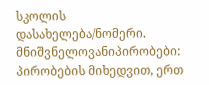სკოლის დასახელება/ნომერი.
მნიშვნელოვანიპირობები:
პირობების მიხედვით, ერთ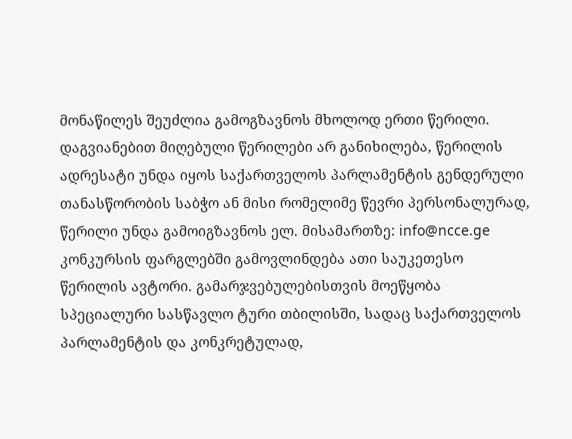მონაწილეს შეუძლია გამოგზავნოს მხოლოდ ერთი წერილი.
დაგვიანებით მიღებული წერილები არ განიხილება, წერილის ადრესატი უნდა იყოს საქართველოს პარლამენტის გენდერული თანასწორობის საბჭო ან მისი რომელიმე წევრი პერსონალურად, წერილი უნდა გამოიგზავნოს ელ. მისამართზე: info@ncce.ge
კონკურსის ფარგლებში გამოვლინდება ათი საუკეთესო წერილის ავტორი. გამარჯვებულებისთვის მოეწყობა სპეციალური სასწავლო ტური თბილისში, სადაც საქართველოს პარლამენტის და კონკრეტულად,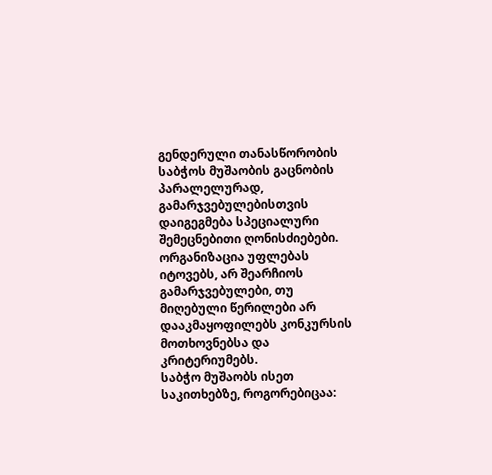გენდერული თანასწორობის საბჭოს მუშაობის გაცნობის პარალელურად, გამარჯვებულებისთვის დაიგეგმება სპეციალური შემეცნებითი ღონისძიებები.
ორგანიზაცია უფლებას იტოვებს, არ შეარჩიოს გამარჯვებულები, თუ მიღებული წერილები არ დააკმაყოფილებს კონკურსის მოთხოვნებსა და კრიტერიუმებს.
საბჭო მუშაობს ისეთ საკითხებზე, როგორებიცაა: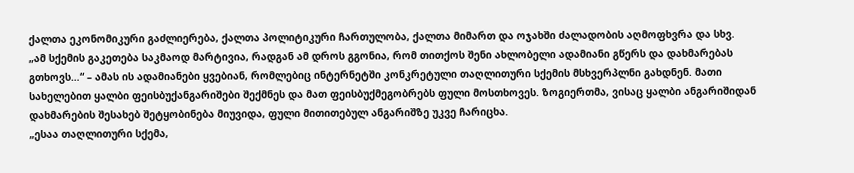ქალთა ეკონომიკური გაძლიერება, ქალთა პოლიტიკური ჩართულობა, ქალთა მიმართ და ოჯახში ძალადობის აღმოფხვრა და სხვ.
„ამ სქემის გაკეთება საკმაოდ მარტივია, რადგან ამ დროს გგონია, რომ თითქოს შენი ახლობელი ადამიანი გწერს და დახმარებას გთხოვს…“ – ამას ის ადამიანები ყვებიან, რომლებიც ინტერნეტში კონკრეტული თაღლითური სქემის მსხვერპლნი გახდნენ. მათი სახელებით ყალბი ფეისბუქანგარიშები შექმნეს და მათ ფეისბუქმეგობრებს ფული მოსთხოვეს. ზოგიერთმა, ვისაც ყალბი ანგარიშიდან დახმარების შესახებ შეტყობინება მიუვიდა, ფული მითითებულ ანგარიშზე უკვე ჩარიცხა.
„ესაა თაღლითური სქემა,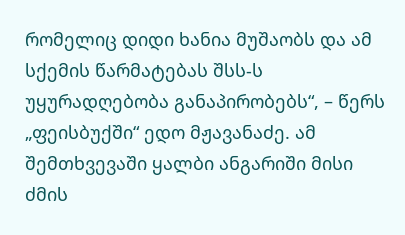რომელიც დიდი ხანია მუშაობს და ამ სქემის წარმატებას შსს-ს უყურადღებობა განაპირობებს“, – წერს „ფეისბუქში“ ედო მჟავანაძე. ამ შემთხვევაში ყალბი ანგარიში მისი ძმის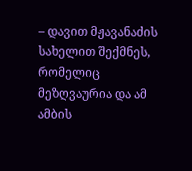– დავით მჟავანაძის სახელით შექმნეს, რომელიც მეზღვაურია და ამ ამბის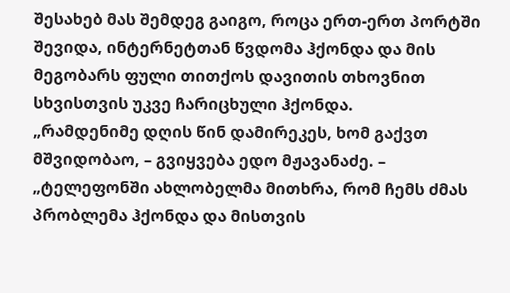შესახებ მას შემდეგ გაიგო, როცა ერთ-ერთ პორტში შევიდა, ინტერნეტთან წვდომა ჰქონდა და მის მეგობარს ფული თითქოს დავითის თხოვნით სხვისთვის უკვე ჩარიცხული ჰქონდა.
„რამდენიმე დღის წინ დამირეკეს, ხომ გაქვთ მშვიდობაო, – გვიყვება ედო მჟავანაძე. – „ტელეფონში ახლობელმა მითხრა, რომ ჩემს ძმას პრობლემა ჰქონდა და მისთვის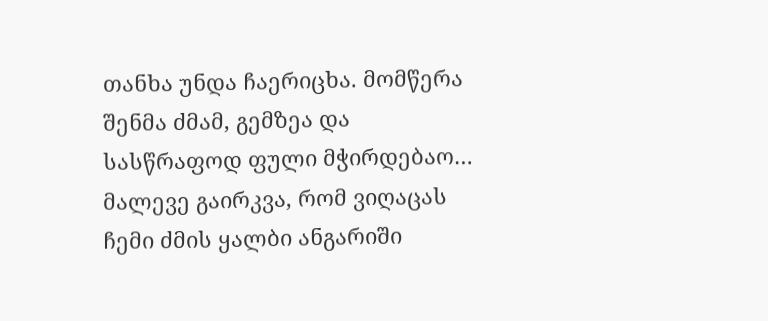თანხა უნდა ჩაერიცხა. მომწერა შენმა ძმამ, გემზეა და სასწრაფოდ ფული მჭირდებაო… მალევე გაირკვა, რომ ვიღაცას ჩემი ძმის ყალბი ანგარიში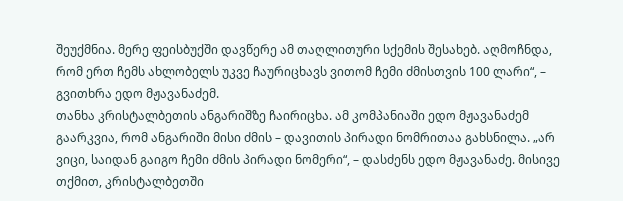შეუქმნია. მერე ფეისბუქში დავწერე ამ თაღლითური სქემის შესახებ. აღმოჩნდა, რომ ერთ ჩემს ახლობელს უკვე ჩაურიცხავს ვითომ ჩემი ძმისთვის 100 ლარი“, – გვითხრა ედო მჟავანაძემ.
თანხა კრისტალბეთის ანგარიშზე ჩაირიცხა. ამ კომპანიაში ედო მჟავანაძემ გაარკვია, რომ ანგარიში მისი ძმის – დავითის პირადი ნომრითაა გახსნილა. „არ ვიცი, საიდან გაიგო ჩემი ძმის პირადი ნომერი“, – დასძენს ედო მჟავანაძე. მისივე თქმით, კრისტალბეთში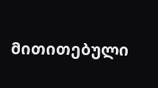მითითებული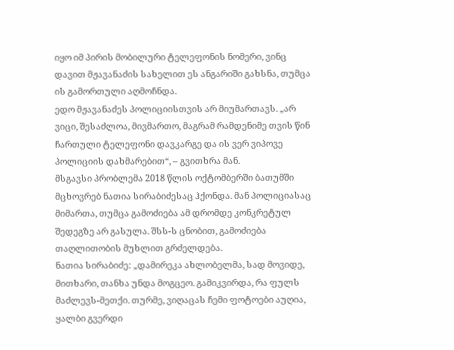იყო იმ პირის მობილური ტელეფონის ნომერი, ვინც დავით მჟავანაძის სახელით ეს ანგარიში გახსნა, თუმცა ის გამორთული აღმოჩნდა.
ედო მჟავანაძეს პოლიციისთვის არ მიუმართავს. „არ ვიცი, შესაძლოა, მივმართო, მაგრამ რამდენიმე თვის წინ ჩართული ტელეფონი დავკარგე და ის ვერ ვიპოვე პოლიციის დახმარებით“, – გვითხრა მან.
მსგავსი პრობლემა 2018 წლის ოქტომბერში ბათუმში მცხოვრებ ნათია სირაბიძესაც ჰქონდა. მან პოლიციასაც მიმართა, თუმცა გამოძიება ამ დრომდე კონკრეტულ შედეგზე არ გასულა. შსს-ს ცნობით, გამოძიება თაღლითობის მუხლით გრძელდება.
ნათია სირაბიძე: „დამირეკა ახლობელმა, სად მოვიდე, მითხარი, თანხა უნდა მოგცეო. გამიკვირდა, რა ფულს მაძლევს-მეთქი. თურმე, ვიღაცას ჩემი ფოტოები აუღია, ყალბი გვერდი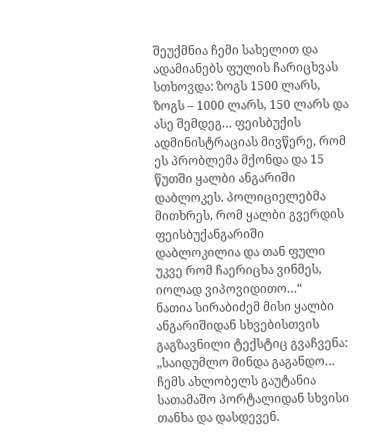შეუქმნია ჩემი სახელით და ადამიანებს ფულის ჩარიცხვას სთხოვდა: ზოგს 1500 ლარს, ზოგს – 1000 ლარს, 150 ლარს და ასე შემდეგ… ფეისბუქის ადმინისტრაციას მივწერე, რომ ეს პრობლემა მქონდა და 15 წუთში ყალბი ანგარიში დაბლოკეს. პოლიციელებმა მითხრეს, რომ ყალბი გვერდის ფეისბუქანგარიში დაბლოკილია და თან ფული უკვე რომ ჩაერიცხა ვინმეს, იოლად ვიპოვიდითო…“
ნათია სირაბიძემ მისი ყალბი ანგარიშიდან სხვებისთვის გაგზავნილი ტექსტიც გვაჩვენა: „საიდუმლო მინდა გაგანდო… ჩემს ახლობელს გაუტანია სათამაშო პორტალიდან სხვისი თანხა და დასდევენ.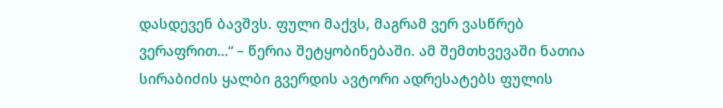დასდევენ ბავშვს. ფული მაქვს, მაგრამ ვერ ვასწრებ ვერაფრით…“ – წერია შეტყობინებაში. ამ შემთხვევაში ნათია სირაბიძის ყალბი გვერდის ავტორი ადრესატებს ფულის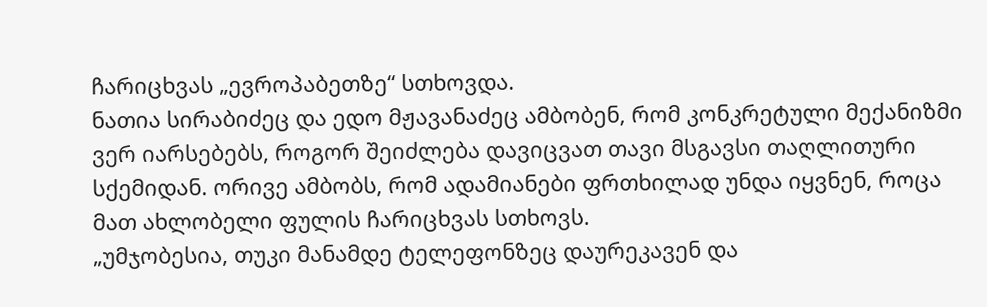ჩარიცხვას „ევროპაბეთზე“ სთხოვდა.
ნათია სირაბიძეც და ედო მჟავანაძეც ამბობენ, რომ კონკრეტული მექანიზმი ვერ იარსებებს, როგორ შეიძლება დავიცვათ თავი მსგავსი თაღლითური სქემიდან. ორივე ამბობს, რომ ადამიანები ფრთხილად უნდა იყვნენ, როცა მათ ახლობელი ფულის ჩარიცხვას სთხოვს.
„უმჯობესია, თუკი მანამდე ტელეფონზეც დაურეკავენ და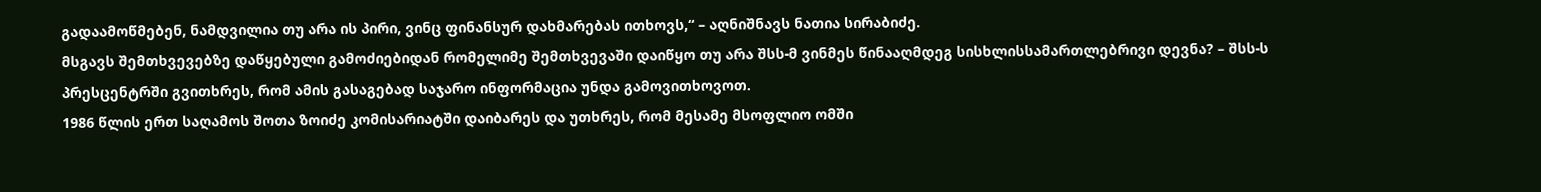გადაამოწმებენ, ნამდვილია თუ არა ის პირი, ვინც ფინანსურ დახმარებას ითხოვს,“ – აღნიშნავს ნათია სირაბიძე.
მსგავს შემთხვევებზე დაწყებული გამოძიებიდან რომელიმე შემთხვევაში დაიწყო თუ არა შსს-მ ვინმეს წინააღმდეგ სისხლისსამართლებრივი დევნა? – შსს-ს პრესცენტრში გვითხრეს, რომ ამის გასაგებად საჯარო ინფორმაცია უნდა გამოვითხოვოთ.
1986 წლის ერთ საღამოს შოთა ზოიძე კომისარიატში დაიბარეს და უთხრეს, რომ მესამე მსოფლიო ომში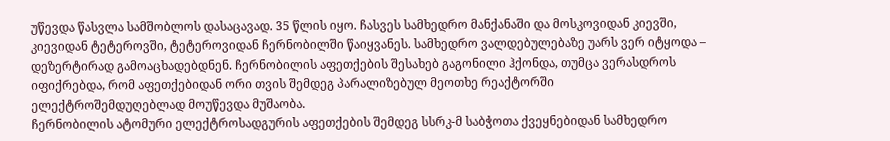უწევდა წასვლა სამშობლოს დასაცავად. 35 წლის იყო. ჩასვეს სამხედრო მანქანაში და მოსკოვიდან კიევში, კიევიდან ტეტეროვში, ტეტეროვიდან ჩერნობილში წაიყვანეს. სამხედრო ვალდებულებაზე უარს ვერ იტყოდა – დეზერტირად გამოაცხადებდნენ. ჩერნობილის აფეთქების შესახებ გაგონილი ჰქონდა, თუმცა ვერასდროს იფიქრებდა, რომ აფეთქებიდან ორი თვის შემდეგ პარალიზებულ მეოთხე რეაქტორში ელექტროშემდუღებლად მოუწევდა მუშაობა.
ჩერნობილის ატომური ელექტროსადგურის აფეთქების შემდეგ სსრკ-მ საბჭოთა ქვეყნებიდან სამხედრო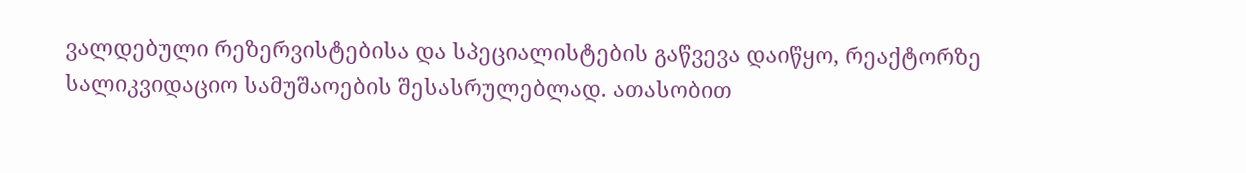ვალდებული რეზერვისტებისა და სპეციალისტების გაწვევა დაიწყო, რეაქტორზე სალიკვიდაციო სამუშაოების შესასრულებლად. ათასობით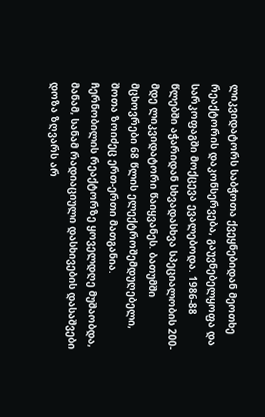ლიკვიდატორს საბჭოთა ქვეყნებიდან მეოთხე რეაქტორის დაკონსერვება, გაუვნებელყოფა და სარკოფაგში მოქცევა ევალებოდა. 1986-88 წლებში აჭარიდან სხვადასხვა სპეციალობის 200-მდე ლიკვიდატორი წაიყვანეს. ბათუმში მცხოვრები 68 წლის ელექტროშემდუღებელი, შოთა ზოიძეც ერთ-ერთი მათგანია.
ჩერნობილის რეაქტორზე ყოველდღე მუშაობდა, მანამ, სანამ რადიაციული დასხივების დასაშვები დოზა ზღვარს არ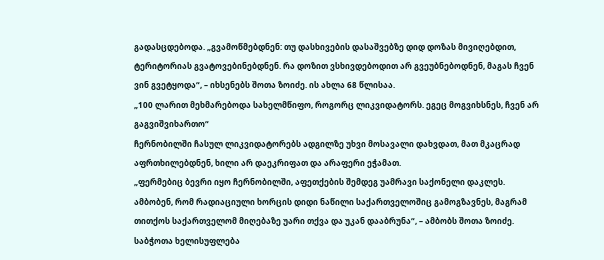გადასცდებოდა. „გვამოწმებდნენ: თუ დასხივების დასაშვებზე დიდ დოზას მივიღებდით, ტერიტორიას გვატოვებინებდნენ. რა დოზით ვსხივდებოდით არ გვეუბნებოდნენ, მაგას ჩვენ ვინ გვეტყოდა“, – იხსენებს შოთა ზოიძე. ის ახლა 68 წლისაა.
„100 ლარით მეხმარებოდა სახელმწიფო, როგორც ლიკვიდატორს. ეგეც მოგვიხსნეს, ჩვენ არ გაგვიშვიხართო“
ჩერნობილში ჩასულ ლიკვიდატორებს ადგილზე უხვი მოსავალი დახვდათ, მათ მკაცრად აფრთხილებდნენ, ხილი არ დაეკრიფათ და არაფერი ეჭამათ.
„ფერმებიც ბევრი იყო ჩერნობილში, აფეთქების შემდეგ უამრავი საქონელი დაკლეს. ამბობენ, რომ რადიაციული ხორცის დიდი ნაწილი საქართველოშიც გამოგზავნეს, მაგრამ თითქოს საქართველომ მიღებაზე უარი თქვა და უკან დააბრუნა“, – ამბობს შოთა ზოიძე.
საბჭოთა ხელისუფლება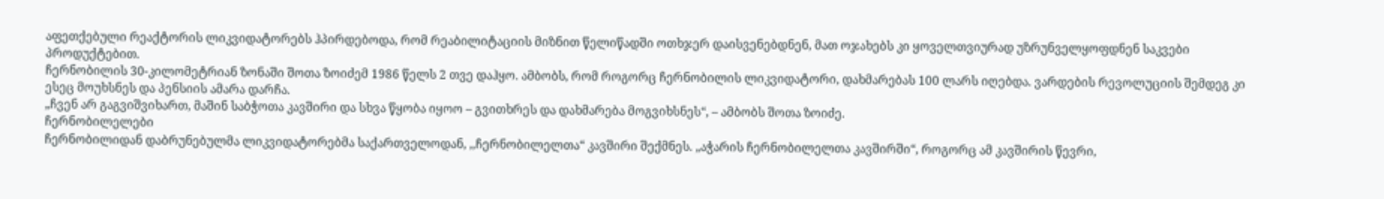აფეთქებული რეაქტორის ლიკვიდატორებს ჰპირდებოდა, რომ რეაბილიტაციის მიზნით წელიწადში ოთხჯერ დაისვენებდნენ, მათ ოჯახებს კი ყოველთვიურად უზრუნველყოფდნენ საკვები პროდუქტებით.
ჩერნობილის 30-კილომეტრიან ზონაში შოთა ზოიძემ 1986 წელს 2 თვე დაჰყო. ამბობს, რომ როგორც ჩერნობილის ლიკვიდატორი, დახმარებას 100 ლარს იღებდა. ვარდების რევოლუციის შემდეგ კი ესეც მოუხსნეს და პენსიის ამარა დარჩა.
„ჩვენ არ გაგვიშვიხართ, მაშინ საბჭოთა კავშირი და სხვა წყობა იყოო – გვითხრეს და დახმარება მოგვიხსნეს“, – ამბობს შოთა ზოიძე.
ჩერნობილელები
ჩერნობილიდან დაბრუნებულმა ლიკვიდატორებმა საქართველოდან, ,,ჩერნობილელთა“ კავშირი შექმნეს. „აჭარის ჩერნობილელთა კავშირში“, როგორც ამ კავშირის წევრი,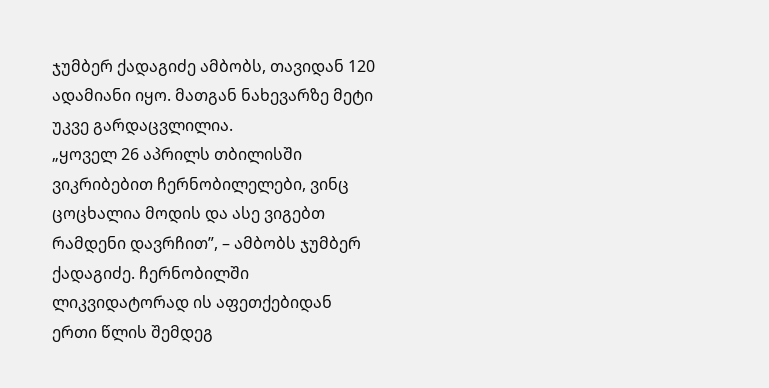ჯუმბერ ქადაგიძე ამბობს, თავიდან 120 ადამიანი იყო. მათგან ნახევარზე მეტი უკვე გარდაცვლილია.
„ყოველ 26 აპრილს თბილისში ვიკრიბებით ჩერნობილელები, ვინც ცოცხალია მოდის და ასე ვიგებთ რამდენი დავრჩით”, – ამბობს ჯუმბერ ქადაგიძე. ჩერნობილში ლიკვიდატორად ის აფეთქებიდან ერთი წლის შემდეგ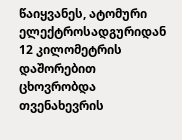წაიყვანეს, ატომური ელექტროსადგურიდან 12 კილომეტრის დაშორებით ცხოვრობდა თვენახევრის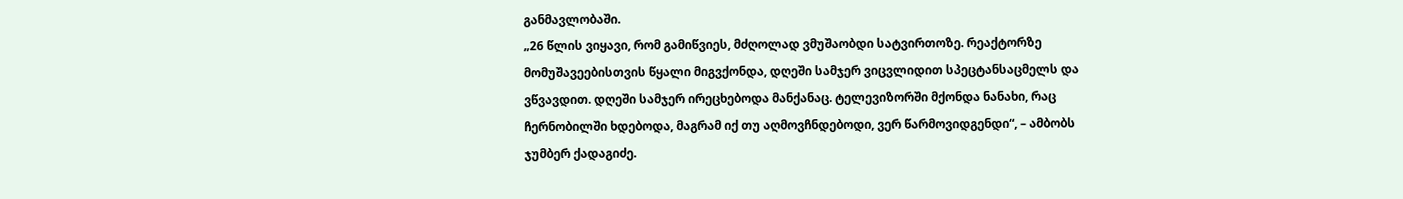განმავლობაში.
„26 წლის ვიყავი, რომ გამიწვიეს, მძღოლად ვმუშაობდი სატვირთოზე. რეაქტორზე მომუშავეებისთვის წყალი მიგვქონდა, დღეში სამჯერ ვიცვლიდით სპეცტანსაცმელს და ვწვავდით. დღეში სამჯერ ირეცხებოდა მანქანაც. ტელევიზორში მქონდა ნანახი, რაც ჩერნობილში ხდებოდა, მაგრამ იქ თუ აღმოვჩნდებოდი, ვერ წარმოვიდგენდი“, – ამბობს ჯუმბერ ქადაგიძე.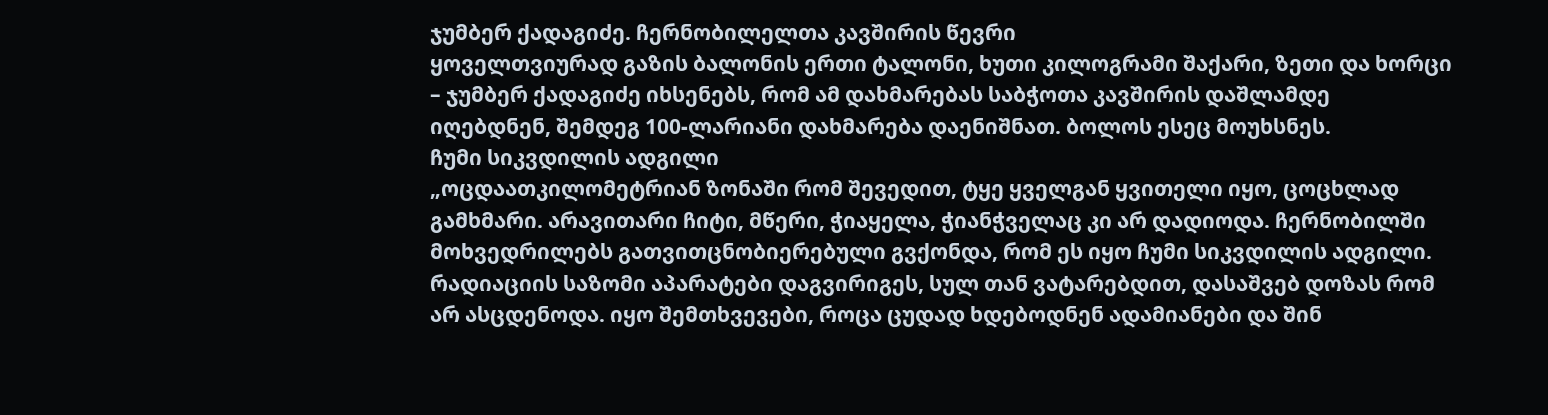ჯუმბერ ქადაგიძე. ჩერნობილელთა კავშირის წევრი
ყოველთვიურად გაზის ბალონის ერთი ტალონი, ხუთი კილოგრამი შაქარი, ზეთი და ხორცი – ჯუმბერ ქადაგიძე იხსენებს, რომ ამ დახმარებას საბჭოთა კავშირის დაშლამდე იღებდნენ, შემდეგ 100-ლარიანი დახმარება დაენიშნათ. ბოლოს ესეც მოუხსნეს.
ჩუმი სიკვდილის ადგილი
„ოცდაათკილომეტრიან ზონაში რომ შევედით, ტყე ყველგან ყვითელი იყო, ცოცხლად გამხმარი. არავითარი ჩიტი, მწერი, ჭიაყელა, ჭიანჭველაც კი არ დადიოდა. ჩერნობილში მოხვედრილებს გათვითცნობიერებული გვქონდა, რომ ეს იყო ჩუმი სიკვდილის ადგილი. რადიაციის საზომი აპარატები დაგვირიგეს, სულ თან ვატარებდით, დასაშვებ დოზას რომ არ ასცდენოდა. იყო შემთხვევები, როცა ცუდად ხდებოდნენ ადამიანები და შინ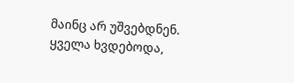მაინც არ უშვებდნენ. ყველა ხვდებოდა,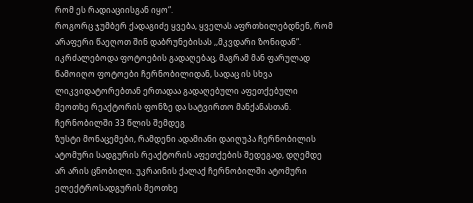რომ ეს რადიაციისგან იყო“.
როგორც ჯუმბერ ქადაგიძე ყვება, ყველას აფრთხილებდნენ, რომ არაფერი წაეღოთ შინ დაბრუნებისას ,,მკვდარი ზონიდან“. იკრძალებოდა ფოტოების გადაღებაც, მაგრამ მან ფარულად წამოიღო ფოტოები ჩერნობილიდან, სადაც ის სხვა ლიკვიდატორებთან ერთადაა გადაღებული აფეთქებული მეოთხე რეაქტორის ფონზე და სატვირთო მანქანასთან.
ჩერნობილში 33 წლის შემდეგ
ზუსტი მონაცემები, რამდენი ადამიანი დაიღუპა ჩერნობილის ატომური სადგურის რეაქტორის აფეთქების შედეგად, დღემდე არ არის ცნობილი. უკრაინის ქალაქ ჩერნობილში ატომური ელექტროსადგურის მეოთხე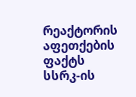რეაქტორის აფეთქების ფაქტს სსრკ-ის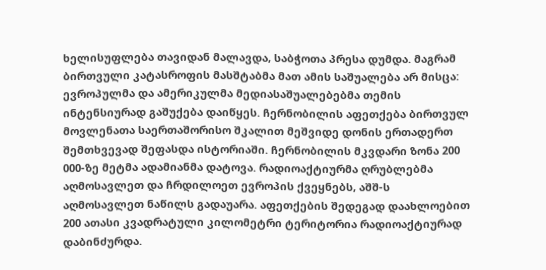ხელისუფლება თავიდან მალავდა, საბჭოთა პრესა დუმდა. მაგრამ ბირთვული კატასროფის მასშტაბმა მათ ამის საშუალება არ მისცა: ევროპულმა და ამერიკულმა მედიასაშუალებებმა თემის ინტენსიურად გაშუქება დაიწყეს. ჩერნობილის აფეთქება ბირთვულ მოვლენათა საერთაშორისო შკალით მეშვიდე დონის ერთადერთ შემთხვევად შეფასდა ისტორიაში. ჩერნობილის მკვდარი ზონა 200 000-ზე მეტმა ადამიანმა დატოვა. რადიოაქტიურმა ღრუბლებმა აღმოსავლეთ და ჩრდილოეთ ევროპის ქვეყნებს, აშშ-ს აღმოსავლეთ ნაწილს გადაუარა. აფეთქების შედეგად დაახლოებით 200 ათასი კვადრატული კილომეტრი ტერიტორია რადიოაქტიურად დაბინძურდა.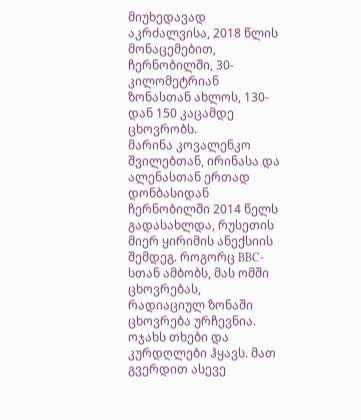მიუხედავად აკრძალვისა, 2018 წლის მონაცემებით, ჩერნობილში, 30-კილომეტრიან ზონასთან ახლოს, 130-დან 150 კაცამდე ცხოვრობს.
მარინა კოვალენკო შვილებთან, ირინასა და ალენასთან ერთად დონბასიდან ჩერნობილში 2014 წელს გადასახლდა, რუსეთის მიერ ყირიმის ანექსიის შემდეგ. როგორც BBC-სთან ამბობს, მას ომში ცხოვრებას, რადიაციულ ზონაში ცხოვრება ურჩევნია. ოჯახს თხები და კურდღლები ჰყავს. მათ გვერდით ასევე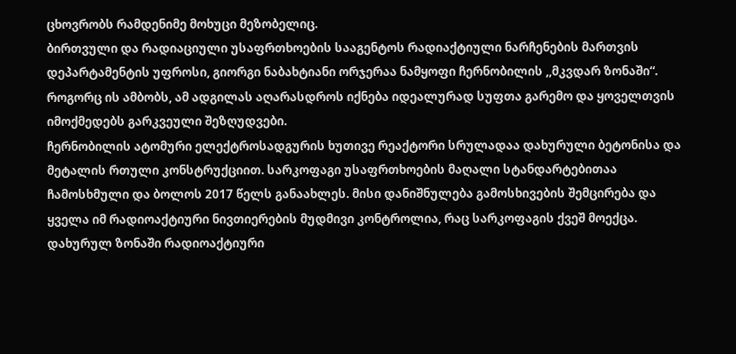ცხოვრობს რამდენიმე მოხუცი მეზობელიც.
ბირთვული და რადიაციული უსაფრთხოების სააგენტოს რადიაქტიული ნარჩენების მართვის დეპარტამენტის უფროსი, გიორგი ნაბახტიანი ორჯერაა ნამყოფი ჩერნობილის ,,მკვდარ ზონაში“. როგორც ის ამბობს, ამ ადგილას აღარასდროს იქნება იდეალურად სუფთა გარემო და ყოველთვის იმოქმედებს გარკვეული შეზღუდვები.
ჩერნობილის ატომური ელექტროსადგურის ხუთივე რეაქტორი სრულადაა დახურული ბეტონისა და მეტალის რთული კონსტრუქციით. სარკოფაგი უსაფრთხოების მაღალი სტანდარტებითაა ჩამოსხმული და ბოლოს 2017 წელს განაახლეს. მისი დანიშნულება გამოსხივების შემცირება და ყველა იმ რადიოაქტიური ნივთიერების მუდმივი კონტროლია, რაც სარკოფაგის ქვეშ მოექცა.
დახურულ ზონაში რადიოაქტიური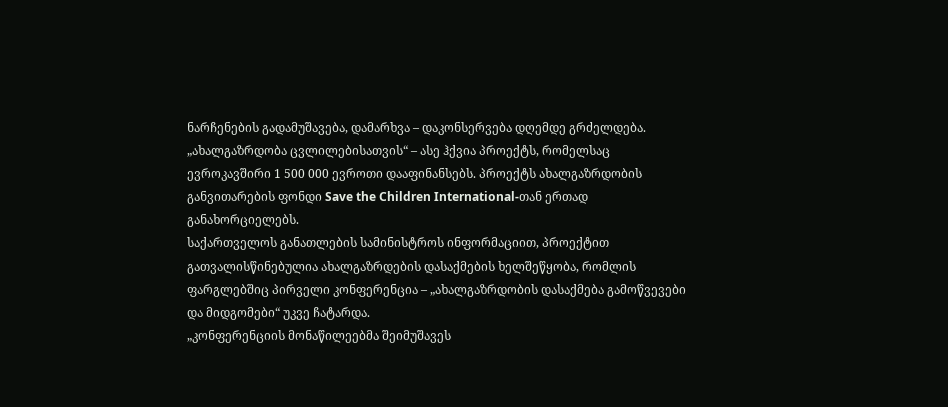ნარჩენების გადამუშავება, დამარხვა – დაკონსერვება დღემდე გრძელდება.
„ახალგაზრდობა ცვლილებისათვის“ – ასე ჰქვია პროექტს, რომელსაც ევროკავშირი 1 500 000 ევროთი დააფინანსებს. პროექტს ახალგაზრდობის განვითარების ფონდი Save the Children International-თან ერთად განახორციელებს.
საქართველოს განათლების სამინისტროს ინფორმაციით, პროექტით გათვალისწინებულია ახალგაზრდების დასაქმების ხელშეწყობა, რომლის ფარგლებშიც პირველი კონფერენცია – „ახალგაზრდობის დასაქმება გამოწვევები და მიდგომები“ უკვე ჩატარდა.
„კონფერენციის მონაწილეებმა შეიმუშავეს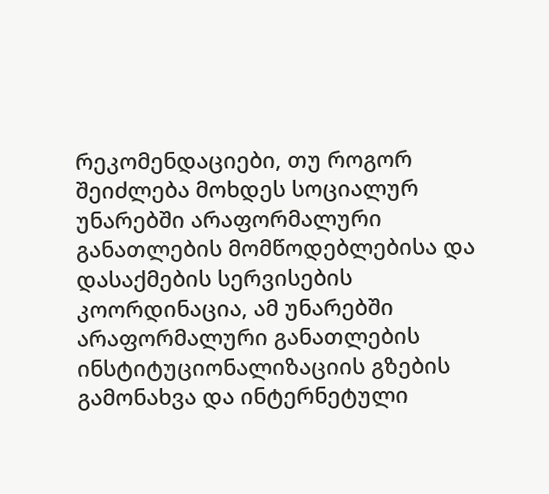რეკომენდაციები, თუ როგორ შეიძლება მოხდეს სოციალურ უნარებში არაფორმალური განათლების მომწოდებლებისა და დასაქმების სერვისების კოორდინაცია, ამ უნარებში არაფორმალური განათლების ინსტიტუციონალიზაციის გზების გამონახვა და ინტერნეტული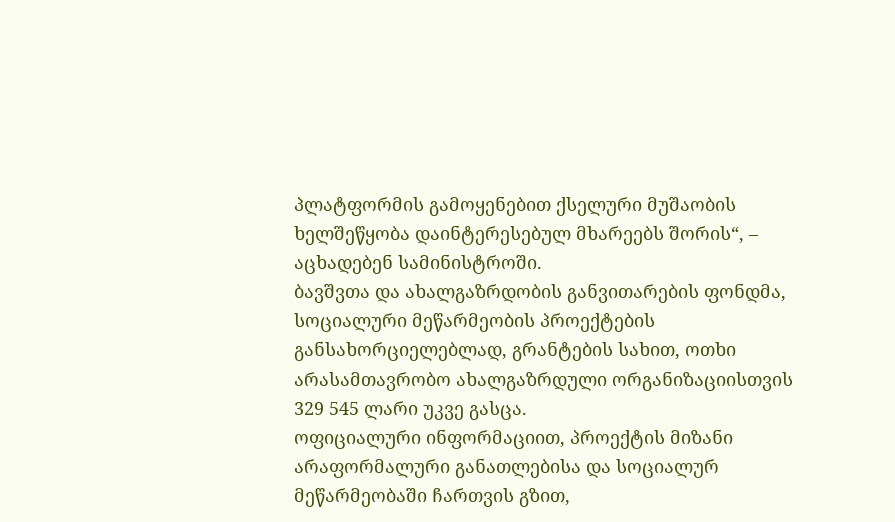პლატფორმის გამოყენებით ქსელური მუშაობის ხელშეწყობა დაინტერესებულ მხარეებს შორის“, – აცხადებენ სამინისტროში.
ბავშვთა და ახალგაზრდობის განვითარების ფონდმა, სოციალური მეწარმეობის პროექტების განსახორციელებლად, გრანტების სახით, ოთხი არასამთავრობო ახალგაზრდული ორგანიზაციისთვის 329 545 ლარი უკვე გასცა.
ოფიციალური ინფორმაციით, პროექტის მიზანი არაფორმალური განათლებისა და სოციალურ მეწარმეობაში ჩართვის გზით,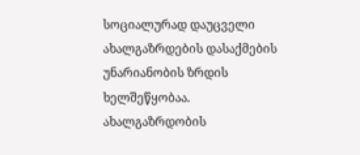სოციალურად დაუცველი ახალგაზრდების დასაქმების უნარიანობის ზრდის ხელშეწყობაა.
ახალგაზრდობის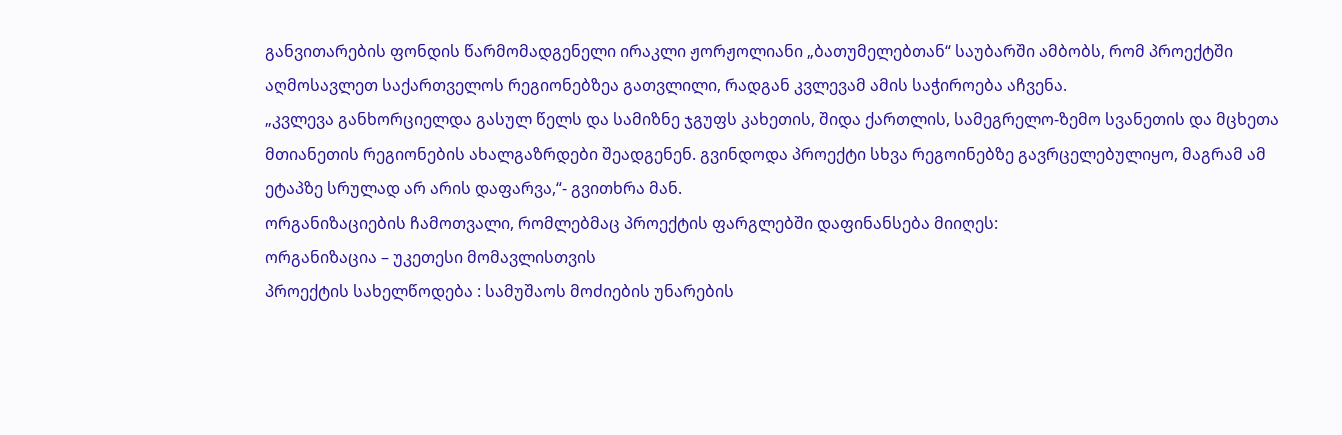განვითარების ფონდის წარმომადგენელი ირაკლი ჟორჟოლიანი „ბათუმელებთან“ საუბარში ამბობს, რომ პროექტში აღმოსავლეთ საქართველოს რეგიონებზეა გათვლილი, რადგან კვლევამ ამის საჭიროება აჩვენა.
„კვლევა განხორციელდა გასულ წელს და სამიზნე ჯგუფს კახეთის, შიდა ქართლის, სამეგრელო-ზემო სვანეთის და მცხეთა მთიანეთის რეგიონების ახალგაზრდები შეადგენენ. გვინდოდა პროექტი სხვა რეგოინებზე გავრცელებულიყო, მაგრამ ამ ეტაპზე სრულად არ არის დაფარვა,“- გვითხრა მან.
ორგანიზაციების ჩამოთვალი, რომლებმაც პროექტის ფარგლებში დაფინანსება მიიღეს:
ორგანიზაცია – უკეთესი მომავლისთვის
პროექტის სახელწოდება : სამუშაოს მოძიების უნარების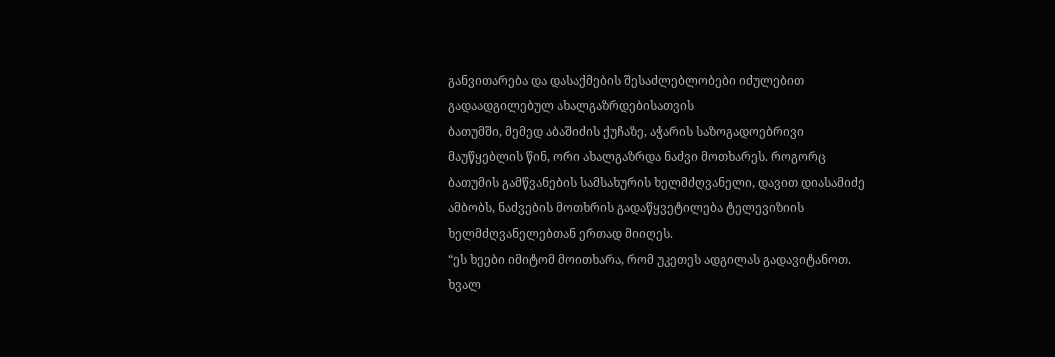განვითარება და დასაქმების შესაძლებლობები იძულებით გადაადგილებულ ახალგაზრდებისათვის
ბათუმში, მემედ აბაშიძის ქუჩაზე, აჭარის საზოგადოებრივი მაუწყებლის წინ, ორი ახალგაზრდა ნაძვი მოთხარეს. როგორც ბათუმის გამწვანების სამსახურის ხელმძღვანელი, დავით დიასამიძე ამბობს, ნაძვების მოთხრის გადაწყვეტილება ტელევიზიის ხელმძღვანელებთან ერთად მიიღეს.
“ეს ხეები იმიტომ მოითხარა, რომ უკეთეს ადგილას გადავიტანოთ. ხვალ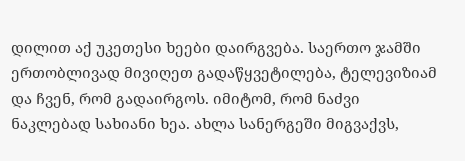დილით აქ უკეთესი ხეები დაირგვება. საერთო ჯამში ერთობლივად მივიღეთ გადაწყვეტილება, ტელევიზიამ და ჩვენ, რომ გადაირგოს. იმიტომ, რომ ნაძვი ნაკლებად სახიანი ხეა. ახლა სანერგეში მიგვაქვს,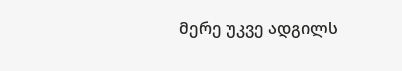მერე უკვე ადგილს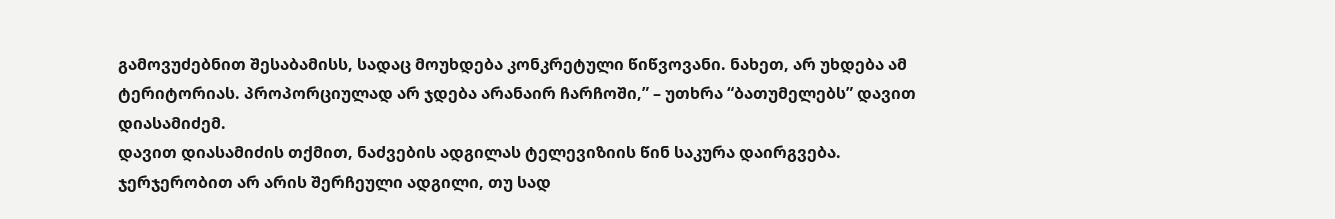გამოვუძებნით შესაბამისს, სადაც მოუხდება კონკრეტული წიწვოვანი. ნახეთ, არ უხდება ამ ტერიტორიას. პროპორციულად არ ჯდება არანაირ ჩარჩოში,” – უთხრა “ბათუმელებს” დავით დიასამიძემ.
დავით დიასამიძის თქმით, ნაძვების ადგილას ტელევიზიის წინ საკურა დაირგვება. ჯერჯერობით არ არის შერჩეული ადგილი, თუ სად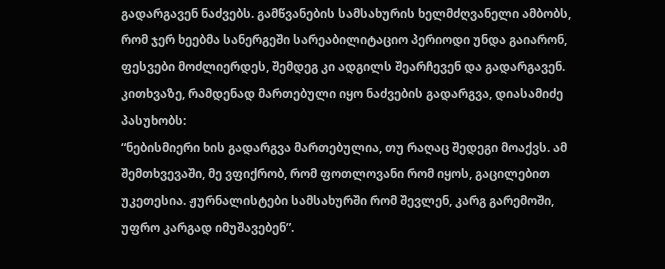გადარგავენ ნაძვებს. გამწვანების სამსახურის ხელმძღვანელი ამბობს, რომ ჯერ ხეებმა სანერგეში სარეაბილიტაციო პერიოდი უნდა გაიარონ, ფესვები მოძლიერდეს, შემდეგ კი ადგილს შეარჩევენ და გადარგავენ.
კითხვაზე, რამდენად მართებული იყო ნაძვების გადარგვა, დიასამიძე პასუხობს:
“ნებისმიერი ხის გადარგვა მართებულია, თუ რაღაც შედეგი მოაქვს. ამ შემთხვევაში, მე ვფიქრობ, რომ ფოთლოვანი რომ იყოს, გაცილებით უკეთესია. ჟურნალისტები სამსახურში რომ შევლენ, კარგ გარემოში, უფრო კარგად იმუშავებენ”.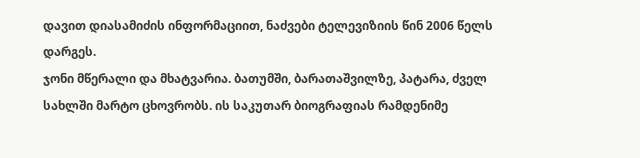დავით დიასამიძის ინფორმაციით, ნაძვები ტელევიზიის წინ 2006 წელს დარგეს.
ჯონი მწერალი და მხატვარია. ბათუმში, ბარათაშვილზე, პატარა, ძველ სახლში მარტო ცხოვრობს. ის საკუთარ ბიოგრაფიას რამდენიმე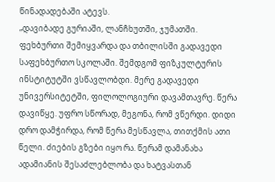წინადადებაში ატევს.
„დავიბადე გურიაში, ლანჩხუთში, ჯუმათში. ფეხბურთი შემიყვარდა და თბილისში გადავედი საფეხბურთო სკოლაში. შემდგომ ფიზკულტურის ინსტიტუტში ვსწავლობდი. მერე გადავედი უნივერსიტეტში, ფილოლოგიური დავამთავრე. წერა დავიწყე. უფრო სწორად, მეგონა, რომ ვწერდი. დიდი დრო დამჭირდა, რომ წერა მესწავლა, თითქმის ათი წელი. ძიების გზები იყო რა. წერამ დამანახა ადამიანის შესაძლებლობა და ხატვასთან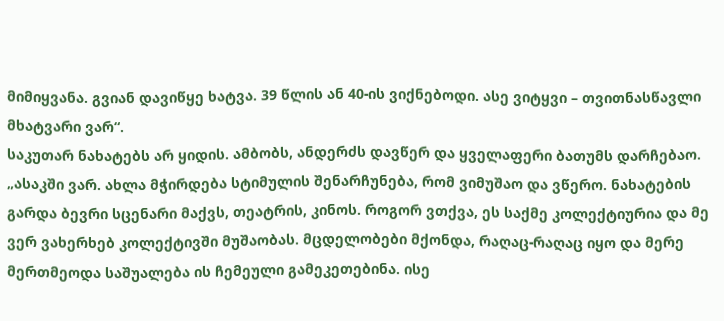მიმიყვანა. გვიან დავიწყე ხატვა. 39 წლის ან 40-ის ვიქნებოდი. ასე ვიტყვი – თვითნასწავლი მხატვარი ვარ“.
საკუთარ ნახატებს არ ყიდის. ამბობს, ანდერძს დავწერ და ყველაფერი ბათუმს დარჩებაო.
„ასაკში ვარ. ახლა მჭირდება სტიმულის შენარჩუნება, რომ ვიმუშაო და ვწერო. ნახატების გარდა ბევრი სცენარი მაქვს, თეატრის, კინოს. როგორ ვთქვა, ეს საქმე კოლექტიურია და მე ვერ ვახერხებ კოლექტივში მუშაობას. მცდელობები მქონდა, რაღაც-რაღაც იყო და მერე მერთმეოდა საშუალება ის ჩემეული გამეკეთებინა. ისე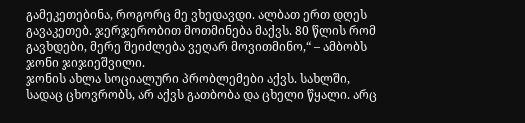გამეკეთებინა, როგორც მე ვხედავდი. ალბათ ერთ დღეს გავაკეთებ. ჯერჯერობით მოთმინება მაქვს. 80 წლის რომ გავხდები, მერე შეიძლება ვეღარ მოვითმინო,“ – ამბობს ჯონი ჯიჯიეშვილი.
ჯონის ახლა სოციალური პრობლემები აქვს. სახლში, სადაც ცხოვრობს, არ აქვს გათბობა და ცხელი წყალი. არც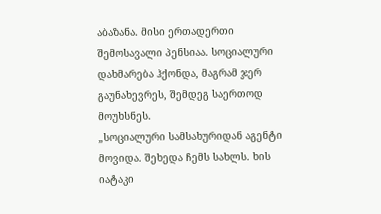აბაზანა. მისი ერთადერთი შემოსავალი პენსიაა. სოციალური დახმარება ჰქონდა, მაგრამ ჯერ გაუნახევრეს, შემდეგ საერთოდ მოუხსნეს.
„სოციალური სამსახურიდან აგენტი მოვიდა. შეხედა ჩემს სახლს. ხის იატაკი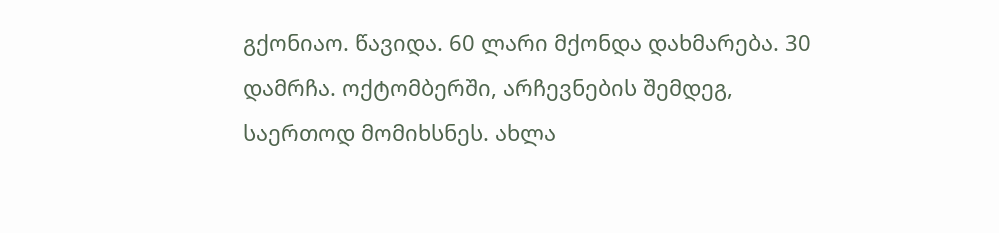გქონიაო. წავიდა. 60 ლარი მქონდა დახმარება. 30 დამრჩა. ოქტომბერში, არჩევნების შემდეგ, საერთოდ მომიხსნეს. ახლა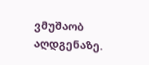ვმუშაობ აღდგენაზე.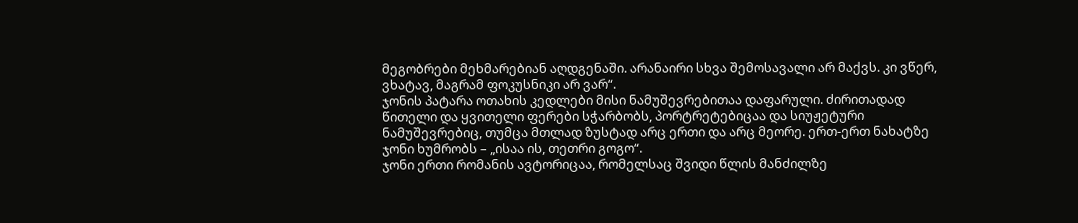მეგობრები მეხმარებიან აღდგენაში. არანაირი სხვა შემოსავალი არ მაქვს. კი ვწერ, ვხატავ, მაგრამ ფოკუსნიკი არ ვარ“.
ჯონის პატარა ოთახის კედლები მისი ნამუშევრებითაა დაფარული. ძირითადად წითელი და ყვითელი ფერები სჭარბობს, პორტრეტებიცაა და სიუჟეტური ნამუშევრებიც, თუმცა მთლად ზუსტად არც ერთი და არც მეორე. ერთ-ერთ ნახატზე ჯონი ხუმრობს – „ისაა ის, თეთრი გოგო“.
ჯონი ერთი რომანის ავტორიცაა, რომელსაც შვიდი წლის მანძილზე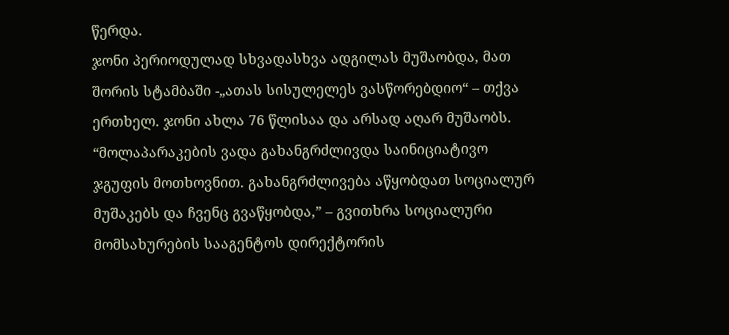წერდა.
ჯონი პერიოდულად სხვადასხვა ადგილას მუშაობდა, მათ შორის სტამბაში -„ათას სისულელეს ვასწორებდიო“ – თქვა ერთხელ. ჯონი ახლა 76 წლისაა და არსად აღარ მუშაობს.
“მოლაპარაკების ვადა გახანგრძლივდა საინიციატივო ჯგუფის მოთხოვნით. გახანგრძლივება აწყობდათ სოციალურ მუშაკებს და ჩვენც გვაწყობდა,” – გვითხრა სოციალური მომსახურების სააგენტოს დირექტორის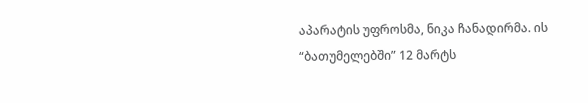აპარატის უფროსმა, ნიკა ჩანადირმა. ის “ბათუმელებში” 12 მარტს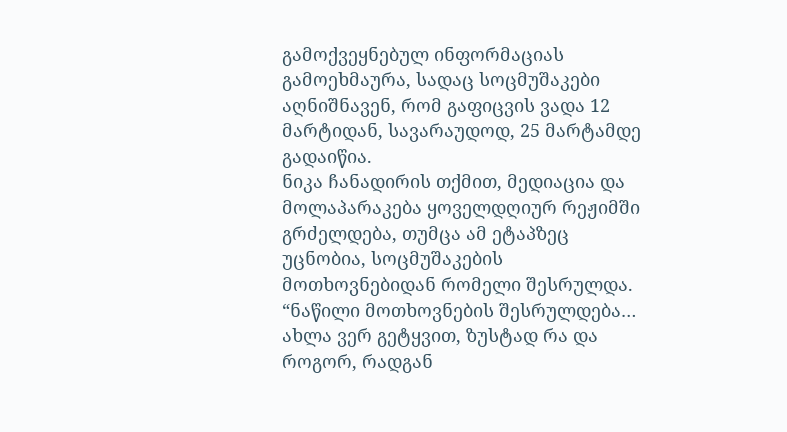გამოქვეყნებულ ინფორმაციას გამოეხმაურა, სადაც სოცმუშაკები აღნიშნავენ, რომ გაფიცვის ვადა 12 მარტიდან, სავარაუდოდ, 25 მარტამდე გადაიწია.
ნიკა ჩანადირის თქმით, მედიაცია და მოლაპარაკება ყოველდღიურ რეჟიმში გრძელდება, თუმცა ამ ეტაპზეც უცნობია, სოცმუშაკების მოთხოვნებიდან რომელი შესრულდა.
“ნაწილი მოთხოვნების შესრულდება… ახლა ვერ გეტყვით, ზუსტად რა და როგორ, რადგან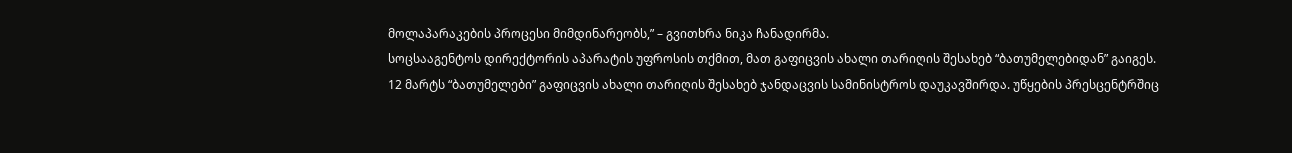მოლაპარაკების პროცესი მიმდინარეობს,” – გვითხრა ნიკა ჩანადირმა.
სოცსააგენტოს დირექტორის აპარატის უფროსის თქმით, მათ გაფიცვის ახალი თარიღის შესახებ “ბათუმელებიდან” გაიგეს.
12 მარტს “ბათუმელები” გაფიცვის ახალი თარიღის შესახებ ჯანდაცვის სამინისტროს დაუკავშირდა. უწყების პრესცენტრშიც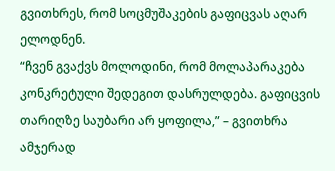გვითხრეს, რომ სოცმუშაკების გაფიცვას აღარ ელოდნენ.
“ჩვენ გვაქვს მოლოდინი, რომ მოლაპარაკება კონკრეტული შედეგით დასრულდება. გაფიცვის თარიღზე საუბარი არ ყოფილა,” – გვითხრა ამჯერად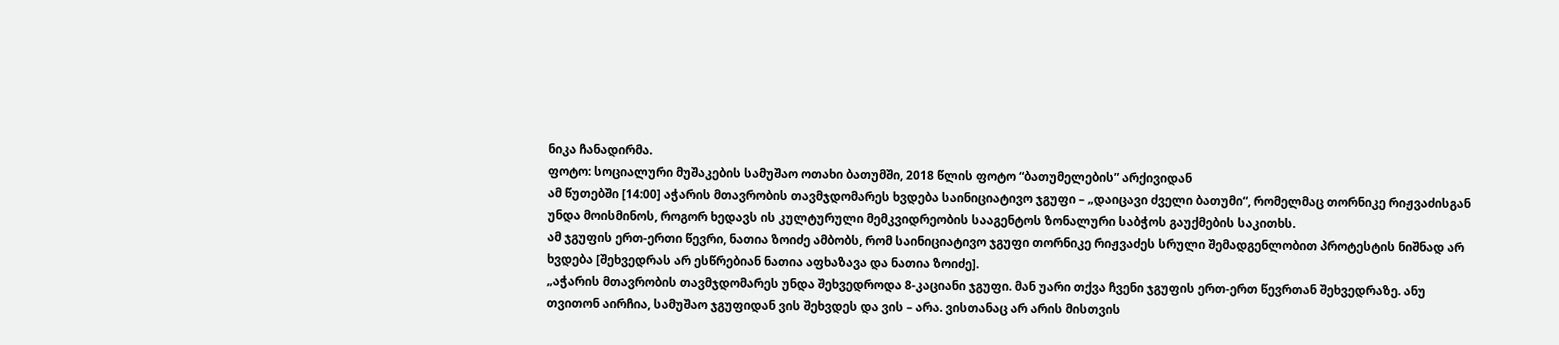ნიკა ჩანადირმა.
ფოტო: სოციალური მუშაკების სამუშაო ოთახი ბათუმში, 2018 წლის ფოტო “ბათუმელების” არქივიდან
ამ წუთებში [14:00] აჭარის მთავრობის თავმჯდომარეს ხვდება საინიციატივო ჯგუფი – „დაიცავი ძველი ბათუმი“, რომელმაც თორნიკე რიჟვაძისგან უნდა მოისმინოს, როგორ ხედავს ის კულტურული მემკვიდრეობის სააგენტოს ზონალური საბჭოს გაუქმების საკითხს.
ამ ჯგუფის ერთ-ერთი წევრი, ნათია ზოიძე ამბობს, რომ საინიციატივო ჯგუფი თორნიკე რიჟვაძეს სრული შემადგენლობით პროტესტის ნიშნად არ ხვდება [შეხვედრას არ ესწრებიან ნათია აფხაზავა და ნათია ზოიძე].
„აჭარის მთავრობის თავმჯდომარეს უნდა შეხვედროდა 8-კაციანი ჯგუფი. მან უარი თქვა ჩვენი ჯგუფის ერთ-ერთ წევრთან შეხვედრაზე. ანუ თვითონ აირჩია, სამუშაო ჯგუფიდან ვის შეხვდეს და ვის – არა. ვისთანაც არ არის მისთვის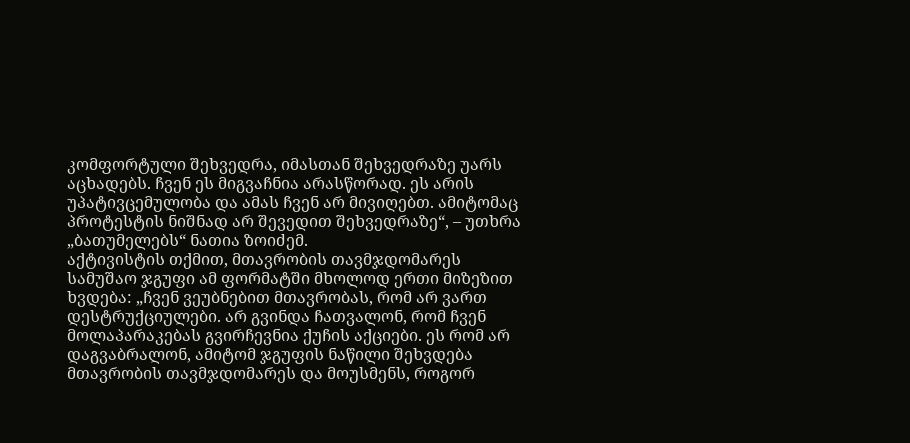კომფორტული შეხვედრა, იმასთან შეხვედრაზე უარს აცხადებს. ჩვენ ეს მიგვაჩნია არასწორად. ეს არის უპატივცემულობა და ამას ჩვენ არ მივიღებთ. ამიტომაც პროტესტის ნიშნად არ შევედით შეხვედრაზე“, – უთხრა „ბათუმელებს“ ნათია ზოიძემ.
აქტივისტის თქმით, მთავრობის თავმჯდომარეს სამუშაო ჯგუფი ამ ფორმატში მხოლოდ ერთი მიზეზით ხვდება: „ჩვენ ვეუბნებით მთავრობას, რომ არ ვართ დესტრუქციულები. არ გვინდა ჩათვალონ, რომ ჩვენ მოლაპარაკებას გვირჩევნია ქუჩის აქციები. ეს რომ არ დაგვაბრალონ, ამიტომ ჯგუფის ნაწილი შეხვდება მთავრობის თავმჯდომარეს და მოუსმენს, როგორ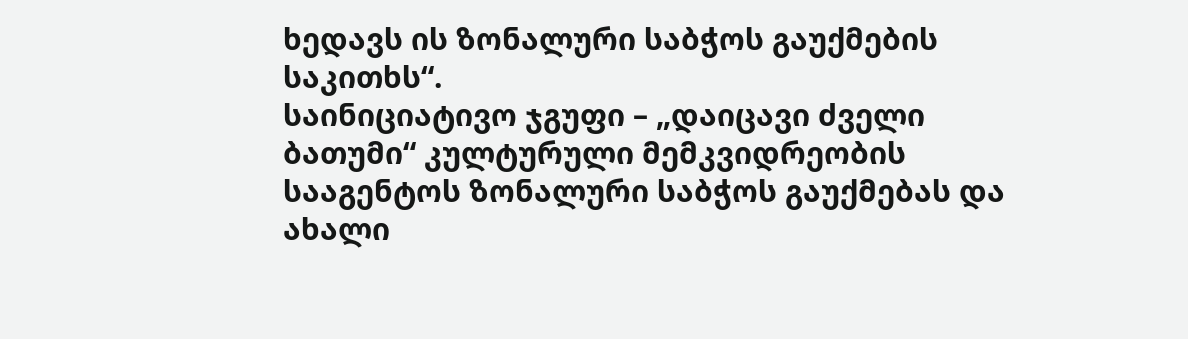ხედავს ის ზონალური საბჭოს გაუქმების საკითხს“.
საინიციატივო ჯგუფი – „დაიცავი ძველი ბათუმი“ კულტურული მემკვიდრეობის სააგენტოს ზონალური საბჭოს გაუქმებას და ახალი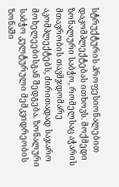სტრუქტურის პროფესიონალებით დაკომპლექტებას ითხოვს. მოქმედი ზონალური საბჭო, რომელსაც აჭარის მთავრობის თავმჯდომარე აკომპლექტებს, ძირითადად საჯარო მოხელეებისგან შედგება. ზონალური საბჭო კულტურული მემკვიდრეობის ზონაში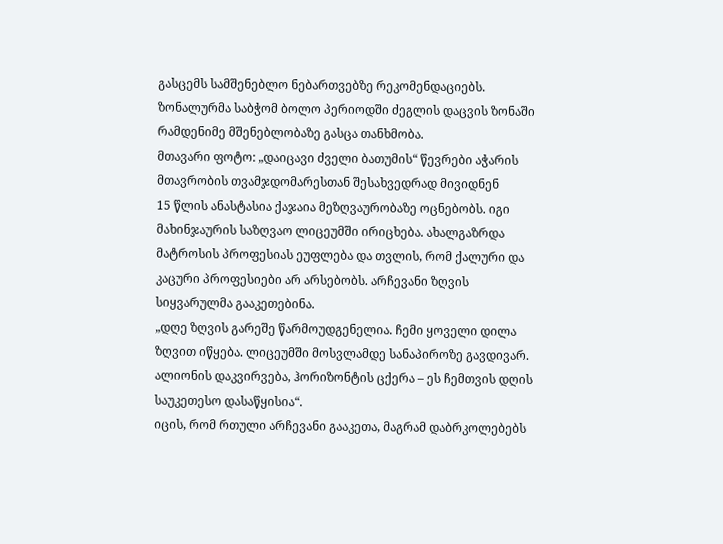გასცემს სამშენებლო ნებართვებზე რეკომენდაციებს.
ზონალურმა საბჭომ ბოლო პერიოდში ძეგლის დაცვის ზონაში რამდენიმე მშენებლობაზე გასცა თანხმობა.
მთავარი ფოტო: „დაიცავი ძველი ბათუმის“ წევრები აჭარის მთავრობის თვამჯდომარესთან შესახვედრად მივიდნენ
15 წლის ანასტასია ქაჯაია მეზღვაურობაზე ოცნებობს. იგი მახინჯაურის საზღვაო ლიცეუმში ირიცხება. ახალგაზრდა მატროსის პროფესიას ეუფლება და თვლის, რომ ქალური და კაცური პროფესიები არ არსებობს. არჩევანი ზღვის სიყვარულმა გააკეთებინა.
„დღე ზღვის გარეშე წარმოუდგენელია. ჩემი ყოველი დილა ზღვით იწყება. ლიცეუმში მოსვლამდე სანაპიროზე გავდივარ. ალიონის დაკვირვება, ჰორიზონტის ცქერა – ეს ჩემთვის დღის საუკეთესო დასაწყისია“.
იცის, რომ რთული არჩევანი გააკეთა, მაგრამ დაბრკოლებებს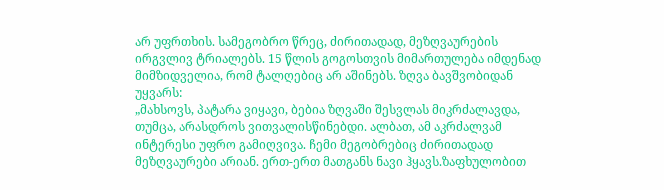არ უფრთხის. სამეგობრო წრეც, ძირითადად, მეზღვაურების ირგვლივ ტრიალებს. 15 წლის გოგოსთვის მიმართულება იმდენად მიმზიდველია, რომ ტალღებიც არ აშინებს. ზღვა ბავშვობიდან უყვარს:
„მახსოვს, პატარა ვიყავი, ბებია ზღვაში შესვლას მიკრძალავდა, თუმცა, არასდროს ვითვალისწინებდი. ალბათ, ამ აკრძალვამ ინტერესი უფრო გამიღვივა. ჩემი მეგობრებიც ძირითადად მეზღვაურები არიან. ერთ-ერთ მათგანს ნავი ჰყავს.ზაფხულობით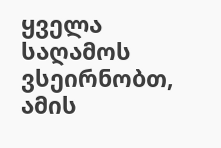ყველა საღამოს ვსეირნობთ, ამის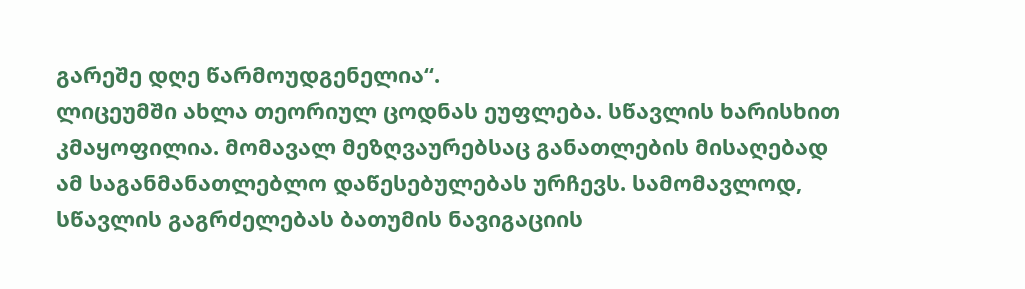გარეშე დღე წარმოუდგენელია“.
ლიცეუმში ახლა თეორიულ ცოდნას ეუფლება. სწავლის ხარისხით კმაყოფილია. მომავალ მეზღვაურებსაც განათლების მისაღებად ამ საგანმანათლებლო დაწესებულებას ურჩევს. სამომავლოდ, სწავლის გაგრძელებას ბათუმის ნავიგაციის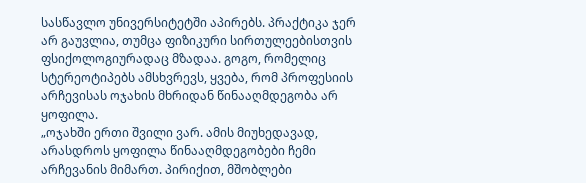სასწავლო უნივერსიტეტში აპირებს. პრაქტიკა ჯერ არ გაუვლია, თუმცა ფიზიკური სირთულეებისთვის ფსიქოლოგიურადაც მზადაა. გოგო, რომელიც სტერეოტიპებს ამსხვრევს, ყვება, რომ პროფესიის არჩევისას ოჯახის მხრიდან წინააღმდეგობა არ ყოფილა.
„ოჯახში ერთი შვილი ვარ. ამის მიუხედავად, არასდროს ყოფილა წინააღმდეგობები ჩემი არჩევანის მიმართ. პირიქით, მშობლები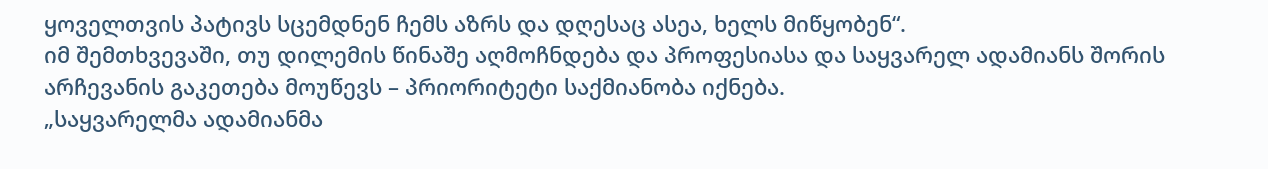ყოველთვის პატივს სცემდნენ ჩემს აზრს და დღესაც ასეა, ხელს მიწყობენ“.
იმ შემთხვევაში, თუ დილემის წინაშე აღმოჩნდება და პროფესიასა და საყვარელ ადამიანს შორის არჩევანის გაკეთება მოუწევს – პრიორიტეტი საქმიანობა იქნება.
„საყვარელმა ადამიანმა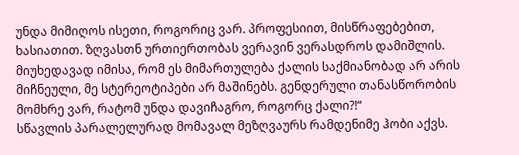უნდა მიმიღოს ისეთი, როგორიც ვარ. პროფესიით, მისწრაფებებით, ხასიათით. ზღვასთნ ურთიერთობას ვერავინ ვერასდროს დამიშლის. მიუხედავად იმისა, რომ ეს მიმართულება ქალის საქმიანობად არ არის მიჩნეული, მე სტერეოტიპები არ მაშინებს. გენდერული თანასწორობის მომხრე ვარ, რატომ უნდა დავიჩაგრო, როგორც ქალი?!“
სწავლის პარალელურად მომავალ მეზღვაურს რამდენიმე ჰობი აქვს.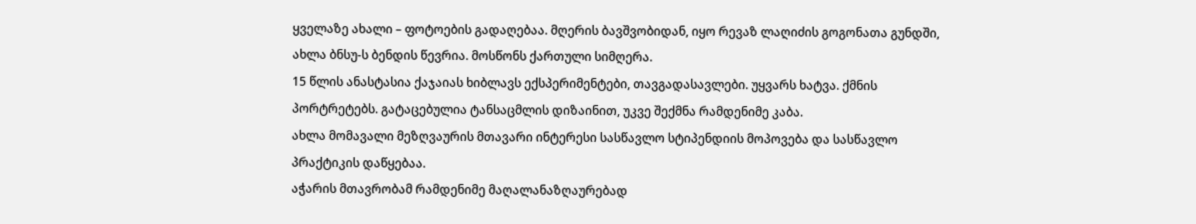ყველაზე ახალი – ფოტოების გადაღებაა. მღერის ბავშვობიდან, იყო რევაზ ლაღიძის გოგონათა გუნდში, ახლა ბნსუ-ს ბენდის წევრია. მოსწონს ქართული სიმღერა.
15 წლის ანასტასია ქაჯაიას ხიბლავს ექსპერიმენტები, თავგადასავლები. უყვარს ხატვა. ქმნის პორტრეტებს. გატაცებულია ტანსაცმლის დიზაინით, უკვე შექმნა რამდენიმე კაბა.
ახლა მომავალი მეზღვაურის მთავარი ინტერესი სასწავლო სტიპენდიის მოპოვება და სასწავლო პრაქტიკის დაწყებაა.
აჭარის მთავრობამ რამდენიმე მაღალანაზღაურებად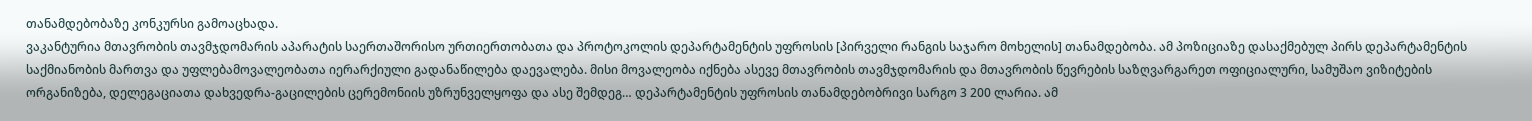თანამდებობაზე კონკურსი გამოაცხადა.
ვაკანტურია მთავრობის თავმჯდომარის აპარატის საერთაშორისო ურთიერთობათა და პროტოკოლის დეპარტამენტის უფროსის [პირველი რანგის საჯარო მოხელის] თანამდებობა. ამ პოზიციაზე დასაქმებულ პირს დეპარტამენტის საქმიანობის მართვა და უფლებამოვალეობათა იერარქიული გადანაწილება დაევალება. მისი მოვალეობა იქნება ასევე მთავრობის თავმჯდომარის და მთავრობის წევრების საზღვარგარეთ ოფიციალური, სამუშაო ვიზიტების ორგანიზება, დელეგაციათა დახვედრა-გაცილების ცერემონიის უზრუნველყოფა და ასე შემდეგ… დეპარტამენტის უფროსის თანამდებობრივი სარგო 3 200 ლარია. ამ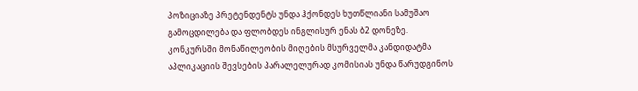პოზიციაზე პრეტენდენტს უნდა ჰქონდეს ხუთწლიანი სამუშაო გამოცდილება და ფლობდეს ინგლისურ ენას ბ2 დონეზე.
კონკურსში მონაწილეობის მიღების მსურველმა კანდიდატმა აპლიკაციის შევსების პარალელურად კომისიას უნდა წარუდგინოს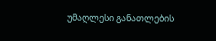უმაღლესი განათლების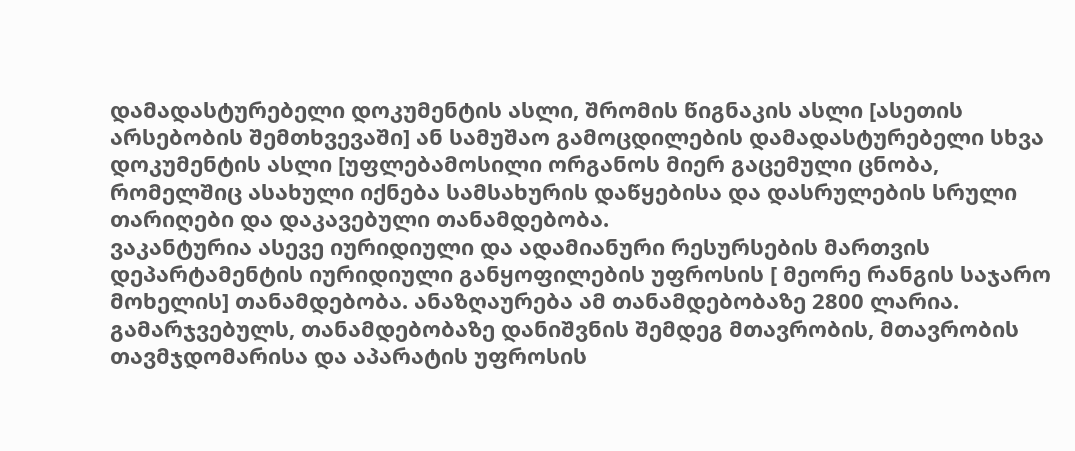დამადასტურებელი დოკუმენტის ასლი, შრომის წიგნაკის ასლი [ასეთის არსებობის შემთხვევაში] ან სამუშაო გამოცდილების დამადასტურებელი სხვა დოკუმენტის ასლი [უფლებამოსილი ორგანოს მიერ გაცემული ცნობა, რომელშიც ასახული იქნება სამსახურის დაწყებისა და დასრულების სრული თარიღები და დაკავებული თანამდებობა.
ვაკანტურია ასევე იურიდიული და ადამიანური რესურსების მართვის დეპარტამენტის იურიდიული განყოფილების უფროსის [ მეორე რანგის საჯარო მოხელის] თანამდებობა. ანაზღაურება ამ თანამდებობაზე 2800 ლარია. გამარჯვებულს, თანამდებობაზე დანიშვნის შემდეგ მთავრობის, მთავრობის თავმჯდომარისა და აპარატის უფროსის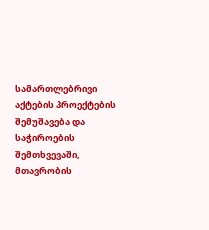სამართლებრივი აქტების პროექტების შემუშავება და საჭიროების შემთხვევაში, მთავრობის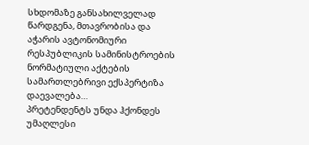სხდომაზე განსახილველად წარდგენა, მთავრობისა და აჭარის ავტონომიური რესპუბლიკის სამინისტროების ნორმატიული აქტების სამართლებრივი ექსპერტიზა დაევალება…
პრეტენდენტს უნდა ჰქონდეს უმაღლესი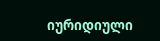იურიდიული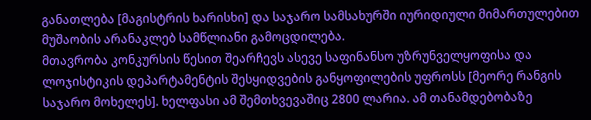განათლება [მაგისტრის ხარისხი] და საჯარო სამსახურში იურიდიული მიმართულებით მუშაობის არანაკლებ სამწლიანი გამოცდილება.
მთავრობა კონკურსის წესით შეარჩევს ასევე საფინანსო უზრუნველყოფისა და ლოჯისტიკის დეპარტამენტის შესყიდვების განყოფილების უფროსს [მეორე რანგის საჯარო მოხელეს]. ხელფასი ამ შემთხვევაშიც 2800 ლარია. ამ თანამდებობაზე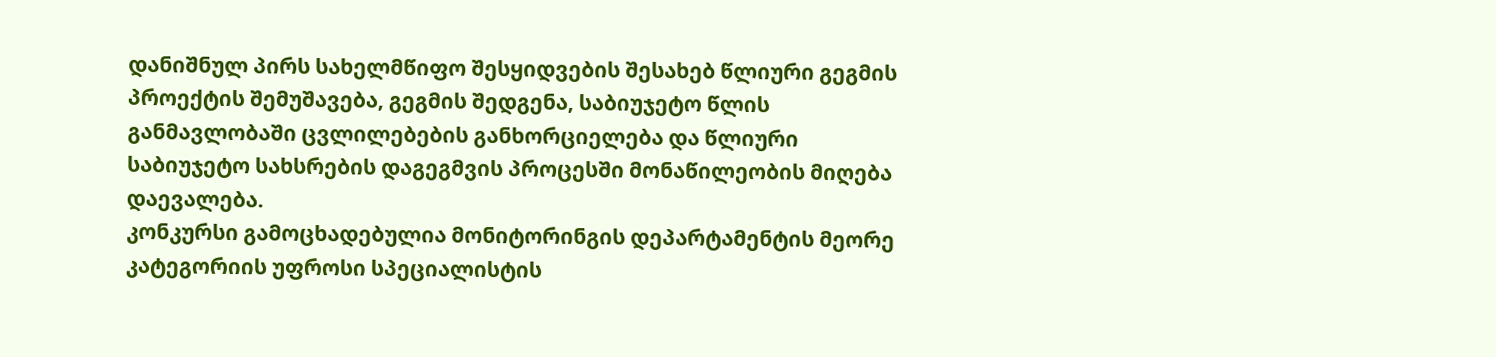დანიშნულ პირს სახელმწიფო შესყიდვების შესახებ წლიური გეგმის პროექტის შემუშავება, გეგმის შედგენა, საბიუჯეტო წლის განმავლობაში ცვლილებების განხორციელება და წლიური საბიუჯეტო სახსრების დაგეგმვის პროცესში მონაწილეობის მიღება დაევალება.
კონკურსი გამოცხადებულია მონიტორინგის დეპარტამენტის მეორე კატეგორიის უფროსი სპეციალისტის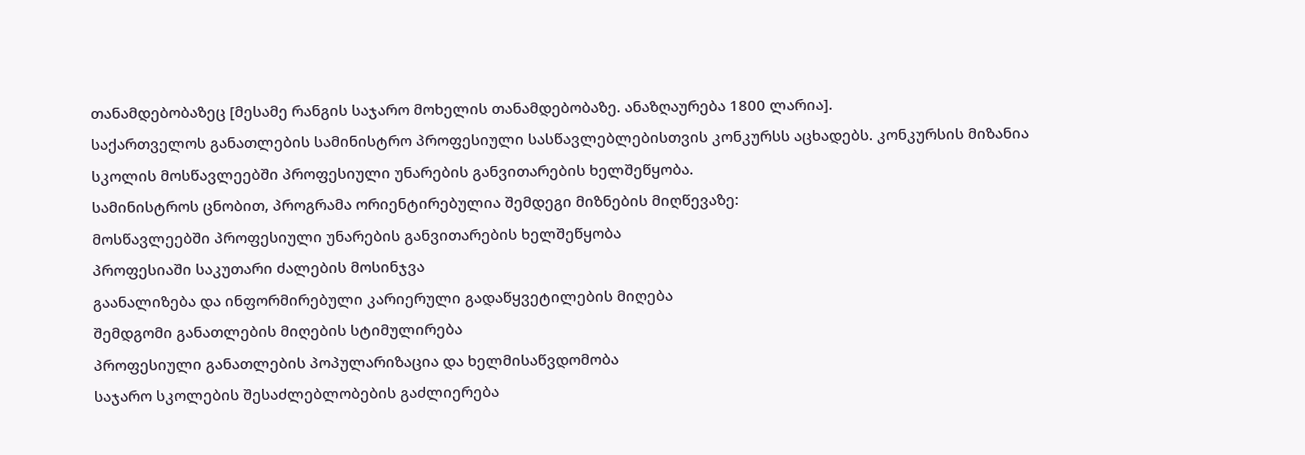თანამდებობაზეც [მესამე რანგის საჯარო მოხელის თანამდებობაზე. ანაზღაურება 1800 ლარია].
საქართველოს განათლების სამინისტრო პროფესიული სასწავლებლებისთვის კონკურსს აცხადებს. კონკურსის მიზანია სკოლის მოსწავლეებში პროფესიული უნარების განვითარების ხელშეწყობა.
სამინისტროს ცნობით, პროგრამა ორიენტირებულია შემდეგი მიზნების მიღწევაზე:
მოსწავლეებში პროფესიული უნარების განვითარების ხელშეწყობა
პროფესიაში საკუთარი ძალების მოსინჯვა
გაანალიზება და ინფორმირებული კარიერული გადაწყვეტილების მიღება
შემდგომი განათლების მიღების სტიმულირება
პროფესიული განათლების პოპულარიზაცია და ხელმისაწვდომობა
საჯარო სკოლების შესაძლებლობების გაძლიერება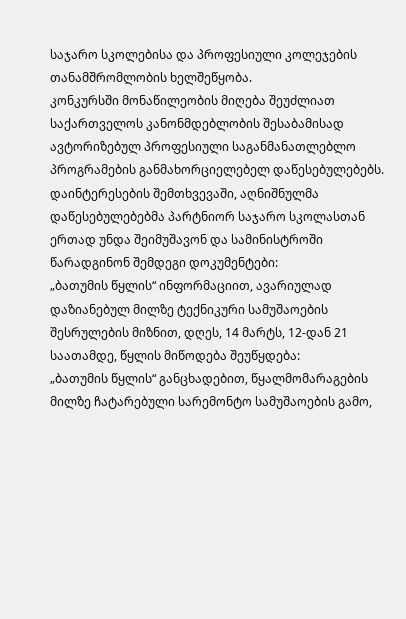საჯარო სკოლებისა და პროფესიული კოლეჯების თანამშრომლობის ხელშეწყობა.
კონკურსში მონაწილეობის მიღება შეუძლიათ საქართველოს კანონმდებლობის შესაბამისად ავტორიზებულ პროფესიული საგანმანათლებლო პროგრამების განმახორციელებელ დაწესებულებებს.
დაინტერესების შემთხვევაში, აღნიშნულმა დაწესებულებებმა პარტნიორ საჯარო სკოლასთან ერთად უნდა შეიმუშავონ და სამინისტროში წარადგინონ შემდეგი დოკუმენტები:
„ბათუმის წყლის“ ინფორმაციით, ავარიულად დაზიანებულ მილზე ტექნიკური სამუშაოების შესრულების მიზნით, დღეს, 14 მარტს, 12-დან 21 საათამდე, წყლის მიწოდება შეუწყდება:
„ბათუმის წყლის“ განცხადებით, წყალმომარაგების მილზე ჩატარებული სარემონტო სამუშაოების გამო,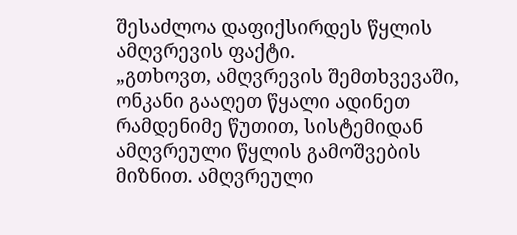შესაძლოა დაფიქსირდეს წყლის ამღვრევის ფაქტი.
„გთხოვთ, ამღვრევის შემთხვევაში, ონკანი გააღეთ წყალი ადინეთ რამდენიმე წუთით, სისტემიდან ამღვრეული წყლის გამოშვების მიზნით. ამღვრეული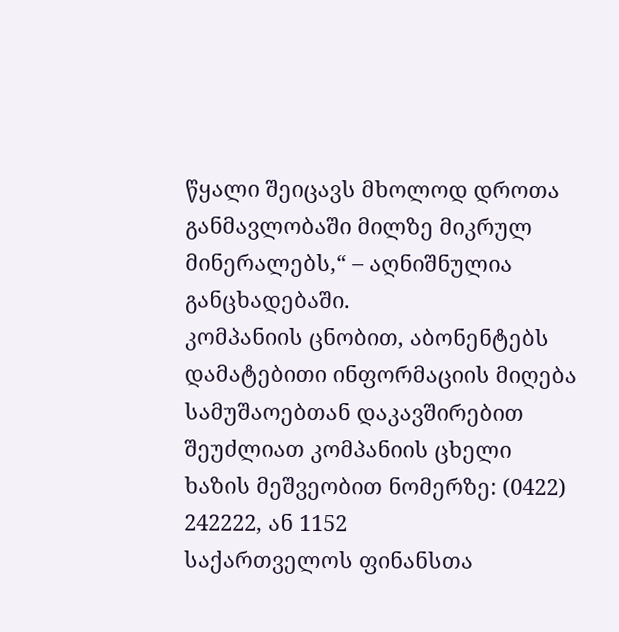წყალი შეიცავს მხოლოდ დროთა განმავლობაში მილზე მიკრულ მინერალებს,“ – აღნიშნულია განცხადებაში.
კომპანიის ცნობით, აბონენტებს დამატებითი ინფორმაციის მიღება სამუშაოებთან დაკავშირებით შეუძლიათ კომპანიის ცხელი ხაზის მეშვეობით ნომერზე: (0422) 242222, ან 1152
საქართველოს ფინანსთა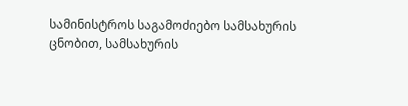სამინისტროს საგამოძიებო სამსახურის ცნობით, სამსახურის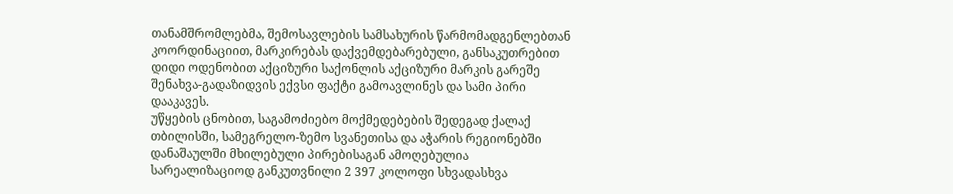თანამშრომლებმა, შემოსავლების სამსახურის წარმომადგენლებთან კოორდინაციით, მარკირებას დაქვემდებარებული, განსაკუთრებით დიდი ოდენობით აქციზური საქონლის აქციზური მარკის გარეშე შენახვა-გადაზიდვის ექვსი ფაქტი გამოავლინეს და სამი პირი დააკავეს.
უწყების ცნობით, საგამოძიებო მოქმედებების შედეგად ქალაქ თბილისში, სამეგრელო-ზემო სვანეთისა და აჭარის რეგიონებში დანაშაულში მხილებული პირებისაგან ამოღებულია სარეალიზაციოდ განკუთვნილი 2 397 კოლოფი სხვადასხვა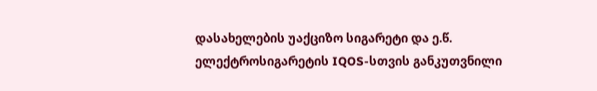დასახელების უაქციზო სიგარეტი და ე.წ. ელექტროსიგარეტის IQOS-სთვის განკუთვნილი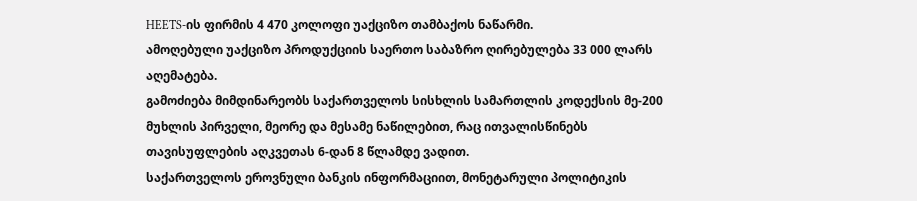HEETS-ის ფირმის 4 470 კოლოფი უაქციზო თამბაქოს ნაწარმი.
ამოღებული უაქციზო პროდუქციის საერთო საბაზრო ღირებულება 33 000 ლარს აღემატება.
გამოძიება მიმდინარეობს საქართველოს სისხლის სამართლის კოდექსის მე-200 მუხლის პირველი, მეორე და მესამე ნაწილებით, რაც ითვალისწინებს თავისუფლების აღკვეთას 6-დან 8 წლამდე ვადით.
საქართველოს ეროვნული ბანკის ინფორმაციით, მონეტარული პოლიტიკის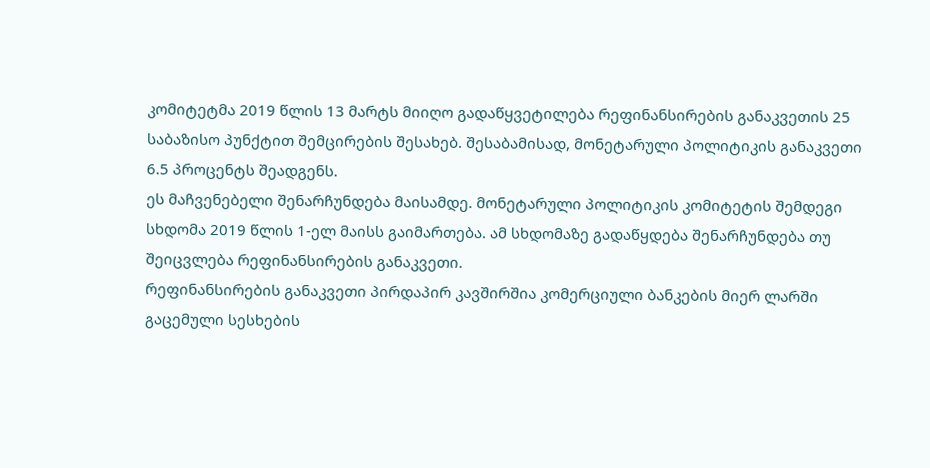კომიტეტმა 2019 წლის 13 მარტს მიიღო გადაწყვეტილება რეფინანსირების განაკვეთის 25 საბაზისო პუნქტით შემცირების შესახებ. შესაბამისად, მონეტარული პოლიტიკის განაკვეთი 6.5 პროცენტს შეადგენს.
ეს მაჩვენებელი შენარჩუნდება მაისამდე. მონეტარული პოლიტიკის კომიტეტის შემდეგი სხდომა 2019 წლის 1-ელ მაისს გაიმართება. ამ სხდომაზე გადაწყდება შენარჩუნდება თუ შეიცვლება რეფინანსირების განაკვეთი.
რეფინანსირების განაკვეთი პირდაპირ კავშირშია კომერციული ბანკების მიერ ლარში გაცემული სესხების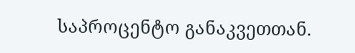საპროცენტო განაკვეთთან.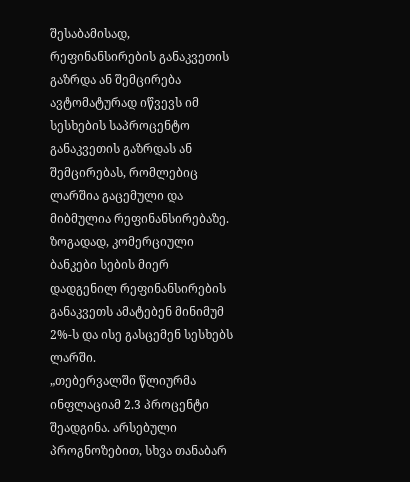შესაბამისად, რეფინანსირების განაკვეთის გაზრდა ან შემცირება ავტომატურად იწვევს იმ სესხების საპროცენტო განაკვეთის გაზრდას ან შემცირებას, რომლებიც ლარშია გაცემული და მიბმულია რეფინანსირებაზე.
ზოგადად, კომერციული ბანკები სების მიერ დადგენილ რეფინანსირების განაკვეთს ამატებენ მინიმუმ 2%-ს და ისე გასცემენ სესხებს ლარში.
„თებერვალში წლიურმა ინფლაციამ 2.3 პროცენტი შეადგინა. არსებული პროგნოზებით, სხვა თანაბარ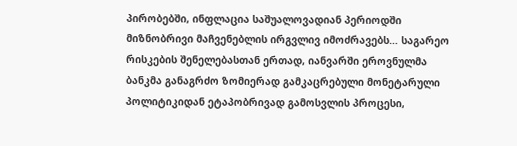პირობებში, ინფლაცია საშუალოვადიან პერიოდში მიზნობრივი მაჩვენებლის ირგვლივ იმოძრავებს… საგარეო რისკების შენელებასთან ერთად, იანვარში ეროვნულმა ბანკმა განაგრძო ზომიერად გამკაცრებული მონეტარული პოლიტიკიდან ეტაპობრივად გამოსვლის პროცესი,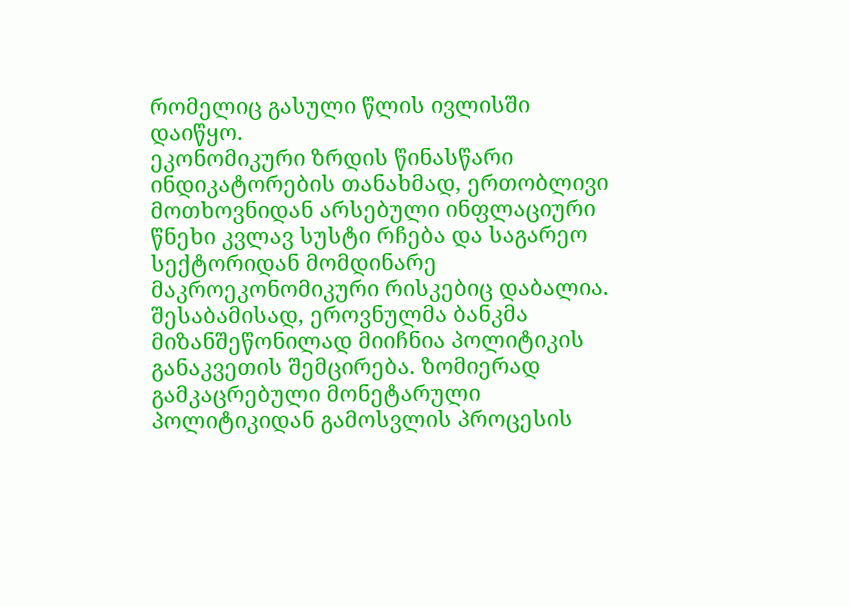რომელიც გასული წლის ივლისში დაიწყო.
ეკონომიკური ზრდის წინასწარი ინდიკატორების თანახმად, ერთობლივი მოთხოვნიდან არსებული ინფლაციური წნეხი კვლავ სუსტი რჩება და საგარეო სექტორიდან მომდინარე მაკროეკონომიკური რისკებიც დაბალია. შესაბამისად, ეროვნულმა ბანკმა მიზანშეწონილად მიიჩნია პოლიტიკის განაკვეთის შემცირება. ზომიერად გამკაცრებული მონეტარული პოლიტიკიდან გამოსვლის პროცესის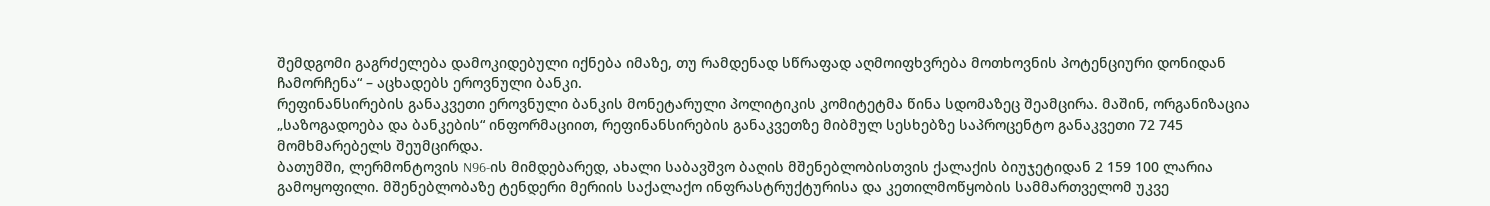შემდგომი გაგრძელება დამოკიდებული იქნება იმაზე, თუ რამდენად სწრაფად აღმოიფხვრება მოთხოვნის პოტენციური დონიდან ჩამორჩენა“ – აცხადებს ეროვნული ბანკი.
რეფინანსირების განაკვეთი ეროვნული ბანკის მონეტარული პოლიტიკის კომიტეტმა წინა სდომაზეც შეამცირა. მაშინ, ორგანიზაცია „საზოგადოება და ბანკების“ ინფორმაციით, რეფინანსირების განაკვეთზე მიბმულ სესხებზე საპროცენტო განაკვეთი 72 745 მომხმარებელს შეუმცირდა.
ბათუმში, ლერმონტოვის N96-ის მიმდებარედ, ახალი საბავშვო ბაღის მშენებლობისთვის ქალაქის ბიუჯეტიდან 2 159 100 ლარია გამოყოფილი. მშენებლობაზე ტენდერი მერიის საქალაქო ინფრასტრუქტურისა და კეთილმოწყობის სამმართველომ უკვე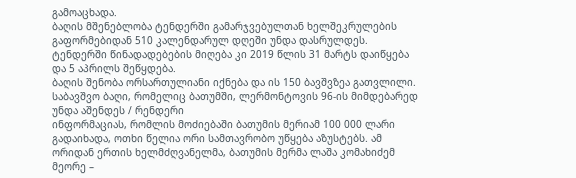გამოაცხადა.
ბაღის მშენებლობა ტენდერში გამარჯვებულთან ხელშეკრულების გაფორმებიდან 510 კალენდარულ დღეში უნდა დასრულდეს. ტენდერში წინადადებების მიღება კი 2019 წლის 31 მარტს დაიწყება და 5 აპრილს შეწყდება.
ბაღის შენობა ორსართულიანი იქნება და ის 150 ბავშვზეა გათვლილი.
საბავშვო ბაღი, რომელიც ბათუმში, ლერმონტოვის 96-ის მიმდებარედ უნდა აშენდეს / რენდერი
ინფორმაციას, რომლის მოძიებაში ბათუმის მერიამ 100 000 ლარი გადაიხადა, ოთხი წელია ორი სამთავრობო უწყება აზუსტებს. ამ ორიდან ერთის ხელმძღვანელმა, ბათუმის მერმა ლაშა კომახიძემ მეორე –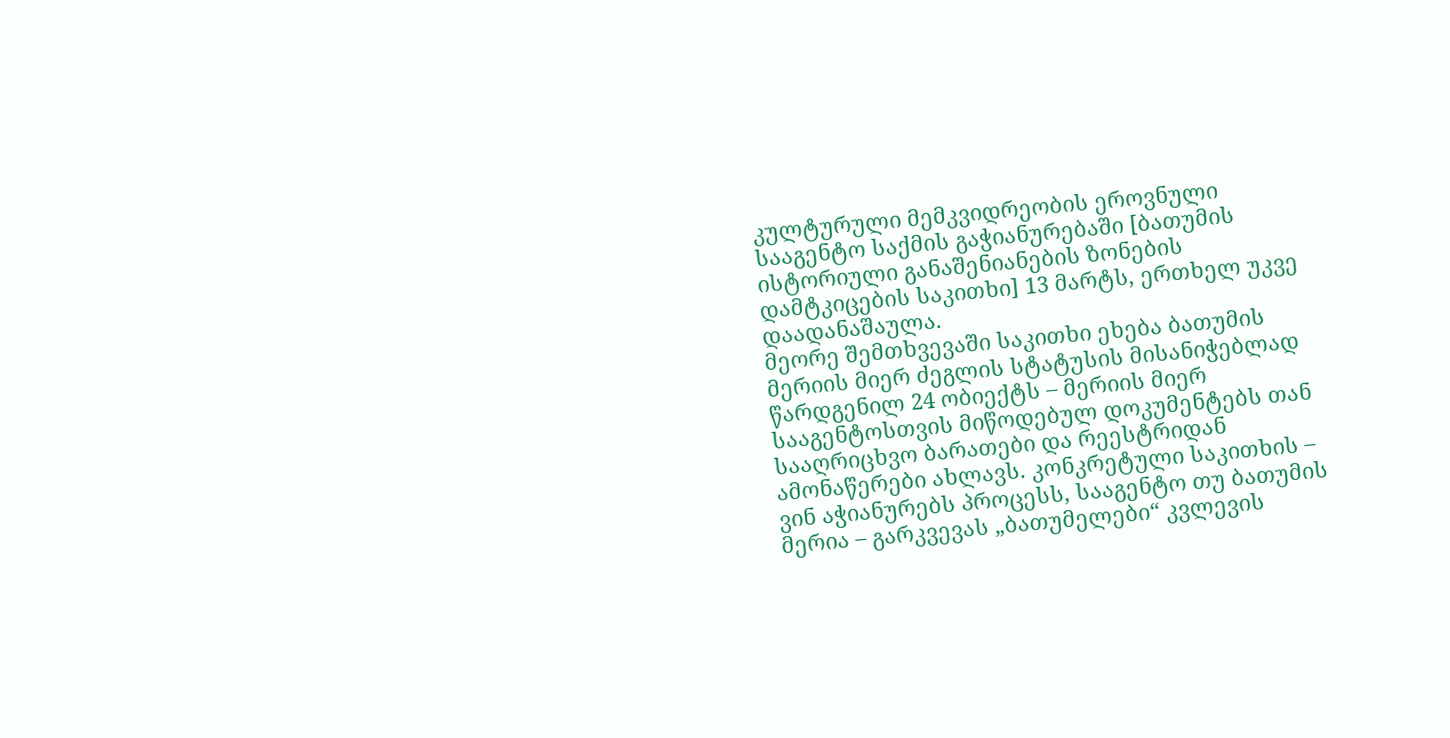კულტურული მემკვიდრეობის ეროვნული სააგენტო საქმის გაჭიანურებაში [ბათუმის ისტორიული განაშენიანების ზონების დამტკიცების საკითხი] 13 მარტს, ერთხელ უკვე დაადანაშაულა.
მეორე შემთხვევაში საკითხი ეხება ბათუმის მერიის მიერ ძეგლის სტატუსის მისანიჭებლად წარდგენილ 24 ობიექტს – მერიის მიერ სააგენტოსთვის მიწოდებულ დოკუმენტებს თან სააღრიცხვო ბარათები და რეესტრიდან ამონაწერები ახლავს. კონკრეტული საკითხის – ვინ აჭიანურებს პროცესს, სააგენტო თუ ბათუმის მერია – გარკვევას „ბათუმელები“ კვლევის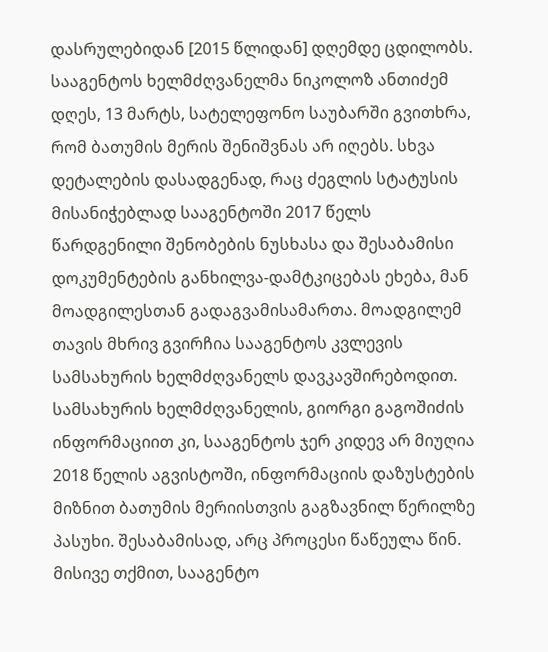დასრულებიდან [2015 წლიდან] დღემდე ცდილობს.
სააგენტოს ხელმძღვანელმა ნიკოლოზ ანთიძემ დღეს, 13 მარტს, სატელეფონო საუბარში გვითხრა, რომ ბათუმის მერის შენიშვნას არ იღებს. სხვა დეტალების დასადგენად, რაც ძეგლის სტატუსის მისანიჭებლად სააგენტოში 2017 წელს წარდგენილი შენობების ნუსხასა და შესაბამისი დოკუმენტების განხილვა-დამტკიცებას ეხება, მან მოადგილესთან გადაგვამისამართა. მოადგილემ თავის მხრივ გვირჩია სააგენტოს კვლევის სამსახურის ხელმძღვანელს დავკავშირებოდით.
სამსახურის ხელმძღვანელის, გიორგი გაგოშიძის ინფორმაციით კი, სააგენტოს ჯერ კიდევ არ მიუღია 2018 წელის აგვისტოში, ინფორმაციის დაზუსტების მიზნით ბათუმის მერიისთვის გაგზავნილ წერილზე პასუხი. შესაბამისად, არც პროცესი წაწეულა წინ. მისივე თქმით, სააგენტო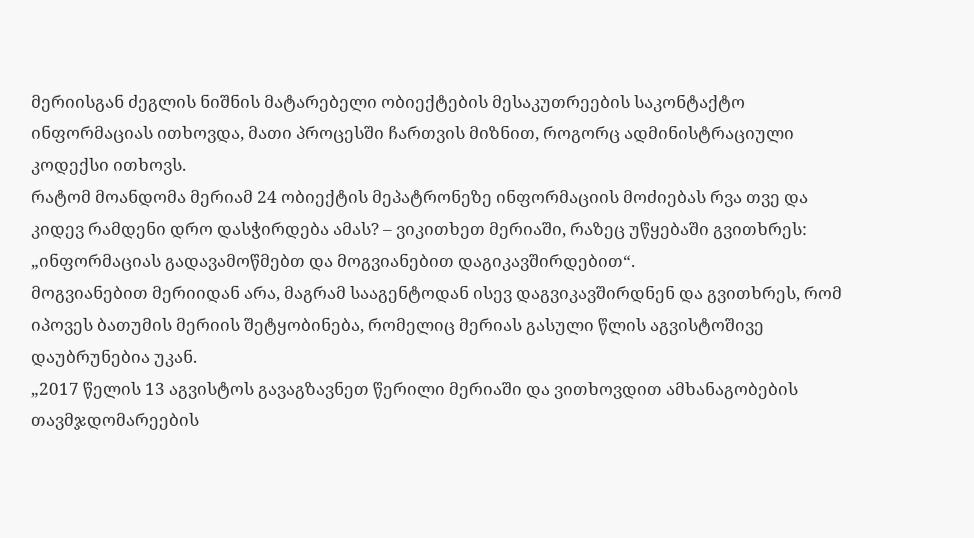მერიისგან ძეგლის ნიშნის მატარებელი ობიექტების მესაკუთრეების საკონტაქტო ინფორმაციას ითხოვდა, მათი პროცესში ჩართვის მიზნით, როგორც ადმინისტრაციული კოდექსი ითხოვს.
რატომ მოანდომა მერიამ 24 ობიექტის მეპატრონეზე ინფორმაციის მოძიებას რვა თვე და კიდევ რამდენი დრო დასჭირდება ამას? – ვიკითხეთ მერიაში, რაზეც უწყებაში გვითხრეს: „ინფორმაციას გადავამოწმებთ და მოგვიანებით დაგიკავშირდებით“.
მოგვიანებით მერიიდან არა, მაგრამ სააგენტოდან ისევ დაგვიკავშირდნენ და გვითხრეს, რომ იპოვეს ბათუმის მერიის შეტყობინება, რომელიც მერიას გასული წლის აგვისტოშივე დაუბრუნებია უკან.
„2017 წელის 13 აგვისტოს გავაგზავნეთ წერილი მერიაში და ვითხოვდით ამხანაგობების თავმჯდომარეების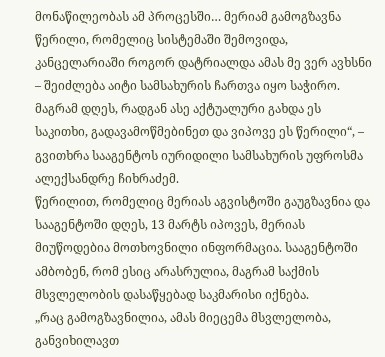მონაწილეობას ამ პროცესში… მერიამ გამოგზავნა წერილი, რომელიც სისტემაში შემოვიდა, კანცელარიაში როგორ დატრიალდა ამას მე ვერ ავხსნი – შეიძლება აიტი სამსახურის ჩართვა იყო საჭირო. მაგრამ დღეს, რადგან ასე აქტუალური გახდა ეს საკითხი, გადავამოწმებინეთ და ვიპოვე ეს წერილი“, – გვითხრა სააგენტოს იურიდილი სამსახურის უფროსმა ალექსანდრე ჩიხრაძემ.
წერილით, რომელიც მერიას აგვისტოში გაუგზავნია და სააგენტოში დღეს, 13 მარტს იპოვეს, მერიას მიუწოდებია მოთხოვნილი ინფორმაცია. სააგენტოში ამბობენ, რომ ესიც არასრულია, მაგრამ საქმის მსვლელობის დასაწყებად საკმარისი იქნება.
„რაც გამოგზავნილია, ამას მიეცემა მსვლელობა, განვიხილავთ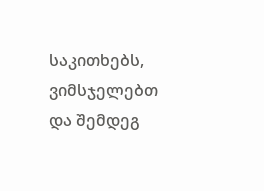საკითხებს, ვიმსჯელებთ და შემდეგ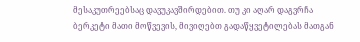მესაკუთრეებსაც დავუკავშირდებით. თუ კი აღარ დაგვრჩა ბერკეტი მათი მოწვევის, მივიღებთ გადაწყვეტილებას მათგან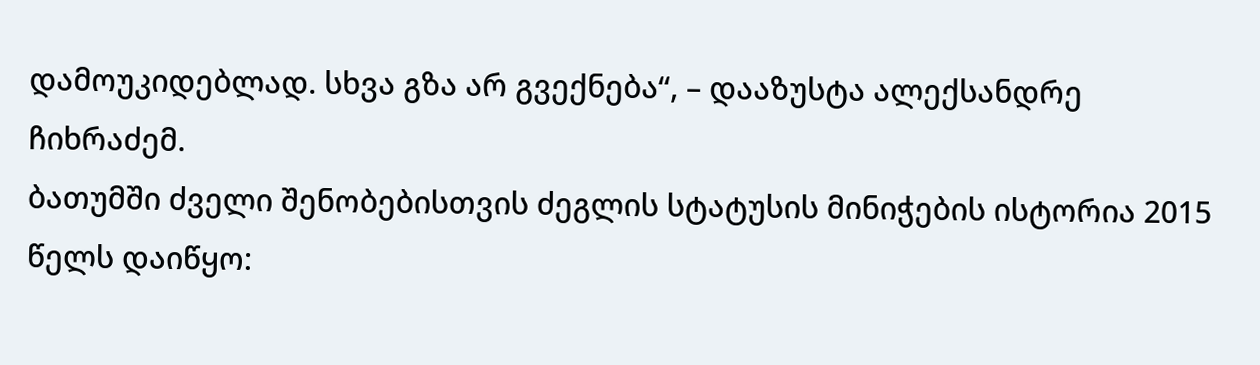დამოუკიდებლად. სხვა გზა არ გვექნება“, – დააზუსტა ალექსანდრე ჩიხრაძემ.
ბათუმში ძველი შენობებისთვის ძეგლის სტატუსის მინიჭების ისტორია 2015 წელს დაიწყო: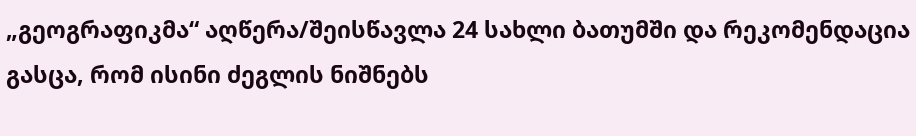„გეოგრაფიკმა“ აღწერა/შეისწავლა 24 სახლი ბათუმში და რეკომენდაცია გასცა, რომ ისინი ძეგლის ნიშნებს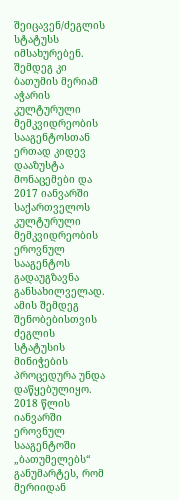შეიცავენ/ძეგლის სტატუსს იმსახურებენ. შემდეგ კი ბათუმის მერიამ აჭარის კულტურული მემკვიდრეობის სააგენტოსთან ერთად კიდევ დააზუსტა მონაცემები და 2017 იანვარში საქართველოს კულტურული მემკვიდრეობის ეროვნულ სააგენტოს გადაუგზავნა განსახილველად. ამის შემდეგ შენობებისთვის ძეგლის სტატუსის მინიჭების პროცედურა უნდა დაწყებულიყო.
2018 წლის იანვარში ეროვნულ სააგენტოში „ბათუმელებს“ განუმარტეს, რომ მერიიდან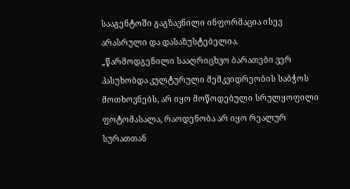სააგენტოში გაგზავნილი ინფორმაცია ისევ არასრული და დასაზუსტებელია.
„წარმოდგენილი სააღრიცხვო ბარათები ვერ პასუხობდა კულტურული მემკვიდრეობის საბჭოს მოთხოვნებს, არ იყო მოწოდებული სრულყოფილი ფოტომასალა, რაოდენობა არ იყო რეალურ სურათთან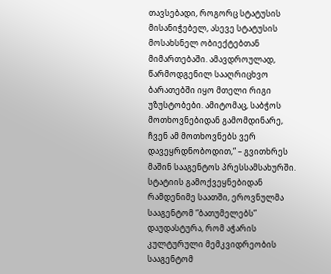თავსებადი, როგორც სტატუსის მისანიჭებელ, ასევე სტატუსის მოსახსნელ ობიექტებთან მიმართებაში. ამავდროულად, წარმოდგენილ სააღრიცხვო ბარათებში იყო მთელი რიგი უზუსტობები. ამიტომაც, საბჭოს მოთხოვნებიდან გამომდინარე, ჩვენ ამ მოთხოვნებს ვერ დავეყრდნობოდით,“ – გვითხრეს მაშინ სააგენტოს პრესსამსახურში.
სტატიის გამოქვეყნებიდან რამდენიმე საათში, ეროვნულმა სააგენტომ “ბათუმელებს” დაუდასტურა, რომ აჭარის კულტურული მემკვიდრეობის სააგენტომ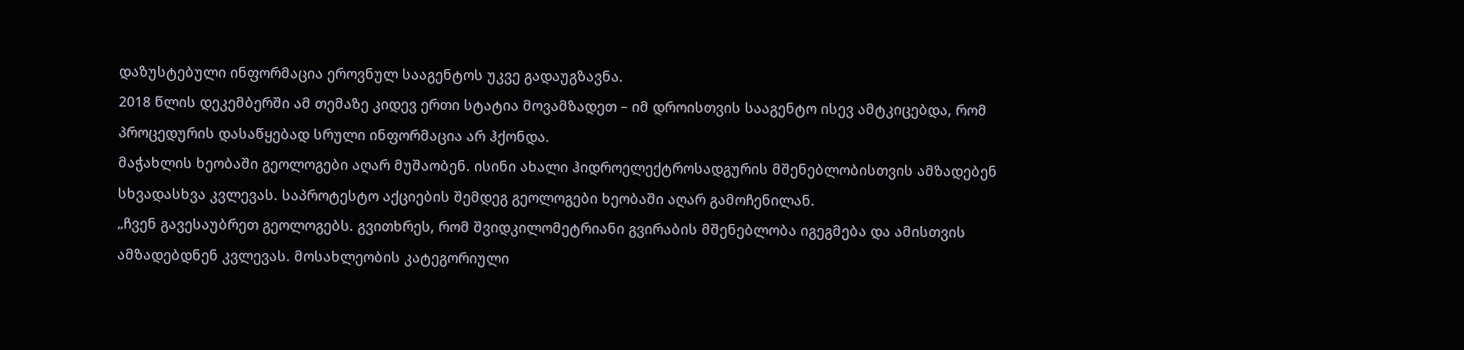დაზუსტებული ინფორმაცია ეროვნულ სააგენტოს უკვე გადაუგზავნა.
2018 წლის დეკემბერში ამ თემაზე კიდევ ერთი სტატია მოვამზადეთ – იმ დროისთვის სააგენტო ისევ ამტკიცებდა, რომ პროცედურის დასაწყებად სრული ინფორმაცია არ ჰქონდა.
მაჭახლის ხეობაში გეოლოგები აღარ მუშაობენ. ისინი ახალი ჰიდროელექტროსადგურის მშენებლობისთვის ამზადებენ სხვადასხვა კვლევას. საპროტესტო აქციების შემდეგ გეოლოგები ხეობაში აღარ გამოჩენილან.
„ჩვენ გავესაუბრეთ გეოლოგებს. გვითხრეს, რომ შვიდკილომეტრიანი გვირაბის მშენებლობა იგეგმება და ამისთვის ამზადებდნენ კვლევას. მოსახლეობის კატეგორიული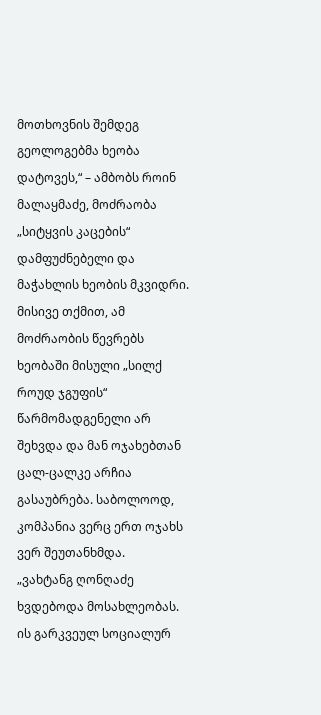მოთხოვნის შემდეგ გეოლოგებმა ხეობა დატოვეს,“ – ამბობს როინ მალაყმაძე, მოძრაობა „სიტყვის კაცების“ დამფუძნებელი და მაჭახლის ხეობის მკვიდრი. მისივე თქმით, ამ მოძრაობის წევრებს ხეობაში მისული „სილქ როუდ ჯგუფის“ წარმომადგენელი არ შეხვდა და მან ოჯახებთან ცალ-ცალკე არჩია გასაუბრება. საბოლოოდ, კომპანია ვერც ერთ ოჯახს ვერ შეუთანხმდა.
„ვახტანგ ღონღაძე ხვდებოდა მოსახლეობას. ის გარკვეულ სოციალურ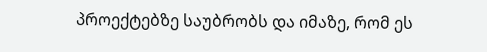პროექტებზე საუბრობს და იმაზე, რომ ეს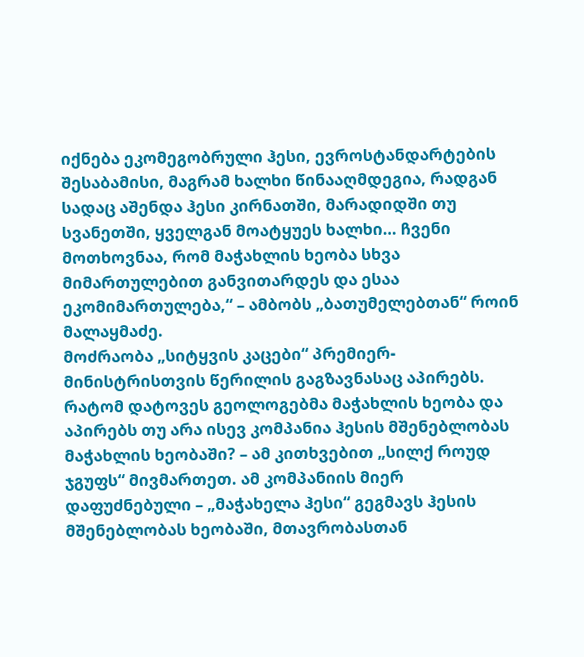იქნება ეკომეგობრული ჰესი, ევროსტანდარტების შესაბამისი, მაგრამ ხალხი წინააღმდეგია, რადგან სადაც აშენდა ჰესი კირნათში, მარადიდში თუ სვანეთში, ყველგან მოატყუეს ხალხი… ჩვენი მოთხოვნაა, რომ მაჭახლის ხეობა სხვა მიმართულებით განვითარდეს და ესაა ეკომიმართულება,“ – ამბობს „ბათუმელებთან“ როინ მალაყმაძე.
მოძრაობა „სიტყვის კაცები“ პრემიერ-მინისტრისთვის წერილის გაგზავნასაც აპირებს.
რატომ დატოვეს გეოლოგებმა მაჭახლის ხეობა და აპირებს თუ არა ისევ კომპანია ჰესის მშენებლობას მაჭახლის ხეობაში? – ამ კითხვებით „სილქ როუდ ჯგუფს“ მივმართეთ. ამ კომპანიის მიერ დაფუძნებული – „მაჭახელა ჰესი“ გეგმავს ჰესის მშენებლობას ხეობაში, მთავრობასთან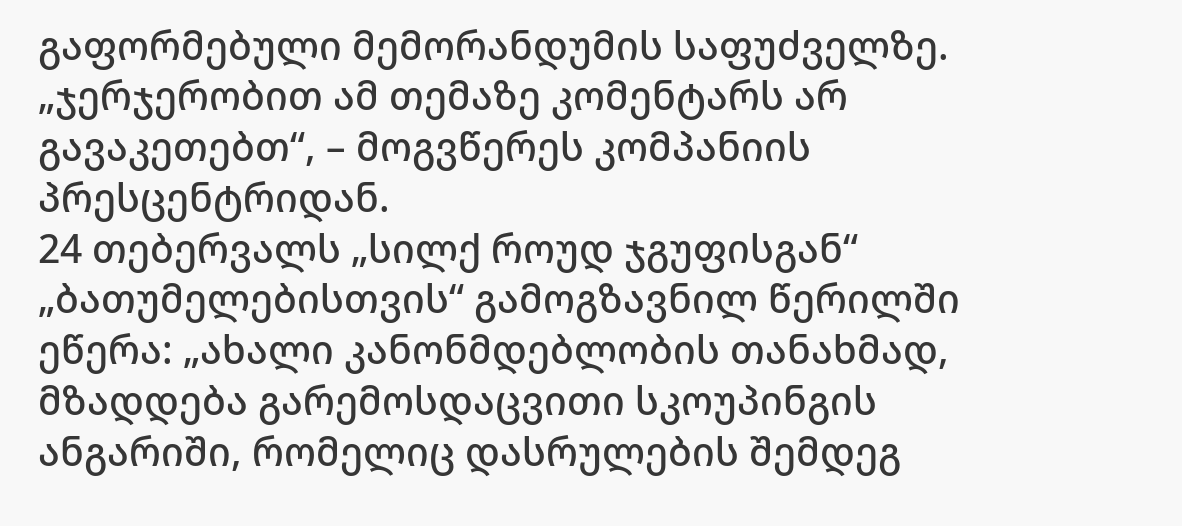გაფორმებული მემორანდუმის საფუძველზე. „ჯერჯერობით ამ თემაზე კომენტარს არ გავაკეთებთ“, – მოგვწერეს კომპანიის პრესცენტრიდან.
24 თებერვალს „სილქ როუდ ჯგუფისგან“ „ბათუმელებისთვის“ გამოგზავნილ წერილში ეწერა: „ახალი კანონმდებლობის თანახმად, მზადდება გარემოსდაცვითი სკოუპინგის ანგარიში, რომელიც დასრულების შემდეგ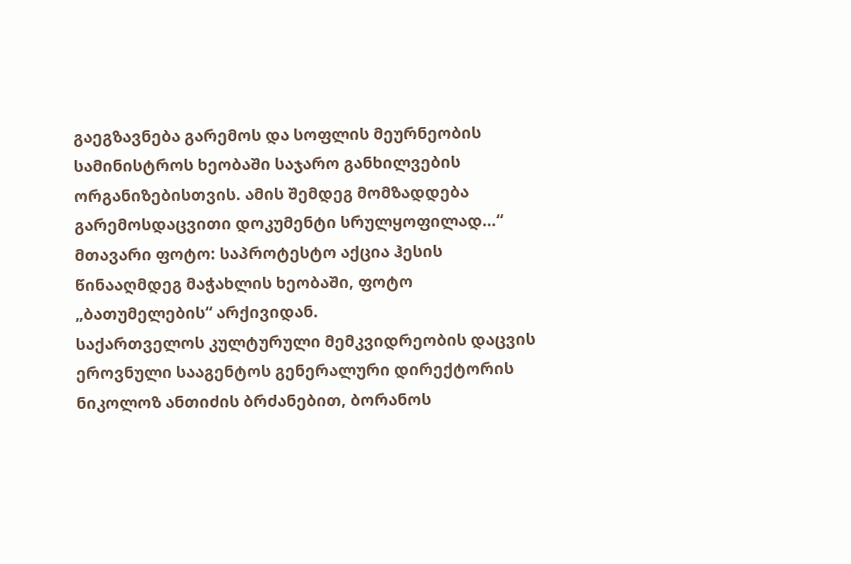გაეგზავნება გარემოს და სოფლის მეურნეობის სამინისტროს ხეობაში საჯარო განხილვების ორგანიზებისთვის. ამის შემდეგ მომზადდება გარემოსდაცვითი დოკუმენტი სრულყოფილად…“
მთავარი ფოტო: საპროტესტო აქცია ჰესის წინააღმდეგ მაჭახლის ხეობაში, ფოტო „ბათუმელების“ არქივიდან.
საქართველოს კულტურული მემკვიდრეობის დაცვის ეროვნული სააგენტოს გენერალური დირექტორის ნიკოლოზ ანთიძის ბრძანებით, ბორანოს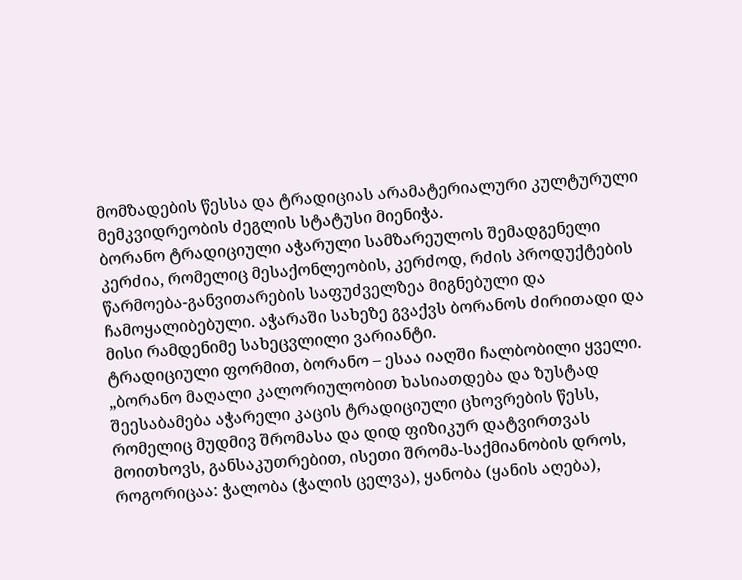მომზადების წესსა და ტრადიციას არამატერიალური კულტურული მემკვიდრეობის ძეგლის სტატუსი მიენიჭა.
ბორანო ტრადიციული აჭარული სამზარეულოს შემადგენელი კერძია, რომელიც მესაქონლეობის, კერძოდ, რძის პროდუქტების წარმოება-განვითარების საფუძველზეა მიგნებული და ჩამოყალიბებული. აჭარაში სახეზე გვაქვს ბორანოს ძირითადი და მისი რამდენიმე სახეცვლილი ვარიანტი.
ტრადიციული ფორმით, ბორანო – ესაა იაღში ჩალბობილი ყველი.
„ბორანო მაღალი კალორიულობით ხასიათდება და ზუსტად შეესაბამება აჭარელი კაცის ტრადიციული ცხოვრების წესს, რომელიც მუდმივ შრომასა და დიდ ფიზიკურ დატვირთვას მოითხოვს, განსაკუთრებით, ისეთი შრომა-საქმიანობის დროს, როგორიცაა: ჭალობა (ჭალის ცელვა), ყანობა (ყანის აღება),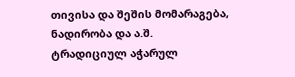თივისა და შეშის მომარაგება, ნადირობა და ა.შ.
ტრადიციულ აჭარულ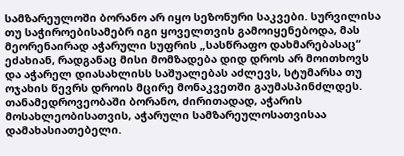სამზარეულოში ბორანო არ იყო სეზონური საკვები. სურვილისა თუ საჭიროებისამებრ იგი ყოველთვის გამოიყენებოდა, მას მეორენაირად აჭარული სუფრის „სასწრაფო დახმარებასაც“ ეძახიან, რადგანაც მისი მომზადება დიდ დროს არ მოითხოვს და აჭარელ დიასახლისს საშუალებას აძლევს, სტუმარსა თუ ოჯახის წევრს დროის მცირე მონაკვეთში გაუმასპინძლდეს.
თანამედროვეობაში ბორანო, ძირითადად, აჭარის მოსახლეობისათვის, აჭარული სამზარეულოსათვისაა დამახასიათებელი.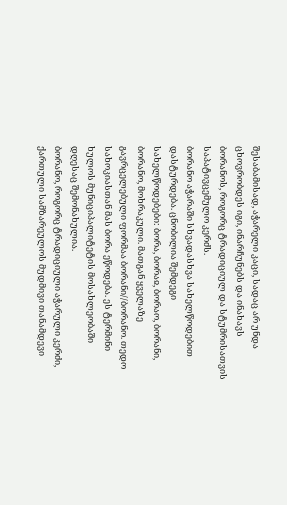შესაბამისად, აჭარელი კაცი, სადაც არ უნდა ცხოვრობდეს იგი, ინარჩუნებს და ინახავს ბორანოს, როგორც ტრადიციულ და სტუმრისათვის საპატივცემულო კერძს.
ბორანო აჭარაში სხვადასხვა სახელწოდებით დასტურდება. ცნობილია შემდეგი სახელწოდებები: ბორა, ბორაჲ, ბორაო, ბორანი, ბორანო, მოხრაკული. მათგან ყველაზე გავრცელებული ფორმაა ბორანი//ბორანო. თედო სახოკიასთან მას ბორა ეწოდება. ეს ტერმინი ხულოს მუნიციპალიტეტის მოსახლეობაში დღესაც შემონახულია.
ბორანო, როგორც ტრადიციული აჭარული კერძი, ქართული სამზარეულოს მუდმივი თანამდევი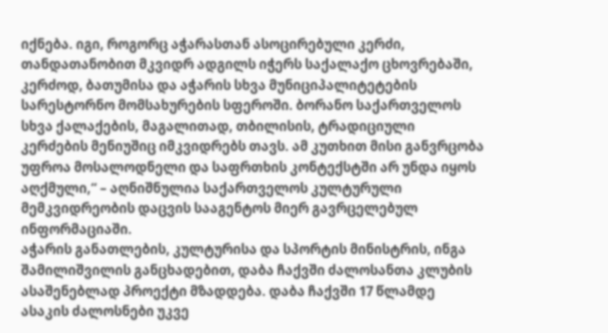იქნება. იგი, როგორც აჭარასთან ასოცირებული კერძი, თანდათანობით მკვიდრ ადგილს იჭერს საქალაქო ცხოვრებაში, კერძოდ, ბათუმისა და აჭარის სხვა მუნიციპალიტეტების სარესტორნო მომსახურების სფეროში. ბორანო საქართველოს სხვა ქალაქების, მაგალითად, თბილისის, ტრადიციული კერძების მენიუშიც იმკვიდრებს თავს. ამ კუთხით მისი განვრცობა უფროა მოსალოდნელი და საფრთხის კონტექსტში არ უნდა იყოს აღქმული,“ – აღნიშნულია საქართველოს კულტურული მემკვიდრეობის დაცვის სააგენტოს მიერ გავრცელებულ ინფორმაციაში.
აჭარის განათლების, კულტურისა და სპორტის მინისტრის, ინგა შამილიშვილის განცხადებით, დაბა ჩაქვში ძალოსანთა კლუბის ასაშენებლად პროექტი მზადდება. დაბა ჩაქვში 17 წლამდე ასაკის ძალოსნები უკვე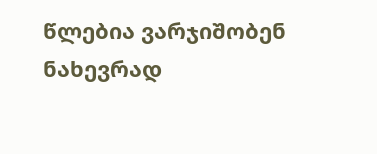წლებია ვარჯიშობენ ნახევრად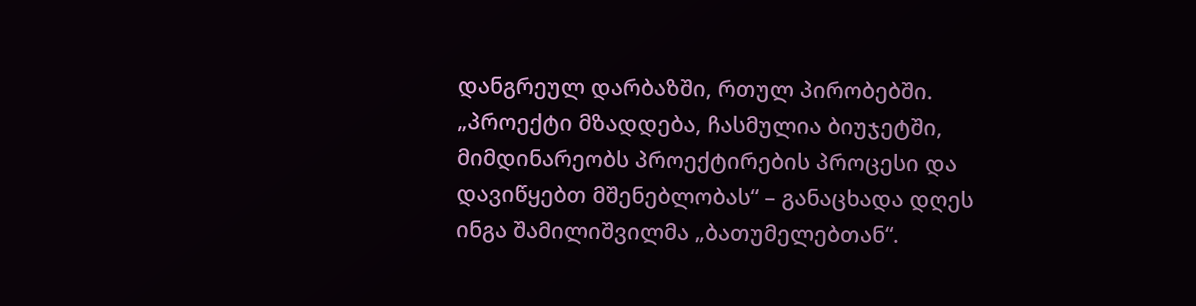დანგრეულ დარბაზში, რთულ პირობებში.
„პროექტი მზადდება, ჩასმულია ბიუჯეტში, მიმდინარეობს პროექტირების პროცესი და დავიწყებთ მშენებლობას“ – განაცხადა დღეს ინგა შამილიშვილმა „ბათუმელებთან“.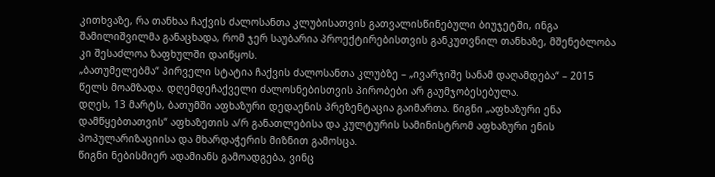კითხვაზე, რა თანხაა ჩაქვის ძალოსანთა კლუბისათვის გათვალისწინებული ბიუჯეტში, ინგა შამილიშვილმა განაცხადა, რომ ჯერ საუბარია პროექტირებისთვის განკუთვნილ თანხაზე, მშენებლობა კი შესაძლოა ზაფხულში დაიწყოს.
„ბათუმელებმა“ პირველი სტატია ჩაქვის ძალოსანთა კლუბზე – „ივარჯიშე სანამ დაღამდება“ – 2015 წელს მოამზადა. დღემდეჩაქველი ძალოსნებისთვის პირობები არ გაუმჯობესებულა.
დღეს, 13 მარტს, ბათუმში აფხაზური დედაენის პრეზენტაცია გაიმართა. წიგნი „აფხაზური ენა დამწყებთათვის“ აფხაზეთის ა/რ განათლებისა და კულტურის სამინისტრომ აფხაზური ენის პოპულარიზაციისა და მხარდაჭერის მიზნით გამოსცა.
წიგნი ნებისმიერ ადამიანს გამოადგება, ვინც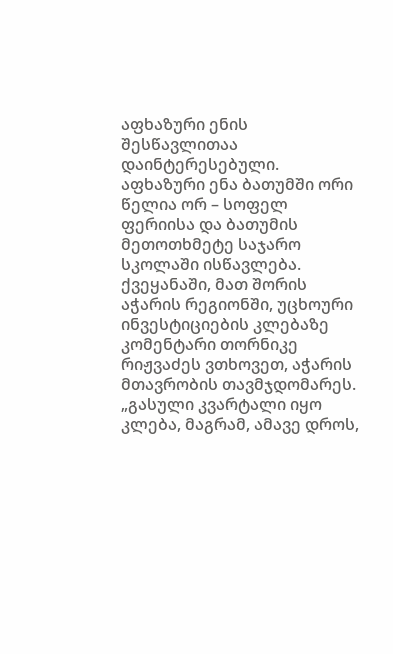აფხაზური ენის შესწავლითაა დაინტერესებული. აფხაზური ენა ბათუმში ორი წელია ორ – სოფელ ფერიისა და ბათუმის მეთოთხმეტე საჯარო სკოლაში ისწავლება.
ქვეყანაში, მათ შორის აჭარის რეგიონში, უცხოური ინვესტიციების კლებაზე კომენტარი თორნიკე რიჟვაძეს ვთხოვეთ, აჭარის მთავრობის თავმჯდომარეს.
„გასული კვარტალი იყო კლება, მაგრამ, ამავე დროს,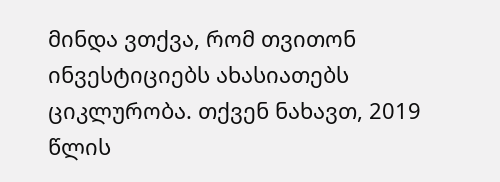მინდა ვთქვა, რომ თვითონ ინვესტიციებს ახასიათებს ციკლურობა. თქვენ ნახავთ, 2019 წლის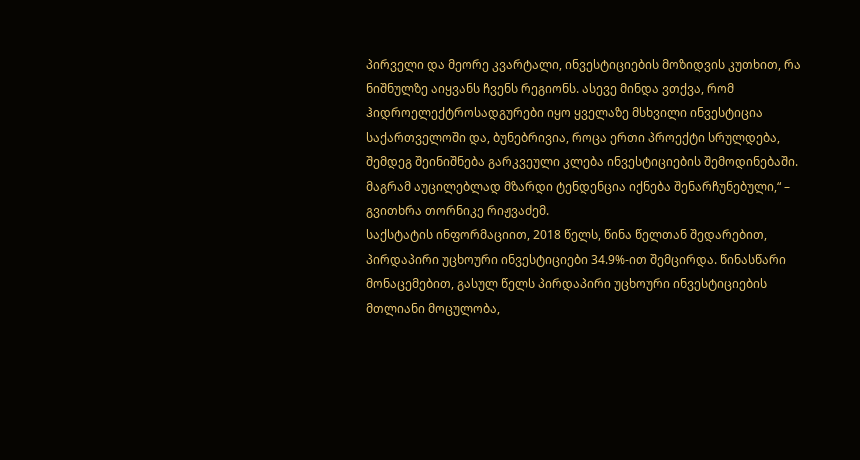პირველი და მეორე კვარტალი, ინვესტიციების მოზიდვის კუთხით, რა ნიშნულზე აიყვანს ჩვენს რეგიონს. ასევე მინდა ვთქვა, რომ ჰიდროელექტროსადგურები იყო ყველაზე მსხვილი ინვესტიცია საქართველოში და, ბუნებრივია, როცა ერთი პროექტი სრულდება, შემდეგ შეინიშნება გარკვეული კლება ინვესტიციების შემოდინებაში. მაგრამ აუცილებლად მზარდი ტენდენცია იქნება შენარჩუნებული,“ – გვითხრა თორნიკე რიჟვაძემ.
საქსტატის ინფორმაციით, 2018 წელს, წინა წელთან შედარებით, პირდაპირი უცხოური ინვესტიციები 34.9%-ით შემცირდა. წინასწარი მონაცემებით, გასულ წელს პირდაპირი უცხოური ინვესტიციების მთლიანი მოცულობა,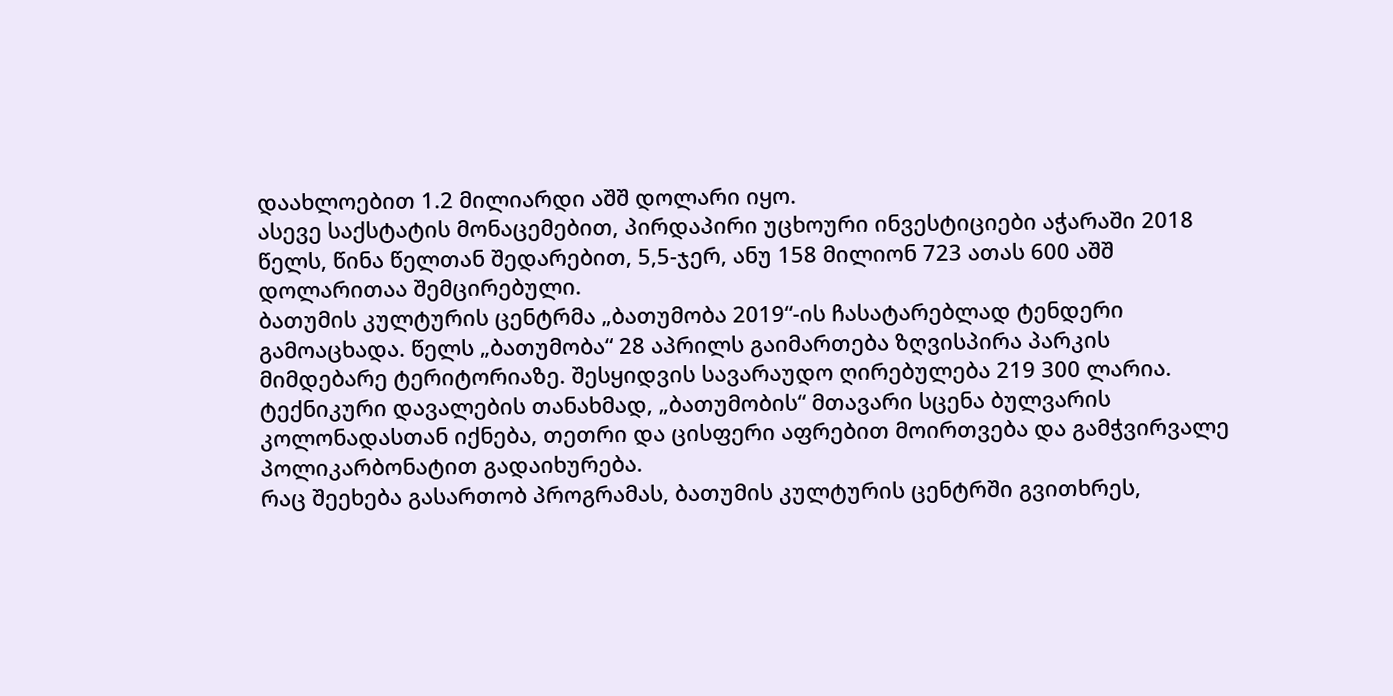დაახლოებით 1.2 მილიარდი აშშ დოლარი იყო.
ასევე საქსტატის მონაცემებით, პირდაპირი უცხოური ინვესტიციები აჭარაში 2018 წელს, წინა წელთან შედარებით, 5,5-ჯერ, ანუ 158 მილიონ 723 ათას 600 აშშ დოლარითაა შემცირებული.
ბათუმის კულტურის ცენტრმა „ბათუმობა 2019“-ის ჩასატარებლად ტენდერი გამოაცხადა. წელს „ბათუმობა“ 28 აპრილს გაიმართება ზღვისპირა პარკის მიმდებარე ტერიტორიაზე. შესყიდვის სავარაუდო ღირებულება 219 300 ლარია.
ტექნიკური დავალების თანახმად, „ბათუმობის“ მთავარი სცენა ბულვარის კოლონადასთან იქნება, თეთრი და ცისფერი აფრებით მოირთვება და გამჭვირვალე პოლიკარბონატით გადაიხურება.
რაც შეეხება გასართობ პროგრამას, ბათუმის კულტურის ცენტრში გვითხრეს,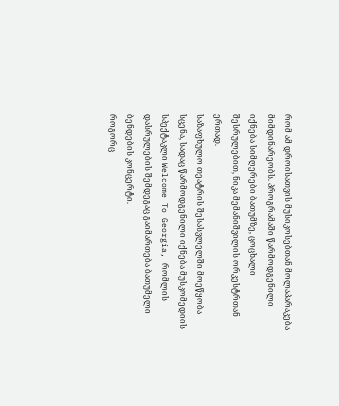რომ ამ დროისათვის მუსიკოსებთან მოლაპარაკება მიმდინარეობს. პროგრამაში წარმოდგენილი იქნება სიმღერები ბათუმზე, ცოცხალი შესრულებით, ნიკა მემანიშვილის ორკესტრთან ერთად.
საზაფხულო თეატრის შესასვლელში მოეწყობა სცენა, სადაც წარმოდგენილი იქნება მუსკომედიის სპექტაკლი Welcome To Georgia, რომლის დასრულების შემდეგაც გაიმართება ბათუმელი ბენდების კონცერტი.
როგორც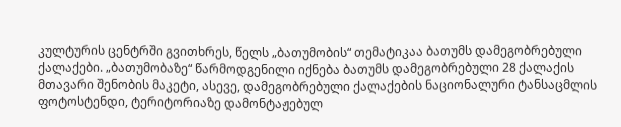კულტურის ცენტრში გვითხრეს, წელს „ბათუმობის“ თემატიკაა ბათუმს დამეგობრებული ქალაქები. „ბათუმობაზე“ წარმოდგენილი იქნება ბათუმს დამეგობრებული 28 ქალაქის მთავარი შენობის მაკეტი, ასევე, დამეგობრებული ქალაქების ნაციონალური ტანსაცმლის ფოტოსტენდი, ტერიტორიაზე დამონტაჟებულ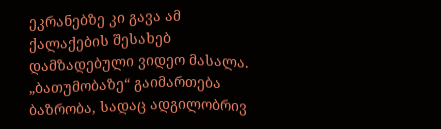ეკრანებზე კი გავა ამ ქალაქების შესახებ დამზადებული ვიდეო მასალა.
„ბათუმობაზე“ გაიმართება ბაზრობა, სადაც ადგილობრივ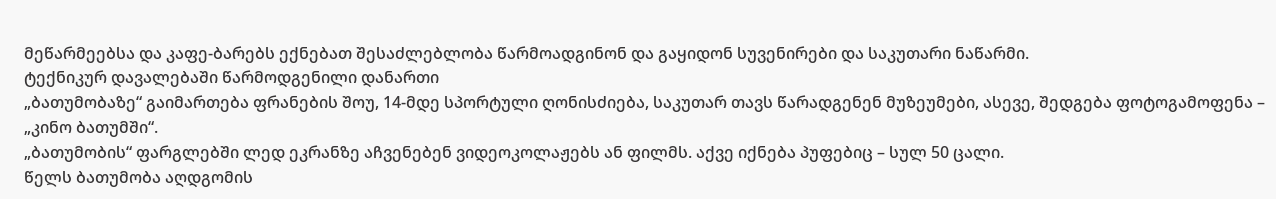მეწარმეებსა და კაფე-ბარებს ექნებათ შესაძლებლობა წარმოადგინონ და გაყიდონ სუვენირები და საკუთარი ნაწარმი.
ტექნიკურ დავალებაში წარმოდგენილი დანართი
„ბათუმობაზე“ გაიმართება ფრანების შოუ, 14-მდე სპორტული ღონისძიება, საკუთარ თავს წარადგენენ მუზეუმები, ასევე, შედგება ფოტოგამოფენა – „კინო ბათუმში“.
„ბათუმობის“ ფარგლებში ლედ ეკრანზე აჩვენებენ ვიდეოკოლაჟებს ან ფილმს. აქვე იქნება პუფებიც – სულ 50 ცალი.
წელს ბათუმობა აღდგომის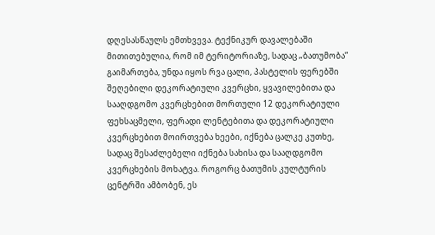დღესასწაულს ემთხვევა. ტექნიკურ დავალებაში მითითებულია, რომ იმ ტერიტორიაზე, სადაც „ბათუმობა“ გაიმართება, უნდა იყოს რვა ცალი, პასტელის ფერებში შეღებილი დეკორატიული კვერცხი, ყვავილებითა და სააღდგომო კვერცხებით მორთული 12 დეკორატიული ფეხსაცმელი, ფერადი ლენტებითა და დეკორატიული კვერცხებით მოირთვება ხეები, იქნება ცალკე კუთხე, სადაც შესაძლებელი იქნება სახისა და სააღდგომო კვერცხების მოხატვა. როგორც ბათუმის კულტურის ცენტრში ამბობენ, ეს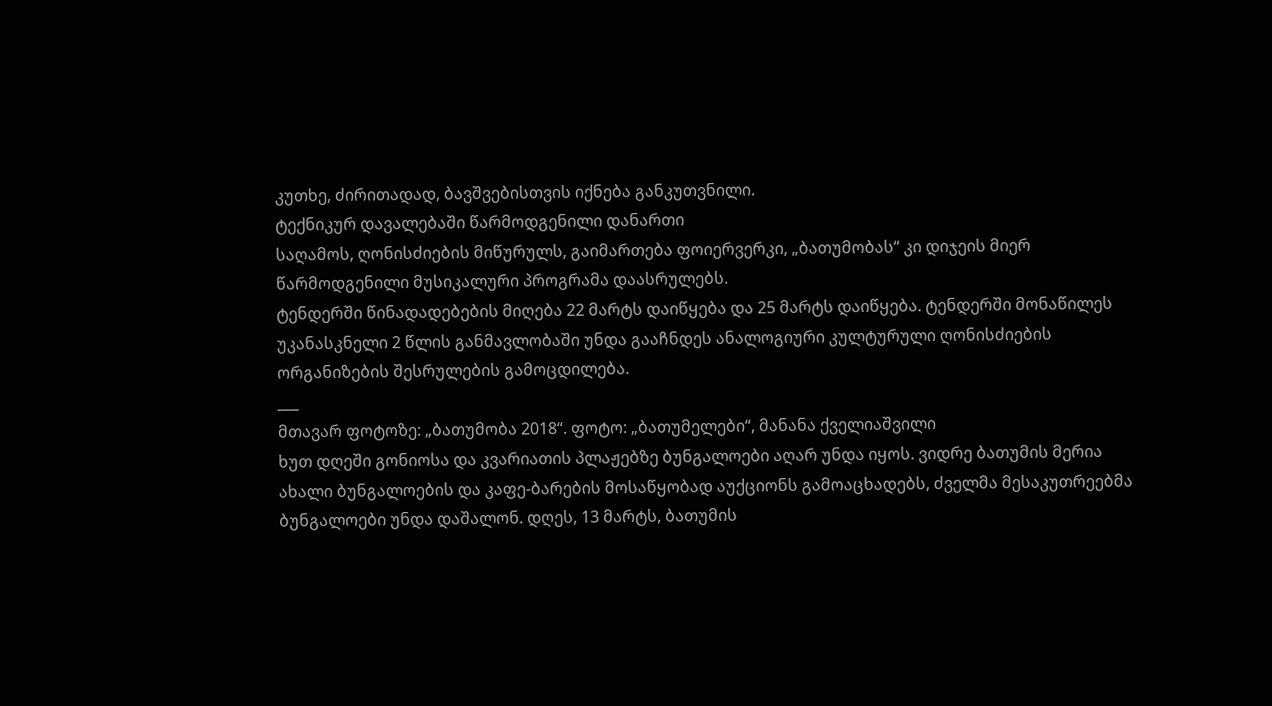კუთხე, ძირითადად, ბავშვებისთვის იქნება განკუთვნილი.
ტექნიკურ დავალებაში წარმოდგენილი დანართი
საღამოს, ღონისძიების მიწურულს, გაიმართება ფოიერვერკი, „ბათუმობას“ კი დიჯეის მიერ წარმოდგენილი მუსიკალური პროგრამა დაასრულებს.
ტენდერში წინადადებების მიღება 22 მარტს დაიწყება და 25 მარტს დაიწყება. ტენდერში მონაწილეს უკანასკნელი 2 წლის განმავლობაში უნდა გააჩნდეს ანალოგიური კულტურული ღონისძიების ორგანიზების შესრულების გამოცდილება.
___
მთავარ ფოტოზე: „ბათუმობა 2018“. ფოტო: „ბათუმელები“, მანანა ქველიაშვილი
ხუთ დღეში გონიოსა და კვარიათის პლაჟებზე ბუნგალოები აღარ უნდა იყოს. ვიდრე ბათუმის მერია ახალი ბუნგალოების და კაფე-ბარების მოსაწყობად აუქციონს გამოაცხადებს, ძველმა მესაკუთრეებმა ბუნგალოები უნდა დაშალონ. დღეს, 13 მარტს, ბათუმის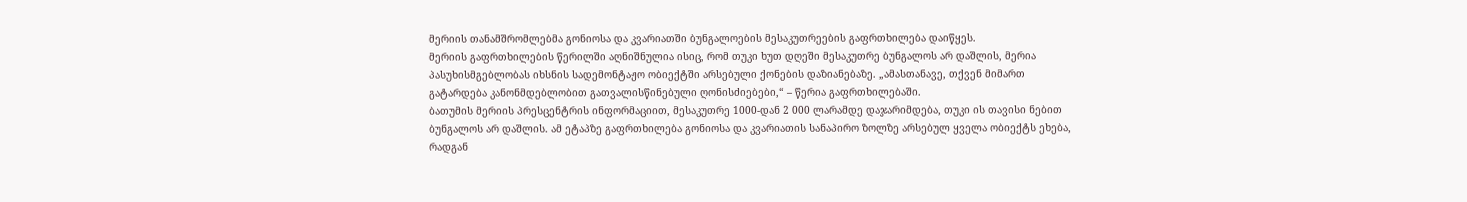მერიის თანამშრომლებმა გონიოსა და კვარიათში ბუნგალოების მესაკუთრეების გაფრთხილება დაიწყეს.
მერიის გაფრთხილების წერილში აღნიშნულია ისიც, რომ თუკი ხუთ დღეში მესაკუთრე ბუნგალოს არ დაშლის, მერია პასუხისმგებლობას იხსნის სადემონტაჟო ობიექტში არსებული ქონების დაზიანებაზე. „ამასთანავე, თქვენ მიმართ გატარდება კანონმდებლობით გათვალისწინებული ღონისძიებები,“ – წერია გაფრთხილებაში.
ბათუმის მერიის პრესცენტრის ინფორმაციით, მესაკუთრე 1000-დან 2 000 ლარამდე დაჯარიმდება, თუკი ის თავისი ნებით ბუნგალოს არ დაშლის. ამ ეტაპზე გაფრთხილება გონიოსა და კვარიათის სანაპირო ზოლზე არსებულ ყველა ობიექტს ეხება, რადგან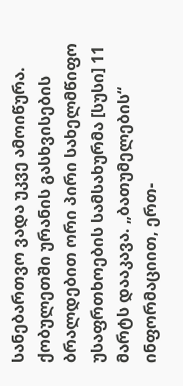სანებართვო ვადა უკვე ამოიწურა.
ქობულეთში ურანის გასხვისების ბრალდებით ორი პირი სახელმწიფო უსაფრთხოების სამსახურმა [სუსი] 11 მარტს დააკავა. „ბათუმელების“ ინფორმაციით, ერთ-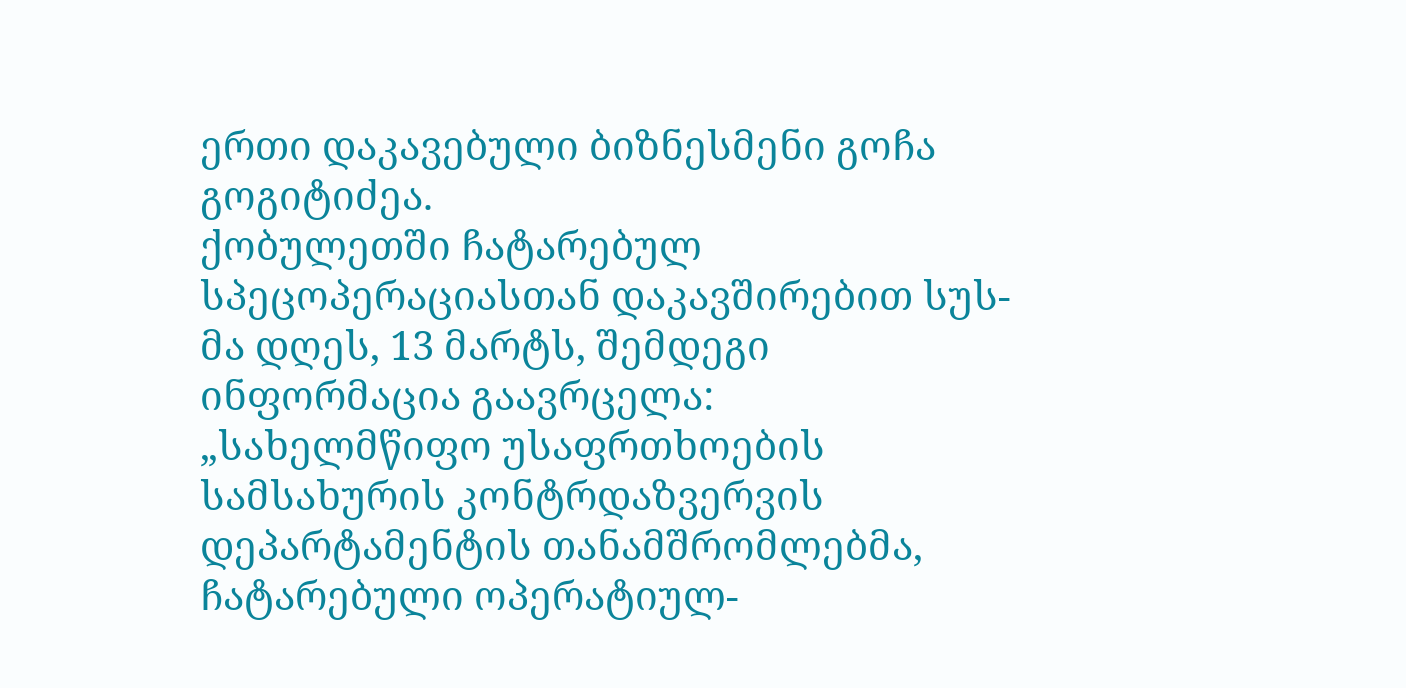ერთი დაკავებული ბიზნესმენი გოჩა გოგიტიძეა.
ქობულეთში ჩატარებულ სპეცოპერაციასთან დაკავშირებით სუს-მა დღეს, 13 მარტს, შემდეგი ინფორმაცია გაავრცელა:
„სახელმწიფო უსაფრთხოების სამსახურის კონტრდაზვერვის დეპარტამენტის თანამშრომლებმა, ჩატარებული ოპერატიულ-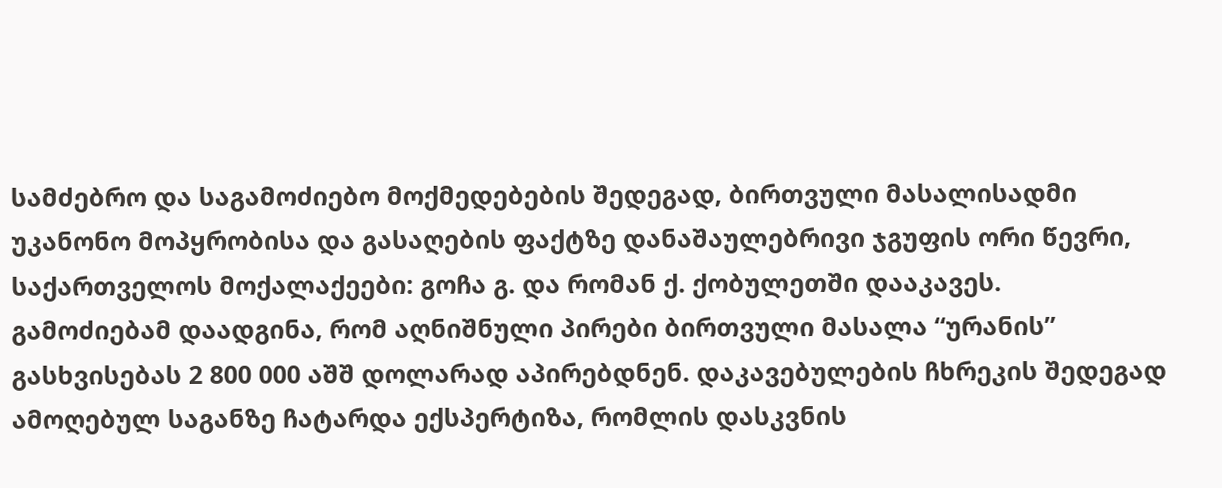სამძებრო და საგამოძიებო მოქმედებების შედეგად, ბირთვული მასალისადმი უკანონო მოპყრობისა და გასაღების ფაქტზე დანაშაულებრივი ჯგუფის ორი წევრი, საქართველოს მოქალაქეები: გოჩა გ. და რომან ქ. ქობულეთში დააკავეს.
გამოძიებამ დაადგინა, რომ აღნიშნული პირები ბირთვული მასალა “ურანის” გასხვისებას 2 800 000 აშშ დოლარად აპირებდნენ. დაკავებულების ჩხრეკის შედეგად ამოღებულ საგანზე ჩატარდა ექსპერტიზა, რომლის დასკვნის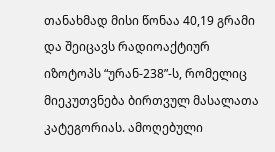თანახმად მისი წონაა 40,19 გრამი და შეიცავს რადიოაქტიურ იზოტოპს “ურან-238”-ს, რომელიც მიეკუთვნება ბირთვულ მასალათა კატეგორიას. ამოღებული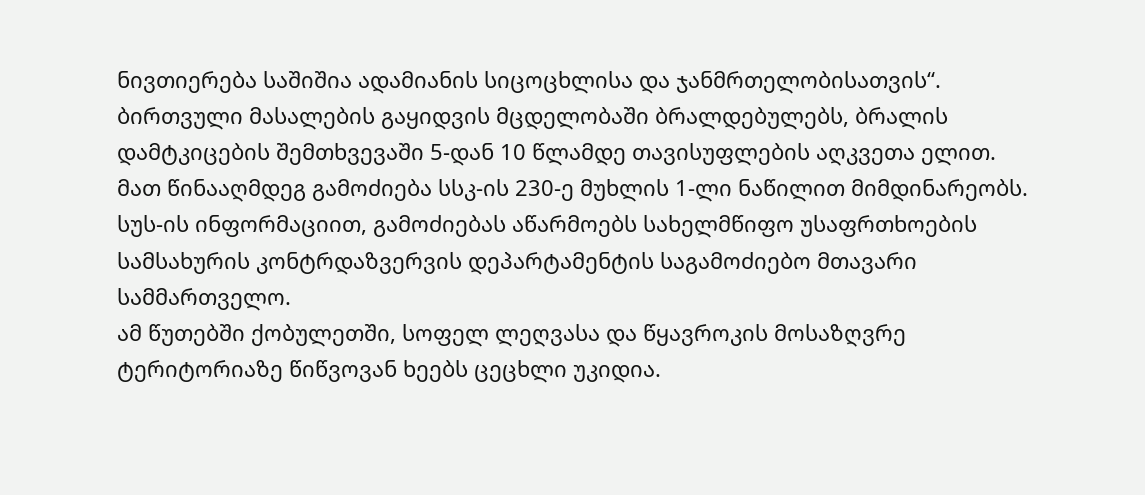ნივთიერება საშიშია ადამიანის სიცოცხლისა და ჯანმრთელობისათვის“.
ბირთვული მასალების გაყიდვის მცდელობაში ბრალდებულებს, ბრალის დამტკიცების შემთხვევაში 5-დან 10 წლამდე თავისუფლების აღკვეთა ელით. მათ წინააღმდეგ გამოძიება სსკ-ის 230-ე მუხლის 1-ლი ნაწილით მიმდინარეობს.
სუს-ის ინფორმაციით, გამოძიებას აწარმოებს სახელმწიფო უსაფრთხოების სამსახურის კონტრდაზვერვის დეპარტამენტის საგამოძიებო მთავარი სამმართველო.
ამ წუთებში ქობულეთში, სოფელ ლეღვასა და წყავროკის მოსაზღვრე ტერიტორიაზე წიწვოვან ხეებს ცეცხლი უკიდია.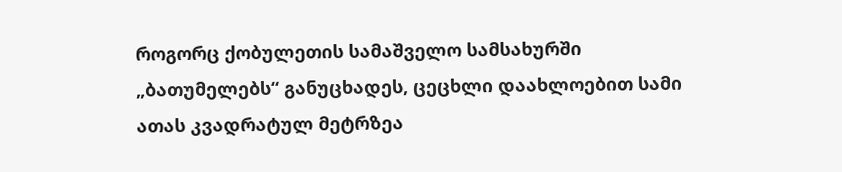როგორც ქობულეთის სამაშველო სამსახურში „ბათუმელებს“ განუცხადეს, ცეცხლი დაახლოებით სამი ათას კვადრატულ მეტრზეა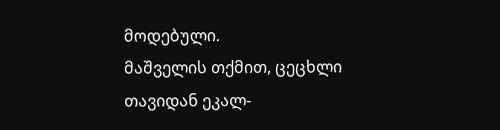მოდებული.
მაშველის თქმით, ცეცხლი თავიდან ეკალ-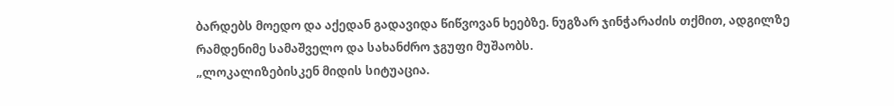ბარდებს მოედო და აქედან გადავიდა წიწვოვან ხეებზე. ნუგზარ ჯინჭარაძის თქმით, ადგილზე რამდენიმე სამაშველო და სახანძრო ჯგუფი მუშაობს.
„ლოკალიზებისკენ მიდის სიტუაცია.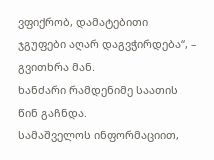ვფიქრობ, დამატებითი ჯგუფები აღარ დაგვჭირდება“, – გვითხრა მან.
ხანძარი რამდენიმე საათის წინ გაჩნდა.
სამაშველოს ინფორმაციით,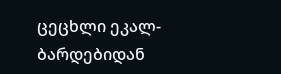ცეცხლი ეკალ-ბარდებიდან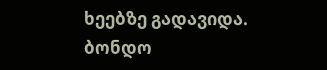ხეებზე გადავიდა. ბონდო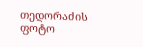თედორაძის ფოტო